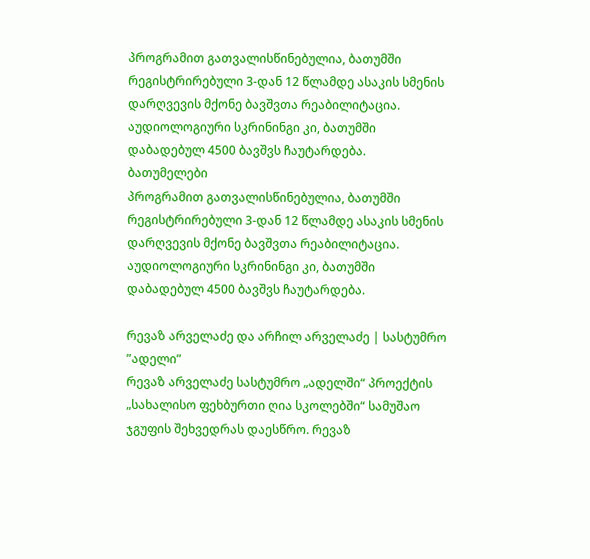პროგრამით გათვალისწინებულია, ბათუმში რეგისტრირებული 3-დან 12 წლამდე ასაკის სმენის დარღვევის მქონე ბავშვთა რეაბილიტაცია. აუდიოლოგიური სკრინინგი კი, ბათუმში დაბადებულ 4500 ბავშვს ჩაუტარდება.
ბათუმელები
პროგრამით გათვალისწინებულია, ბათუმში რეგისტრირებული 3-დან 12 წლამდე ასაკის სმენის დარღვევის მქონე ბავშვთა რეაბილიტაცია. აუდიოლოგიური სკრინინგი კი, ბათუმში დაბადებულ 4500 ბავშვს ჩაუტარდება.

რევაზ არველაძე და არჩილ არველაძე | სასტუმრო ”ადელი”
რევაზ არველაძე სასტუმრო „ადელში“ პროექტის „სახალისო ფეხბურთი ღია სკოლებში“ სამუშაო ჯგუფის შეხვედრას დაესწრო. რევაზ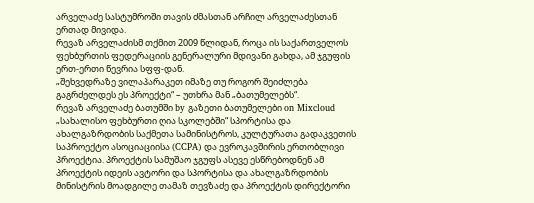არველაძე სასტუმროში თავის ძმასთან არჩილ არველაძესთან ერთად მივიდა.
რევაზ არველაძისმ თქმით 2009 წლიდან, როცა ის საქართველოს ფეხბურთის ფედერაციის გენერალური მდივანი გახდა, ამ ჯგუფის ერთ-ერთი წევრია სფფ-დან.
„შეხვედრაზე ვილაპარაკეთ იმაზე თუ როგორ შეიძლება გაგრძელდეს ეს პროექტი“ – უთხრა მან „ბათუმელებს“.
რევაზ არველაძე ბათუმში by გაზეთი ბათუმელები on Mixcloud
„სახალისო ფეხბურთი ღია სკოლებში“ სპორტისა და ახალგაზრდობის საქმეთა სამინისტროს, კულტურათა გადაკვეთის საპროექტო ასოციაციისა (CCPA) და ევროკავშირის ერთობლივი პროექტია. პროექტის სამუშაო ჯგუფს ასევე ესწრებოდნენ ამ პროექტის იდეის ავტორი და სპორტისა და ახალგაზრდობის მინისტრის მოადგილე თამაზ თევზაძე და პროექტის დირექტორი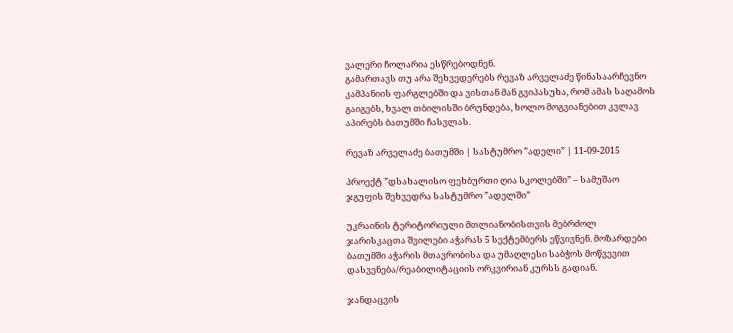ვალერი ჩოლარია ესწრებოდნენ.
გამართავს თუ არა შეხვედერებს რევაზ არველაძე წინასაარჩევნო კამპანიის ფარგლებში და ვისთან მან გვიპასუხა, რომ ამას საღამოს გაიგებს, ხვალ თბილისში ბრუნდება, ხოლო მოგვიანებით კვლავ აპირებს ბათუმში ჩასვლას.

რევაზ არველაძე ბათუმში | სასტუმრო ”ადელი” | 11-09-2015

პროექტ ”დსახალისო ფეხბურთი ღია სკოლებში” – სამუშაო ჯგუფის შეხვედრა სასტუმრო ”ადელში”

უკრაინის ტერიტორიული მთლიანობისთვის მებრძოლ ჯარისკაცთა შვილები აჭარას 5 სექტემბერს ეწვივნენ. მოზარდები ბათუმში აჭარის მთავრობისა და უმაღლესი საბჭოს მოწვევით დასვენება/რეაბილიტაციის ორკვირიან კურსს გადიან.

ჯანდაცვის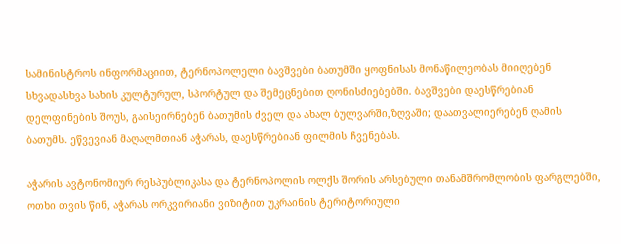სამინისტროს ინფორმაციით, ტერნოპოლელი ბავშვები ბათუმში ყოფნისას მონაწილეობას მიიღებენ სხვადასხვა სახის კულტურულ, სპორტულ და შემეცნებით ღონისძიებებში. ბავშვები დაესწრებიან დელფინების შოუს, გაისეირნებენ ბათუმის ძველ და ახალ ბულვარში,ზღვაში; დაათვალიერებენ ღამის ბათუმს. ეწვევიან მაღალმთიან აჭარას, დაესწრებიან ფილმის ჩვენებას.

აჭარის ავტონომიურ რესპუბლიკასა და ტერნოპოლის ოლქს შორის არსებული თანამშრომლობის ფარგლებში, ოთხი თვის წინ, აჭარას ორკვირიანი ვიზიტით უკრაინის ტერიტორიული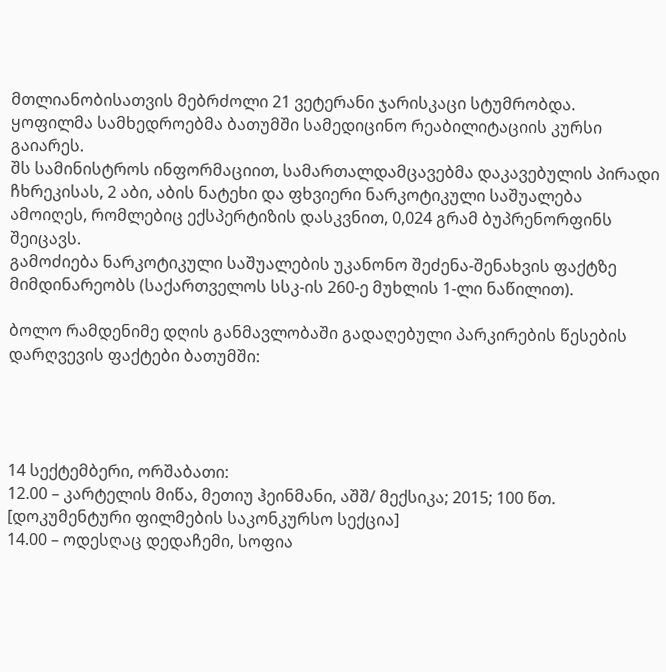მთლიანობისათვის მებრძოლი 21 ვეტერანი ჯარისკაცი სტუმრობდა. ყოფილმა სამხედროებმა ბათუმში სამედიცინო რეაბილიტაციის კურსი გაიარეს.
შს სამინისტროს ინფორმაციით, სამართალდამცავებმა დაკავებულის პირადი ჩხრეკისას, 2 აბი, აბის ნატეხი და ფხვიერი ნარკოტიკული საშუალება ამოიღეს, რომლებიც ექსპერტიზის დასკვნით, 0,024 გრამ ბუპრენორფინს შეიცავს.
გამოძიება ნარკოტიკული საშუალების უკანონო შეძენა-შენახვის ფაქტზე მიმდინარეობს (საქართველოს სსკ-ის 260-ე მუხლის 1-ლი ნაწილით).

ბოლო რამდენიმე დღის განმავლობაში გადაღებული პარკირების წესების დარღვევის ფაქტები ბათუმში:




14 სექტემბერი, ორშაბათი:
12.00 – კარტელის მიწა, მეთიუ ჰეინმანი, აშშ/ მექსიკა; 2015; 100 წთ. [დოკუმენტური ფილმების საკონკურსო სექცია]
14.00 – ოდესღაც დედაჩემი, სოფია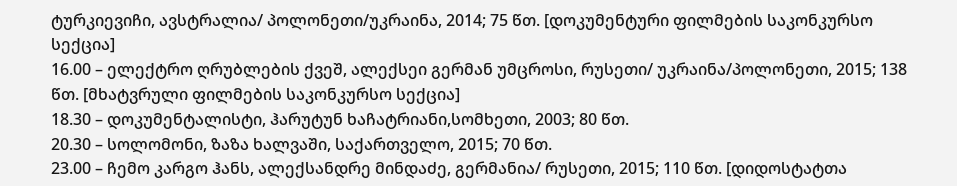ტურკიევიჩი, ავსტრალია/ პოლონეთი/უკრაინა, 2014; 75 წთ. [დოკუმენტური ფილმების საკონკურსო სექცია]
16.00 – ელექტრო ღრუბლების ქვეშ, ალექსეი გერმან უმცროსი, რუსეთი/ უკრაინა/პოლონეთი, 2015; 138 წთ. [მხატვრული ფილმების საკონკურსო სექცია]
18.30 – დოკუმენტალისტი, ჰარუტუნ ხაჩატრიანი,სომხეთი, 2003; 80 წთ.
20.30 – სოლომონი, ზაზა ხალვაში, საქართველო, 2015; 70 წთ.
23.00 – ჩემო კარგო ჰანს, ალექსანდრე მინდაძე, გერმანია/ რუსეთი, 2015; 110 წთ. [დიდოსტატთა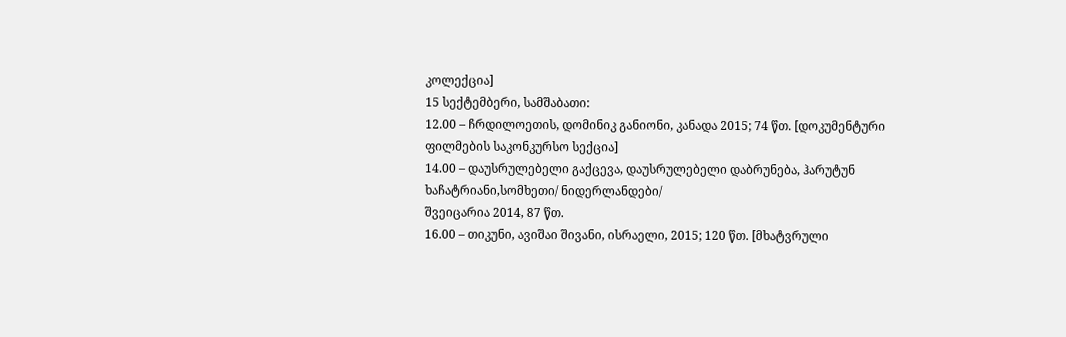კოლექცია]
15 სექტემბერი, სამშაბათი:
12.00 – ჩრდილოეთის, დომინიკ განიონი, კანადა 2015; 74 წთ. [დოკუმენტური ფილმების საკონკურსო სექცია]
14.00 – დაუსრულებელი გაქცევა, დაუსრულებელი დაბრუნება, ჰარუტუნ ხაჩატრიანი,სომხეთი/ ნიდერლანდები/
შვეიცარია 2014, 87 წთ.
16.00 – თიკუნი, ავიშაი შივანი, ისრაელი, 2015; 120 წთ. [მხატვრული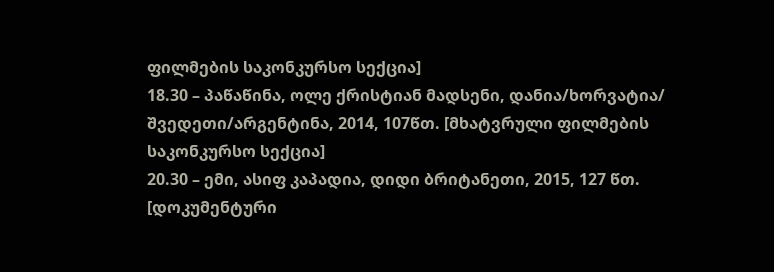ფილმების საკონკურსო სექცია]
18.30 – პაწაწინა, ოლე ქრისტიან მადსენი, დანია/ხორვატია/ შვედეთი/არგენტინა, 2014, 107წთ. [მხატვრული ფილმების საკონკურსო სექცია]
20.30 – ემი, ასიფ კაპადია, დიდი ბრიტანეთი, 2015, 127 წთ. [დოკუმენტური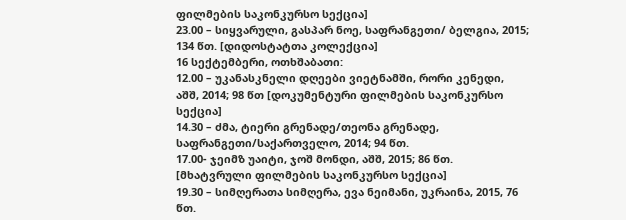ფილმების საკონკურსო სექცია]
23.00 – სიყვარული, გასპარ ნოე, საფრანგეთი/ ბელგია, 2015; 134 წთ. [დიდოსტატთა კოლექცია]
16 სექტემბერი, ოთხშაბათი:
12.00 – უკანასკნელი დღეები ვიეტნამში, რორი კენედი, აშშ, 2014; 98 წთ [დოკუმენტური ფილმების საკონკურსო სექცია]
14.30 – ძმა, ტიერი გრენადე/თეონა გრენადე, საფრანგეთი/საქართველო, 2014; 94 წთ.
17.00- ჯეიმზ უაიტი, ჯოშ მონდი, აშშ, 2015; 86 წთ. [მხატვრული ფილმების საკონკურსო სექცია]
19.30 – სიმღერათა სიმღერა, ევა ნეიმანი, უკრაინა, 2015, 76 წთ.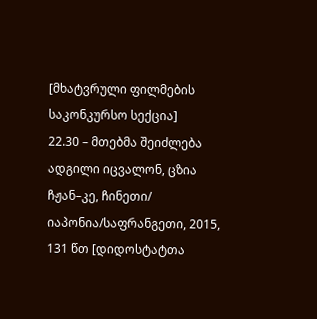[მხატვრული ფილმების საკონკურსო სექცია]
22.30 – მთებმა შეიძლება ადგილი იცვალონ, ცზია ჩჟან–კე, ჩინეთი/ იაპონია/საფრანგეთი, 2015, 131 წთ [დიდოსტატთა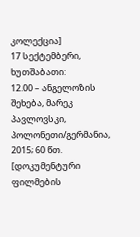კოლექცია]
17 სექტემბერი, ხუთშაბათი:
12.00 – ანგელოზის შეხება, მარეკ პავლოვსკი, პოლონეთი/გერმანია, 2015; 60 წთ. [დოკუმენტური ფილმების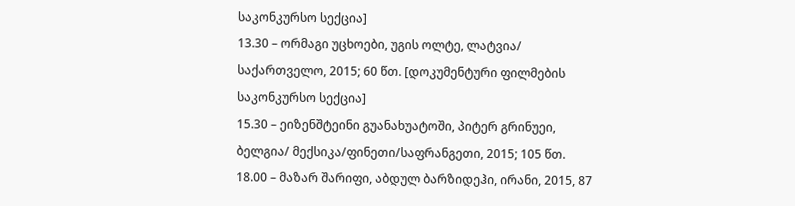საკონკურსო სექცია]
13.30 – ორმაგი უცხოები, უგის ოლტე, ლატვია/ საქართველო, 2015; 60 წთ. [დოკუმენტური ფილმების საკონკურსო სექცია]
15.30 – ეიზენშტეინი გუანახუატოში, პიტერ გრინუეი, ბელგია/ მექსიკა/ფინეთი/საფრანგეთი, 2015; 105 წთ.
18.00 – მაზარ შარიფი, აბდულ ბარზიდეჰი, ირანი, 2015, 87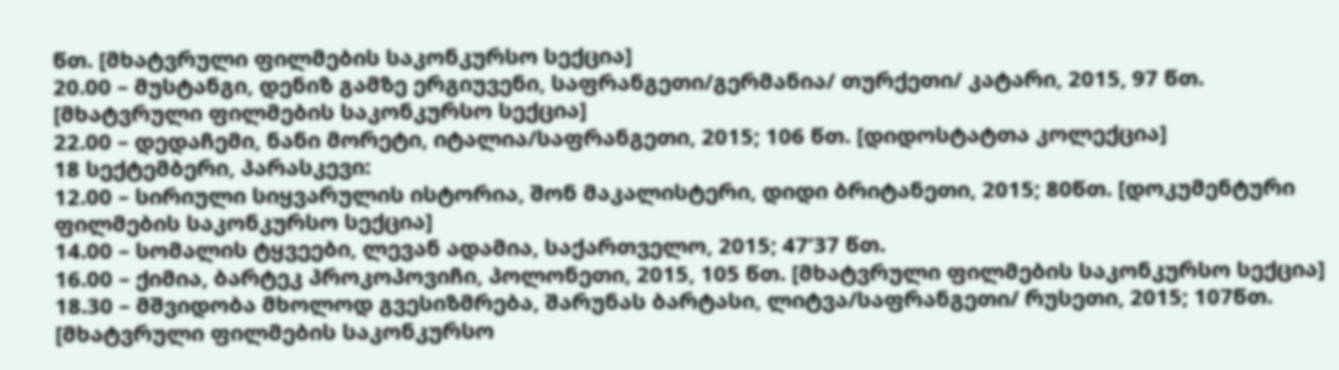წთ. [მხატვრული ფილმების საკონკურსო სექცია]
20.00 – მუსტანგი, დენიზ გამზე ერგიუვენი, საფრანგეთი/გერმანია/ თურქეთი/ კატარი, 2015, 97 წთ. [მხატვრული ფილმების საკონკურსო სექცია]
22.00 – დედაჩემი, ნანი მორეტი, იტალია/საფრანგეთი, 2015; 106 წთ. [დიდოსტატთა კოლექცია]
18 სექტემბერი, პარასკევი:
12.00 – სირიული სიყვარულის ისტორია, შონ მაკალისტერი, დიდი ბრიტანეთი, 2015; 80წთ. [დოკუმენტური ფილმების საკონკურსო სექცია]
14.00 – სომალის ტყვეები, ლევან ადამია, საქართველო, 2015; 47’37 წთ.
16.00 – ქიმია, ბარტეკ პროკოპოვიჩი, პოლონეთი, 2015, 105 წთ. [მხატვრული ფილმების საკონკურსო სექცია]
18.30 – მშვიდობა მხოლოდ გვესიზმრება, შარუნას ბარტასი, ლიტვა/საფრანგეთი/ რუსეთი, 2015; 107წთ. [მხატვრული ფილმების საკონკურსო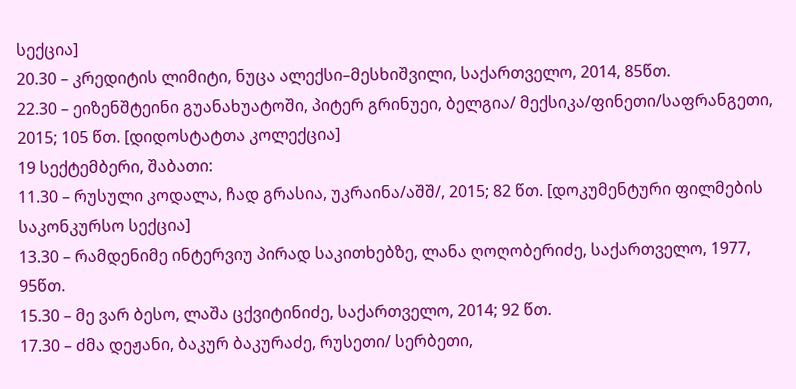სექცია]
20.30 – კრედიტის ლიმიტი, ნუცა ალექსი–მესხიშვილი, საქართველო, 2014, 85წთ.
22.30 – ეიზენშტეინი გუანახუატოში, პიტერ გრინუეი, ბელგია/ მექსიკა/ფინეთი/საფრანგეთი, 2015; 105 წთ. [დიდოსტატთა კოლექცია]
19 სექტემბერი, შაბათი:
11.30 – რუსული კოდალა, ჩად გრასია, უკრაინა/აშშ/, 2015; 82 წთ. [დოკუმენტური ფილმების საკონკურსო სექცია]
13.30 – რამდენიმე ინტერვიუ პირად საკითხებზე, ლანა ღოღობერიძე, საქართველო, 1977, 95წთ.
15.30 – მე ვარ ბესო, ლაშა ცქვიტინიძე, საქართველო, 2014; 92 წთ.
17.30 – ძმა დეჟანი, ბაკურ ბაკურაძე, რუსეთი/ სერბეთი,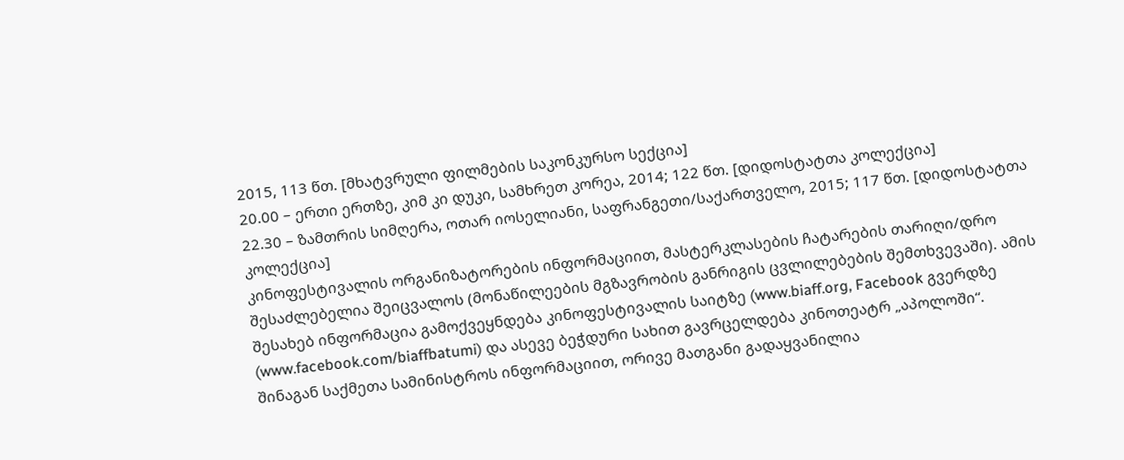2015, 113 წთ. [მხატვრული ფილმების საკონკურსო სექცია]
20.00 – ერთი ერთზე, კიმ კი დუკი, სამხრეთ კორეა, 2014; 122 წთ. [დიდოსტატთა კოლექცია]
22.30 – ზამთრის სიმღერა, ოთარ იოსელიანი, საფრანგეთი/საქართველო, 2015; 117 წთ. [დიდოსტატთა კოლექცია]
კინოფესტივალის ორგანიზატორების ინფორმაციით, მასტერკლასების ჩატარების თარიღი/დრო შესაძლებელია შეიცვალოს (მონაწილეების მგზავრობის განრიგის ცვლილებების შემთხვევაში). ამის შესახებ ინფორმაცია გამოქვეყნდება კინოფესტივალის საიტზე (www.biaff.org, Facebook გვერდზე (www.facebook.com/biaffbatumi) და ასევე ბეჭდური სახით გავრცელდება კინოთეატრ „აპოლოში“.
შინაგან საქმეთა სამინისტროს ინფორმაციით, ორივე მათგანი გადაყვანილია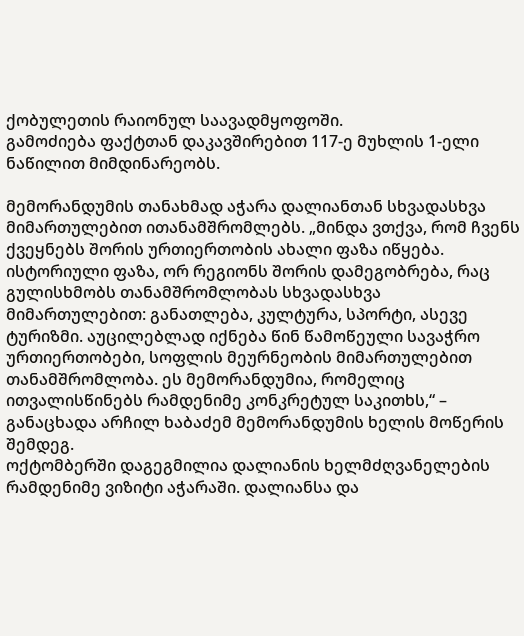ქობულეთის რაიონულ საავადმყოფოში.
გამოძიება ფაქტთან დაკავშირებით 117-ე მუხლის 1-ელი ნაწილით მიმდინარეობს.

მემორანდუმის თანახმად აჭარა დალიანთან სხვადასხვა მიმართულებით ითანამშრომლებს. „მინდა ვთქვა, რომ ჩვენს ქვეყნებს შორის ურთიერთობის ახალი ფაზა იწყება. ისტორიული ფაზა, ორ რეგიონს შორის დამეგობრება, რაც გულისხმობს თანამშრომლობას სხვადასხვა მიმართულებით: განათლება, კულტურა, სპორტი, ასევე ტურიზმი. აუცილებლად იქნება წინ წამოწეული სავაჭრო ურთიერთობები, სოფლის მეურნეობის მიმართულებით თანამშრომლობა. ეს მემორანდუმია, რომელიც ითვალისწინებს რამდენიმე კონკრეტულ საკითხს,“ – განაცხადა არჩილ ხაბაძემ მემორანდუმის ხელის მოწერის შემდეგ.
ოქტომბერში დაგეგმილია დალიანის ხელმძღვანელების რამდენიმე ვიზიტი აჭარაში. დალიანსა და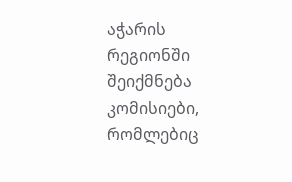აჭარის რეგიონში შეიქმნება კომისიები, რომლებიც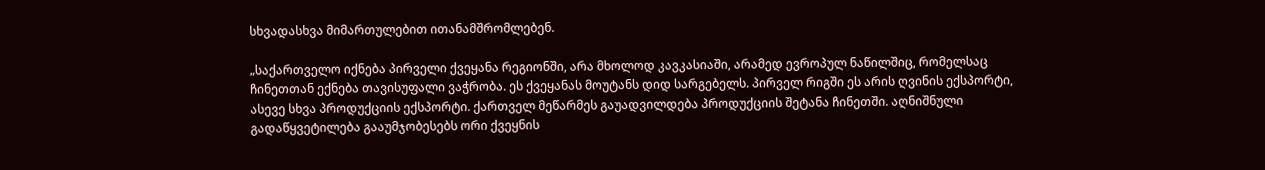სხვადასხვა მიმართულებით ითანამშრომლებენ.

„საქართველო იქნება პირველი ქვეყანა რეგიონში, არა მხოლოდ კავკასიაში, არამედ ევროპულ ნაწილშიც, რომელსაც ჩინეთთან ექნება თავისუფალი ვაჭრობა. ეს ქვეყანას მოუტანს დიდ სარგებელს. პირველ რიგში ეს არის ღვინის ექსპორტი, ასევე სხვა პროდუქციის ექსპორტი. ქართველ მეწარმეს გაუადვილდება პროდუქციის შეტანა ჩინეთში. აღნიშნული გადაწყვეტილება გააუმჯობესებს ორი ქვეყნის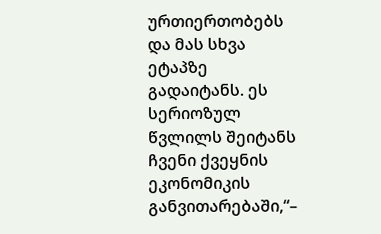ურთიერთობებს და მას სხვა ეტაპზე გადაიტანს. ეს სერიოზულ წვლილს შეიტანს ჩვენი ქვეყნის ეკონომიკის განვითარებაში,“–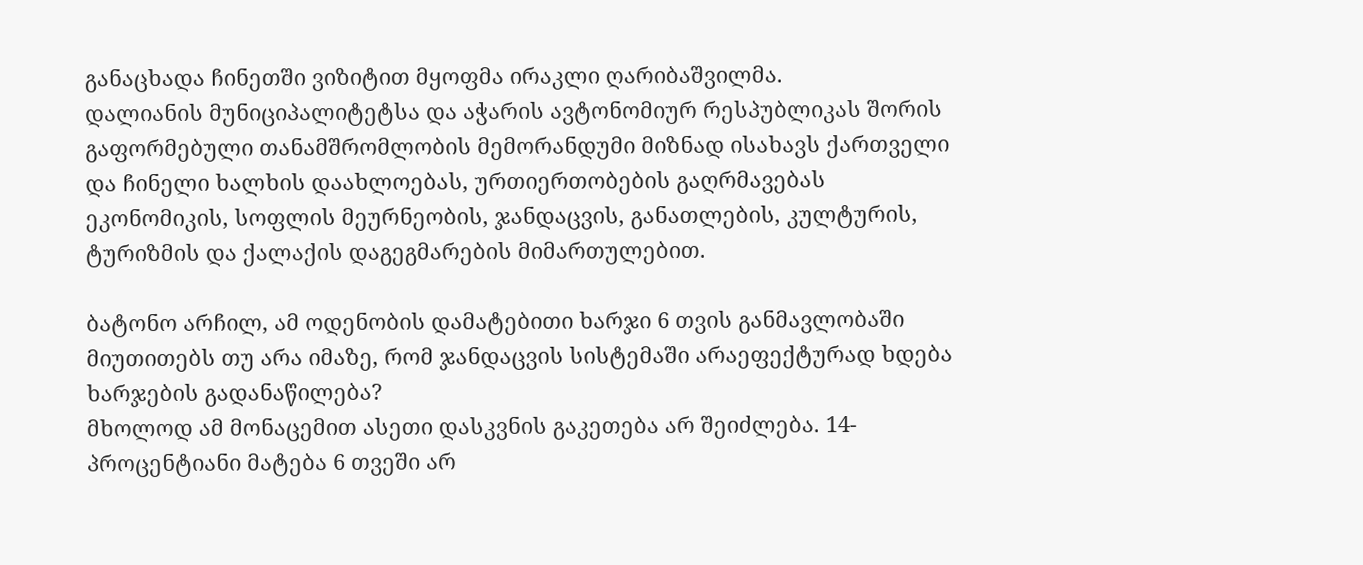განაცხადა ჩინეთში ვიზიტით მყოფმა ირაკლი ღარიბაშვილმა.
დალიანის მუნიციპალიტეტსა და აჭარის ავტონომიურ რესპუბლიკას შორის გაფორმებული თანამშრომლობის მემორანდუმი მიზნად ისახავს ქართველი და ჩინელი ხალხის დაახლოებას, ურთიერთობების გაღრმავებას ეკონომიკის, სოფლის მეურნეობის, ჯანდაცვის, განათლების, კულტურის, ტურიზმის და ქალაქის დაგეგმარების მიმართულებით.

ბატონო არჩილ, ამ ოდენობის დამატებითი ხარჯი 6 თვის განმავლობაში მიუთითებს თუ არა იმაზე, რომ ჯანდაცვის სისტემაში არაეფექტურად ხდება ხარჯების გადანაწილება?
მხოლოდ ამ მონაცემით ასეთი დასკვნის გაკეთება არ შეიძლება. 14-პროცენტიანი მატება 6 თვეში არ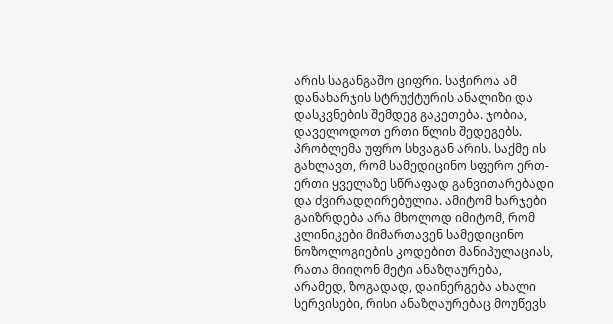არის საგანგაშო ციფრი. საჭიროა ამ დანახარჯის სტრუქტურის ანალიზი და დასკვნების შემდეგ გაკეთება. ჯობია, დაველოდოთ ერთი წლის შედეგებს. პრობლემა უფრო სხვაგან არის. საქმე ის გახლავთ, რომ სამედიცინო სფერო ერთ-ერთი ყველაზე სწრაფად განვითარებადი და ძვირადღირებულია. ამიტომ ხარჯები გაიზრდება არა მხოლოდ იმიტომ, რომ კლინიკები მიმართავენ სამედიცინო ნოზოლოგიების კოდებით მანიპულაციას, რათა მიიღონ მეტი ანაზღაურება, არამედ, ზოგადად, დაინერგება ახალი სერვისები, რისი ანაზღაურებაც მოუწევს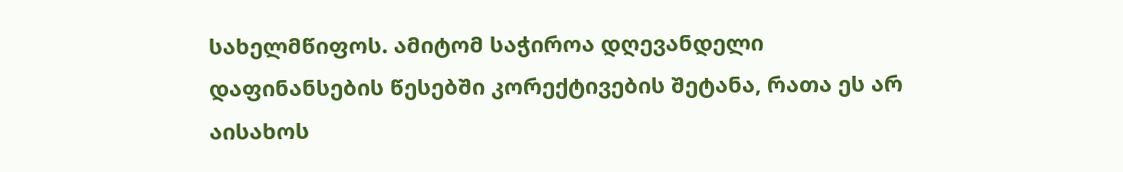სახელმწიფოს. ამიტომ საჭიროა დღევანდელი დაფინანსების წესებში კორექტივების შეტანა, რათა ეს არ აისახოს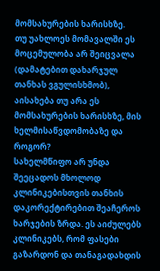მომსახურების ხარისხზე.
თუ უახლოეს მომავალში ეს მოცემულობა არ შეიცვალა (დამატებით დახარჯულ თანხას ვგულისხმობ), აისახება თუ არა ეს მომსახურების ხარისხზე, მის ხელმისაწვდომობაზე და როგორ?
სახელმწიფო არ უნდა შეეცადოს მხოლოდ კლინიკებისთვის თანხის დაკორექტირებით შეაჩეროს ხარჯების ზრდა. ეს აიძულებს კლინიკებს, რომ ფასები გაზარდონ და თანაგადახდის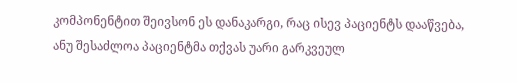კომპონენტით შეივსონ ეს დანაკარგი, რაც ისევ პაციენტს დააწვება, ანუ შესაძლოა პაციენტმა თქვას უარი გარკვეულ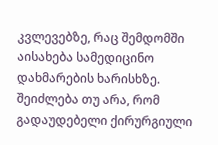კვლევებზე, რაც შემდომში აისახება სამედიცინო დახმარების ხარისხზე.
შეიძლება თუ არა, რომ გადაუდებელი ქირურგიული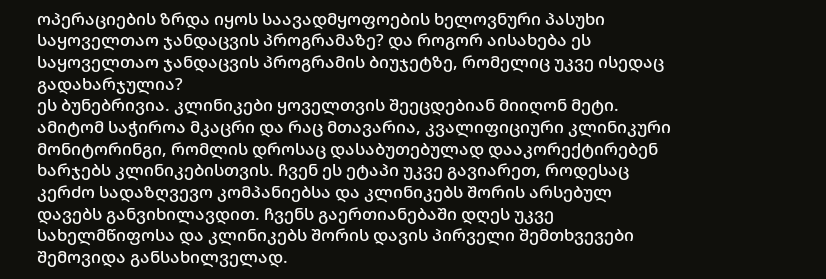ოპერაციების ზრდა იყოს საავადმყოფოების ხელოვნური პასუხი საყოველთაო ჯანდაცვის პროგრამაზე? და როგორ აისახება ეს საყოველთაო ჯანდაცვის პროგრამის ბიუჯეტზე, რომელიც უკვე ისედაც გადახარჯულია?
ეს ბუნებრივია. კლინიკები ყოველთვის შეეცდებიან მიიღონ მეტი. ამიტომ საჭიროა მკაცრი და რაც მთავარია, კვალიფიციური კლინიკური მონიტორინგი, რომლის დროსაც დასაბუთებულად დააკორექტირებენ ხარჯებს კლინიკებისთვის. ჩვენ ეს ეტაპი უკვე გავიარეთ, როდესაც კერძო სადაზღვევო კომპანიებსა და კლინიკებს შორის არსებულ დავებს განვიხილავდით. ჩვენს გაერთიანებაში დღეს უკვე სახელმწიფოსა და კლინიკებს შორის დავის პირველი შემთხვევები შემოვიდა განსახილველად.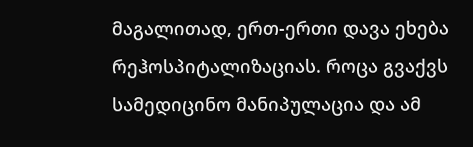მაგალითად, ერთ-ერთი დავა ეხება რეჰოსპიტალიზაციას. როცა გვაქვს სამედიცინო მანიპულაცია და ამ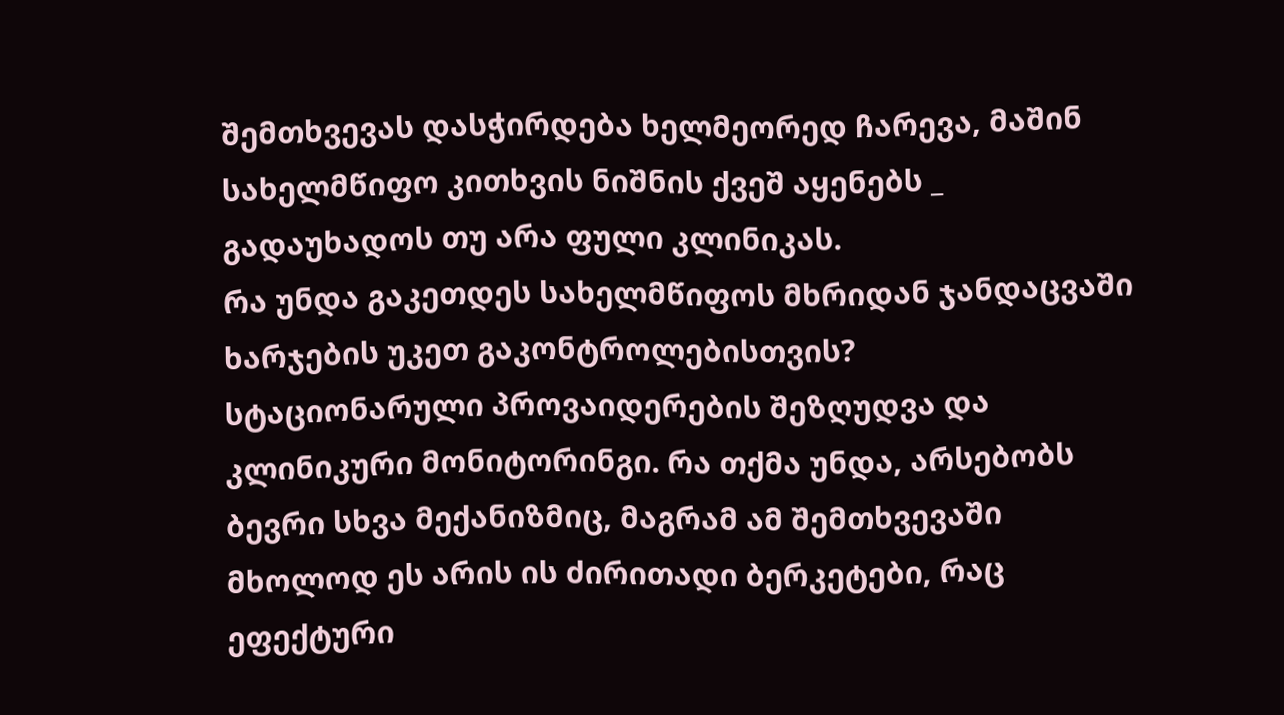შემთხვევას დასჭირდება ხელმეორედ ჩარევა, მაშინ სახელმწიფო კითხვის ნიშნის ქვეშ აყენებს _ გადაუხადოს თუ არა ფული კლინიკას.
რა უნდა გაკეთდეს სახელმწიფოს მხრიდან ჯანდაცვაში ხარჯების უკეთ გაკონტროლებისთვის?
სტაციონარული პროვაიდერების შეზღუდვა და კლინიკური მონიტორინგი. რა თქმა უნდა, არსებობს ბევრი სხვა მექანიზმიც, მაგრამ ამ შემთხვევაში მხოლოდ ეს არის ის ძირითადი ბერკეტები, რაც ეფექტური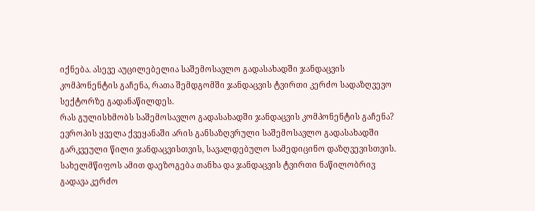იქნება. ასევე აუცილებელია საშემოსავლო გადასახადში ჯანდაცვის კომპონენტის გაჩენა, რათა შემდგომში ჯანდაცვის ტვირთი კერძო სადაზღვევო სექტორზე გადანაწილდეს.
რას გულისხმობს საშემოსავლო გადასახადში ჯანდაცვის კომპონენტის გაჩენა?
ევროპის ყველა ქვეყანაში არის განსაზღვრული საშემოსავლო გადასახადში გარკვეული წილი ჯანდაცვისთვის, სავალდებულო სამედიცინო დაზღვევისთვის. სახელმწიფოს ამით დაეზოგება თანხა და ჯანდაცვის ტვირთი ნაწილობრივ გადავა კერძო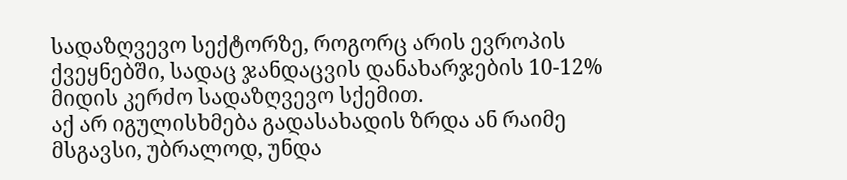სადაზღვევო სექტორზე, როგორც არის ევროპის ქვეყნებში, სადაც ჯანდაცვის დანახარჯების 10-12% მიდის კერძო სადაზღვევო სქემით.
აქ არ იგულისხმება გადასახადის ზრდა ან რაიმე მსგავსი, უბრალოდ, უნდა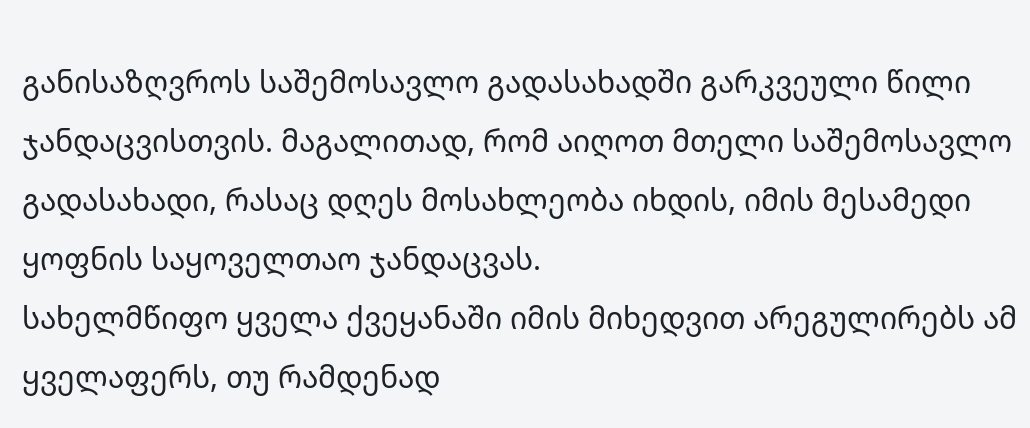განისაზღვროს საშემოსავლო გადასახადში გარკვეული წილი ჯანდაცვისთვის. მაგალითად, რომ აიღოთ მთელი საშემოსავლო გადასახადი, რასაც დღეს მოსახლეობა იხდის, იმის მესამედი ყოფნის საყოველთაო ჯანდაცვას.
სახელმწიფო ყველა ქვეყანაში იმის მიხედვით არეგულირებს ამ ყველაფერს, თუ რამდენად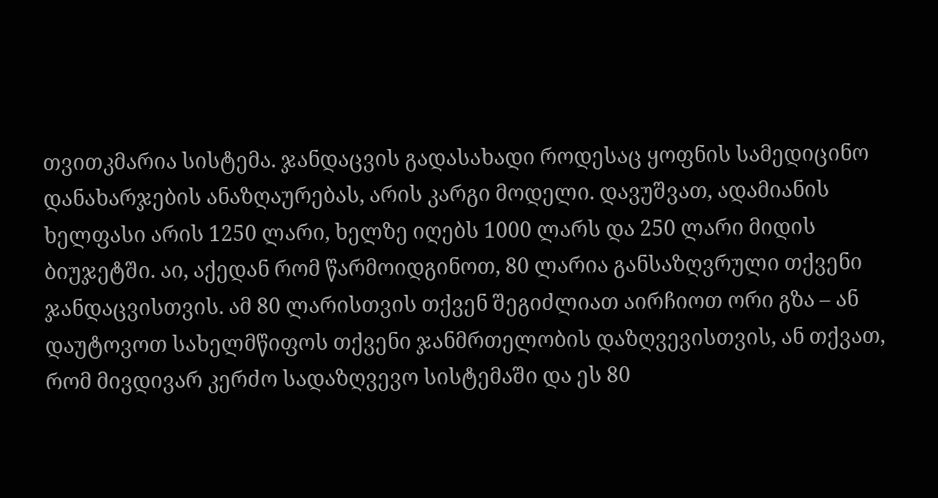თვითკმარია სისტემა. ჯანდაცვის გადასახადი როდესაც ყოფნის სამედიცინო დანახარჯების ანაზღაურებას, არის კარგი მოდელი. დავუშვათ, ადამიანის ხელფასი არის 1250 ლარი, ხელზე იღებს 1000 ლარს და 250 ლარი მიდის ბიუჯეტში. აი, აქედან რომ წარმოიდგინოთ, 80 ლარია განსაზღვრული თქვენი ჯანდაცვისთვის. ამ 80 ლარისთვის თქვენ შეგიძლიათ აირჩიოთ ორი გზა – ან დაუტოვოთ სახელმწიფოს თქვენი ჯანმრთელობის დაზღვევისთვის, ან თქვათ, რომ მივდივარ კერძო სადაზღვევო სისტემაში და ეს 80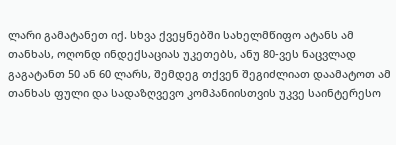ლარი გამატანეთ იქ. სხვა ქვეყნებში სახელმწიფო ატანს ამ თანხას, ოღონდ ინდექსაციას უკეთებს, ანუ 80-ვეს ნაცვლად გაგატანთ 50 ან 60 ლარს, შემდეგ თქვენ შეგიძლიათ დაამატოთ ამ თანხას ფული და სადაზღვევო კომპანიისთვის უკვე საინტერესო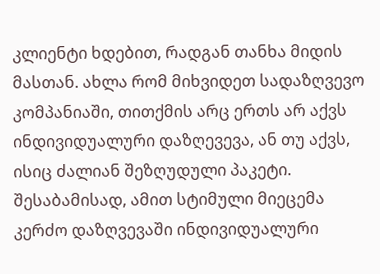კლიენტი ხდებით, რადგან თანხა მიდის მასთან. ახლა რომ მიხვიდეთ სადაზღვევო კომპანიაში, თითქმის არც ერთს არ აქვს ინდივიდუალური დაზღევევა, ან თუ აქვს, ისიც ძალიან შეზღუდული პაკეტი. შესაბამისად, ამით სტიმული მიეცემა კერძო დაზღვევაში ინდივიდუალური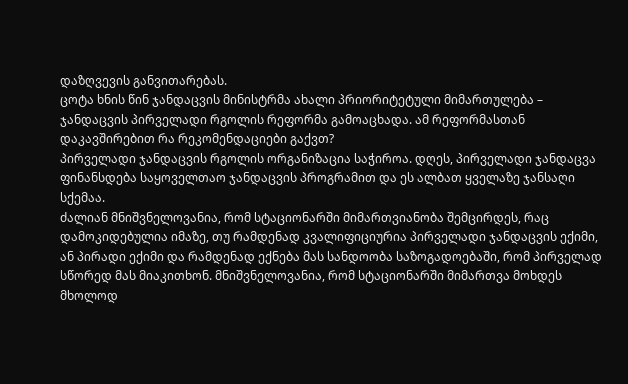დაზღვევის განვითარებას.
ცოტა ხნის წინ ჯანდაცვის მინისტრმა ახალი პრიორიტეტული მიმართულება – ჯანდაცვის პირველადი რგოლის რეფორმა გამოაცხადა. ამ რეფორმასთან დაკავშირებით რა რეკომენდაციები გაქვთ?
პირველადი ჯანდაცვის რგოლის ორგანიზაცია საჭიროა. დღეს, პირველადი ჯანდაცვა ფინანსდება საყოველთაო ჯანდაცვის პროგრამით და ეს ალბათ ყველაზე ჯანსაღი სქემაა.
ძალიან მნიშვნელოვანია, რომ სტაციონარში მიმართვიანობა შემცირდეს, რაც დამოკიდებულია იმაზე, თუ რამდენად კვალიფიციურია პირველადი ჯანდაცვის ექიმი, ან პირადი ექიმი და რამდენად ექნება მას სანდოობა საზოგადოებაში, რომ პირველად სწორედ მას მიაკითხონ. მნიშვნელოვანია, რომ სტაციონარში მიმართვა მოხდეს მხოლოდ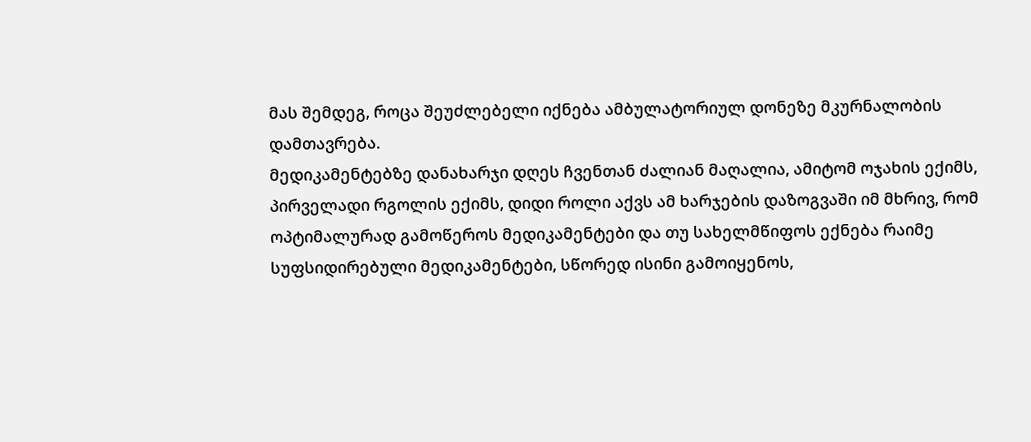მას შემდეგ, როცა შეუძლებელი იქნება ამბულატორიულ დონეზე მკურნალობის დამთავრება.
მედიკამენტებზე დანახარჯი დღეს ჩვენთან ძალიან მაღალია, ამიტომ ოჯახის ექიმს, პირველადი რგოლის ექიმს, დიდი როლი აქვს ამ ხარჯების დაზოგვაში იმ მხრივ, რომ ოპტიმალურად გამოწეროს მედიკამენტები და თუ სახელმწიფოს ექნება რაიმე სუფსიდირებული მედიკამენტები, სწორედ ისინი გამოიყენოს,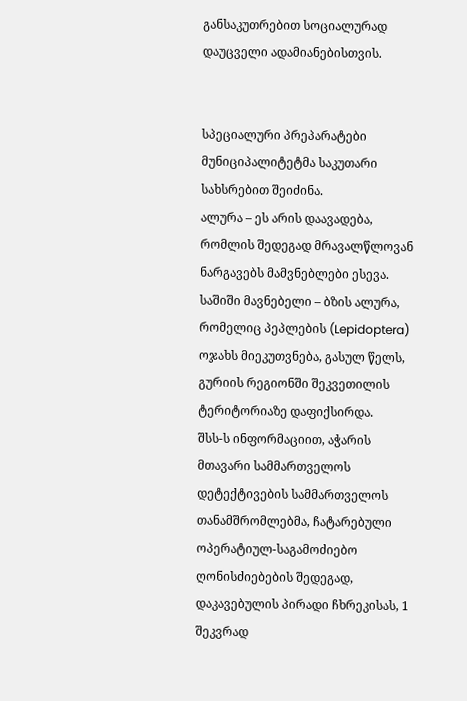განსაკუთრებით სოციალურად დაუცველი ადამიანებისთვის.


სპეციალური პრეპარატები მუნიციპალიტეტმა საკუთარი სახსრებით შეიძინა.
ალურა – ეს არის დაავადება, რომლის შედეგად მრავალწლოვან ნარგავებს მამვნებლები ესევა. საშიში მავნებელი – ბზის ალურა, რომელიც პეპლების (Lepidoptera) ოჯახს მიეკუთვნება, გასულ წელს, გურიის რეგიონში შეკვეთილის ტერიტორიაზე დაფიქსირდა.
შსს-ს ინფორმაციით, აჭარის მთავარი სამმართველოს დეტექტივების სამმართველოს თანამშრომლებმა, ჩატარებული ოპერატიულ-საგამოძიებო ღონისძიებების შედეგად, დაკავებულის პირადი ჩხრეკისას, 1 შეკვრად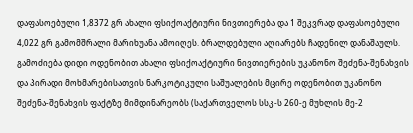დაფასოებული 1,8372 გრ ახალი ფსიქოაქტიური ნივთიერება და 1 შეკვრად დაფასოებული 4,022 გრ გამომშრალი მარიხუანა ამოიღეს. ბრალდებული აღიარებს ჩადენილ დანაშაულს.
გამოძიება დიდი ოდენობით ახალი ფსიქოაქტიური ნივთიერების უკანონო შეძენა-შენახვის და პირადი მოხმარებისათვის ნარკოტიკული საშუალების მცირე ოდენობით უკანონო შეძენა-შენახვის ფაქტზე მიმდინარეობს (საქართველოს სსკ-ს 260-ე მუხლის მე-2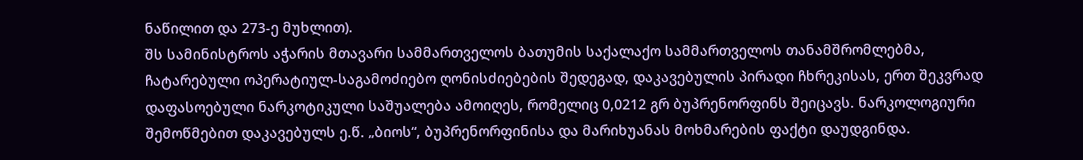ნაწილით და 273-ე მუხლით).
შს სამინისტროს აჭარის მთავარი სამმართველოს ბათუმის საქალაქო სამმართველოს თანამშრომლებმა, ჩატარებული ოპერატიულ-საგამოძიებო ღონისძიებების შედეგად, დაკავებულის პირადი ჩხრეკისას, ერთ შეკვრად დაფასოებული ნარკოტიკული საშუალება ამოიღეს, რომელიც 0,0212 გრ ბუპრენორფინს შეიცავს. ნარკოლოგიური შემოწმებით დაკავებულს ე.წ. „ბიოს“, ბუპრენორფინისა და მარიხუანას მოხმარების ფაქტი დაუდგინდა.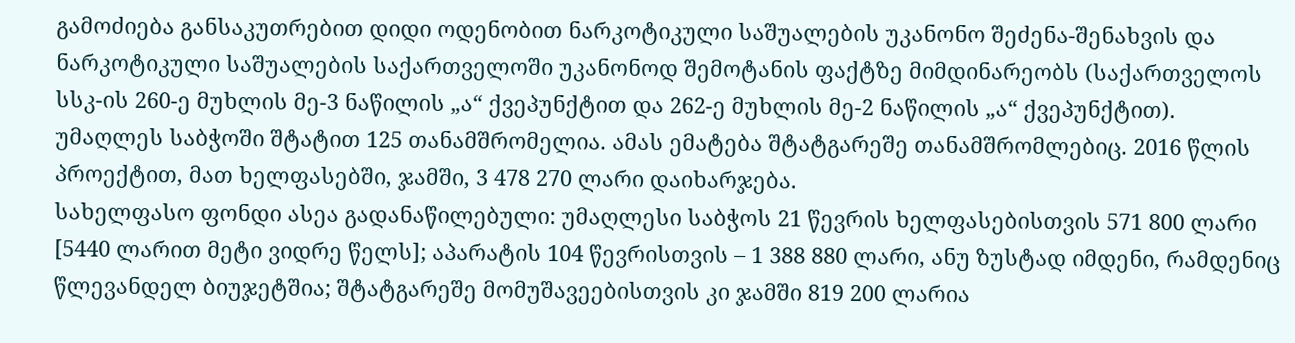გამოძიება განსაკუთრებით დიდი ოდენობით ნარკოტიკული საშუალების უკანონო შეძენა-შენახვის და ნარკოტიკული საშუალების საქართველოში უკანონოდ შემოტანის ფაქტზე მიმდინარეობს (საქართველოს სსკ-ის 260-ე მუხლის მე-3 ნაწილის „ა“ ქვეპუნქტით და 262-ე მუხლის მე-2 ნაწილის „ა“ ქვეპუნქტით).
უმაღლეს საბჭოში შტატით 125 თანამშრომელია. ამას ემატება შტატგარეშე თანამშრომლებიც. 2016 წლის პროექტით, მათ ხელფასებში, ჯამში, 3 478 270 ლარი დაიხარჯება.
სახელფასო ფონდი ასეა გადანაწილებული: უმაღლესი საბჭოს 21 წევრის ხელფასებისთვის 571 800 ლარი [5440 ლარით მეტი ვიდრე წელს]; აპარატის 104 წევრისთვის – 1 388 880 ლარი, ანუ ზუსტად იმდენი, რამდენიც წლევანდელ ბიუჯეტშია; შტატგარეშე მომუშავეებისთვის კი ჯამში 819 200 ლარია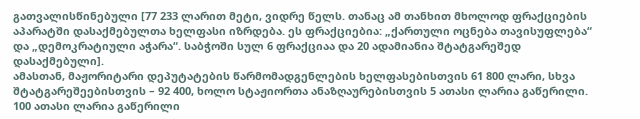გათვალისწინებული [77 233 ლარით მეტი, ვიდრე წელს. თანაც ამ თანხით მხოლოდ ფრაქციების აპარატში დასაქმებულთა ხელფასი იზრდება. ეს ფრაქციებია: „ქართული ოცნება თავისუფლება“ და „დემოკრატიული აჭარა“. საბჭოში სულ 6 ფრაქციაა და 20 ადამიანია შტატგარეშედ დასაქმებული].
ამასთან, მაჟორიტარი დეპუტატების წარმომადგენლების ხელფასებისთვის 61 800 ლარი, სხვა შტატგარეშეებისთვის – 92 400, ხოლო სტაჟიორთა ანაზღაურებისთვის 5 ათასი ლარია გაწერილი. 100 ათასი ლარია გაწერილი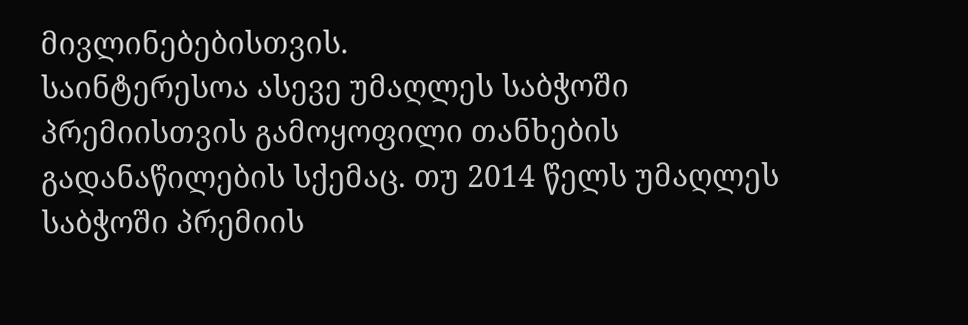მივლინებებისთვის.
საინტერესოა ასევე უმაღლეს საბჭოში პრემიისთვის გამოყოფილი თანხების გადანაწილების სქემაც. თუ 2014 წელს უმაღლეს საბჭოში პრემიის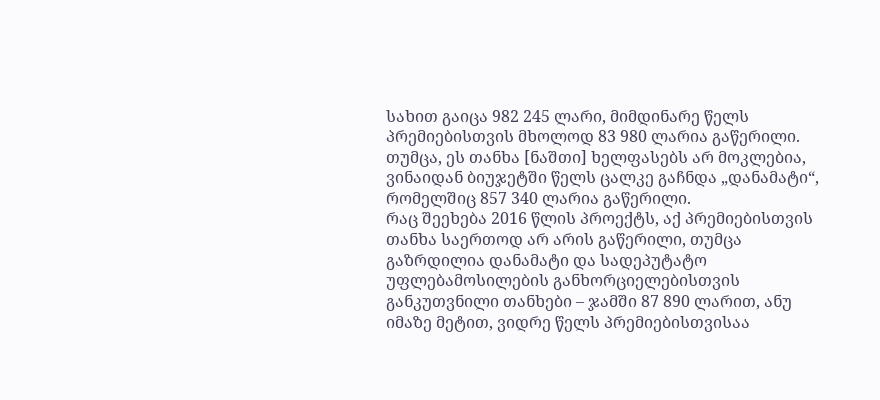სახით გაიცა 982 245 ლარი, მიმდინარე წელს პრემიებისთვის მხოლოდ 83 980 ლარია გაწერილი. თუმცა, ეს თანხა [ნაშთი] ხელფასებს არ მოკლებია, ვინაიდან ბიუჯეტში წელს ცალკე გაჩნდა „დანამატი“, რომელშიც 857 340 ლარია გაწერილი.
რაც შეეხება 2016 წლის პროექტს, აქ პრემიებისთვის თანხა საერთოდ არ არის გაწერილი, თუმცა გაზრდილია დანამატი და სადეპუტატო უფლებამოსილების განხორციელებისთვის განკუთვნილი თანხები – ჯამში 87 890 ლარით, ანუ იმაზე მეტით, ვიდრე წელს პრემიებისთვისაა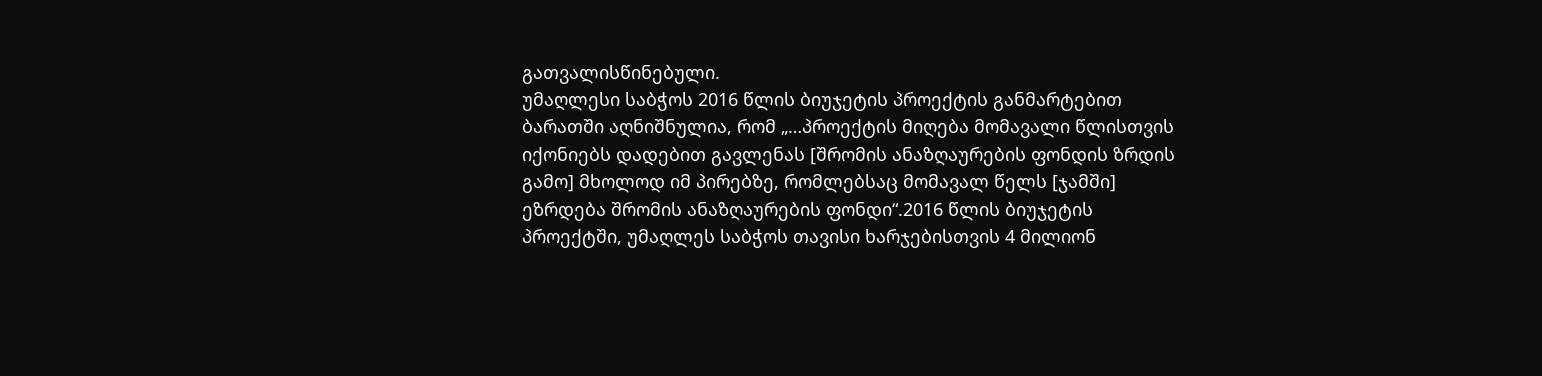გათვალისწინებული.
უმაღლესი საბჭოს 2016 წლის ბიუჯეტის პროექტის განმარტებით ბარათში აღნიშნულია, რომ „…პროექტის მიღება მომავალი წლისთვის იქონიებს დადებით გავლენას [შრომის ანაზღაურების ფონდის ზრდის გამო] მხოლოდ იმ პირებზე, რომლებსაც მომავალ წელს [ჯამში] ეზრდება შრომის ანაზღაურების ფონდი“.2016 წლის ბიუჯეტის პროექტში, უმაღლეს საბჭოს თავისი ხარჯებისთვის 4 მილიონ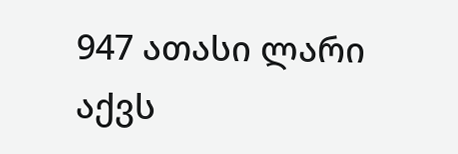947 ათასი ლარი აქვს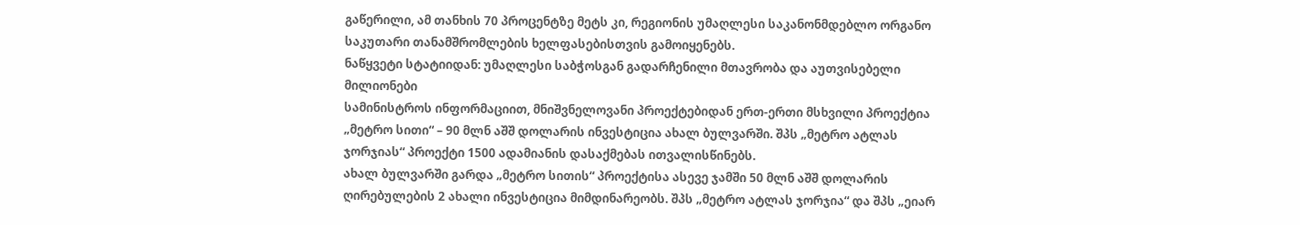გაწერილი, ამ თანხის 70 პროცენტზე მეტს კი, რეგიონის უმაღლესი საკანონმდებლო ორგანო საკუთარი თანამშრომლების ხელფასებისთვის გამოიყენებს.
ნაწყვეტი სტატიიდან: უმაღლესი საბჭოსგან გადარჩენილი მთავრობა და აუთვისებელი მილიონები
სამინისტროს ინფორმაციით, მნიშვნელოვანი პროექტებიდან ერთ-ერთი მსხვილი პროექტია „მეტრო სითი“ – 90 მლნ აშშ დოლარის ინვესტიცია ახალ ბულვარში. შპს „მეტრო ატლას ჯორჯიას“ პროექტი 1500 ადამიანის დასაქმებას ითვალისწინებს.
ახალ ბულვარში გარდა „მეტრო სითის“ პროექტისა ასევე ჯამში 50 მლნ აშშ დოლარის ღირებულების 2 ახალი ინვესტიცია მიმდინარეობს. შპს „მეტრო ატლას ჯორჯია“ და შპს „ეიარ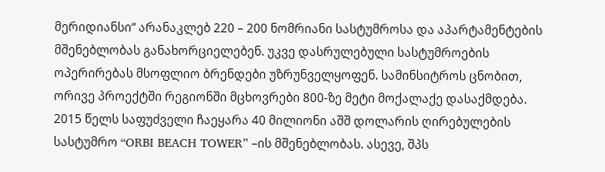მერიდიანსი“ არანაკლებ 220 – 200 ნომრიანი სასტუმროსა და აპარტამენტების მშენებლობას განახორციელებენ. უკვე დასრულებული სასტუმროების ოპერირებას მსოფლიო ბრენდები უზრუნველყოფენ. სამინსიტროს ცნობით, ორივე პროექტში რეგიონში მცხოვრები 800-ზე მეტი მოქალაქე დასაქმდება.
2015 წელს საფუძველი ჩაეყარა 40 მილიონი აშშ დოლარის ღირებულების სასტუმრო “ORBI BEACH TOWER” –ის მშენებლობას. ასევე, შპს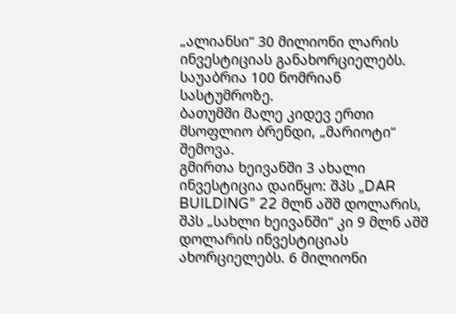„ალიანსი“ 30 მილიონი ლარის ინვესტიციას განახორციელებს. საუაბრია 100 ნომრიან სასტუმროზე.
ბათუმში მალე კიდევ ერთი მსოფლიო ბრენდი, „მარიოტი“ შემოვა.
გმირთა ხეივანში 3 ახალი ინვესტიცია დაიწყო: შპს „DAR BUILDING” 22 მლნ აშშ დოლარის, შპს „სახლი ხეივანში“ კი 9 მლნ აშშ დოლარის ინვესტიციას ახორციელებს. 6 მილიონი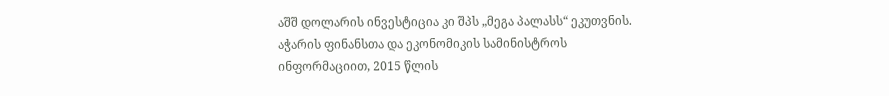აშშ დოლარის ინვესტიცია კი შპს „მეგა პალასს“ ეკუთვნის.
აჭარის ფინანსთა და ეკონომიკის სამინისტროს ინფორმაციით, 2015 წლის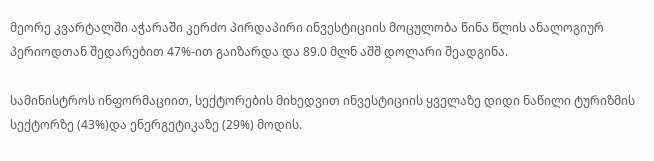მეორე კვარტალში აჭარაში კერძო პირდაპირი ინვესტიციის მოცულობა წინა წლის ანალოგიურ პერიოდთან შედარებით 47%-ით გაიზარდა და 89.0 მლნ აშშ დოლარი შეადგინა.

სამინისტროს ინფორმაციით, სექტორების მიხედვით ინვესტიციის ყველაზე დიდი ნაწილი ტურიზმის სექტორზე (43%)და ენერგეტიკაზე (29%) მოდის.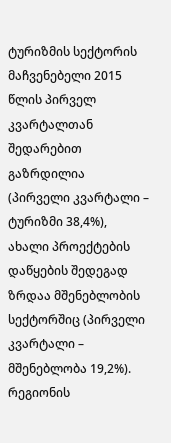ტურიზმის სექტორის მაჩვენებელი 2015 წლის პირველ კვარტალთან შედარებით გაზრდილია (პირველი კვარტალი – ტურიზმი 38,4%), ახალი პროექტების დაწყების შედეგად ზრდაა მშენებლობის სექტორშიც (პირველი კვარტალი – მშენებლობა 19,2%).
რეგიონის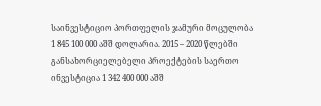საინვესტიციო პორთფელის ჯამური მოცულობა 1 845 100 000 აშშ დოლარია. 2015 – 2020 წლებში განსახორციელებელი პროექტების საერთო ინვესტიცია 1 342 400 000 აშშ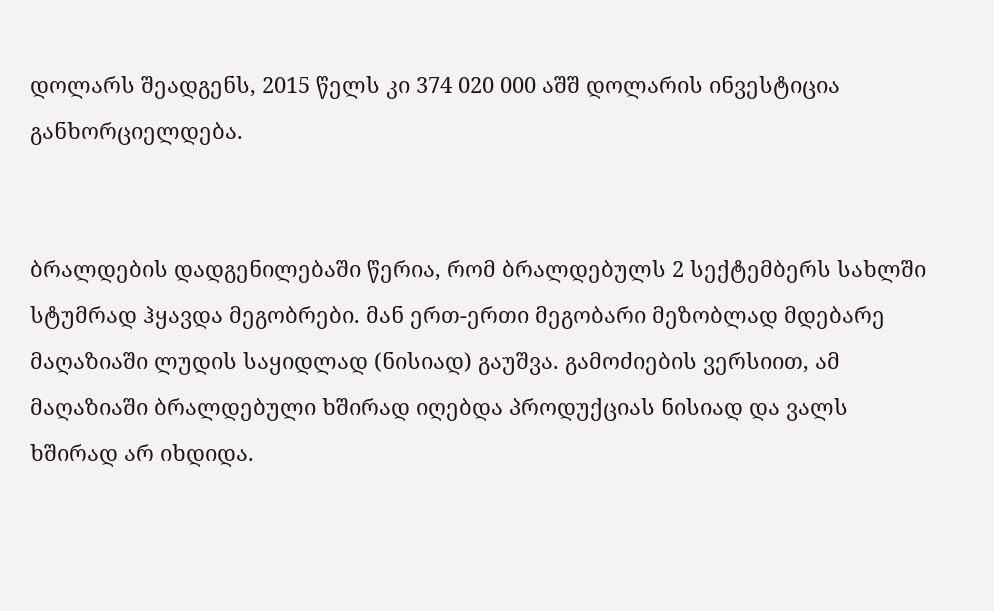დოლარს შეადგენს, 2015 წელს კი 374 020 000 აშშ დოლარის ინვესტიცია განხორციელდება.


ბრალდების დადგენილებაში წერია, რომ ბრალდებულს 2 სექტემბერს სახლში სტუმრად ჰყავდა მეგობრები. მან ერთ-ერთი მეგობარი მეზობლად მდებარე მაღაზიაში ლუდის საყიდლად (ნისიად) გაუშვა. გამოძიების ვერსიით, ამ მაღაზიაში ბრალდებული ხშირად იღებდა პროდუქციას ნისიად და ვალს ხშირად არ იხდიდა.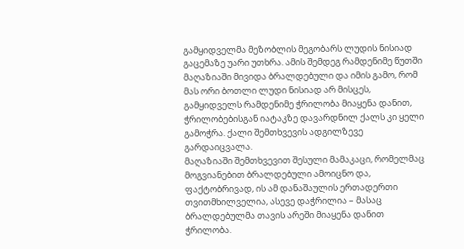გამყიდველმა მეზობლის მეგობარს ლუდის ნისიად გაცემაზე უარი უთხრა. ამის შემდეგ რამდენიმე წუთში მაღაზიაში მივიდა ბრალდებული და იმის გამო, რომ მას ორი ბოთლი ლუდი ნისიად არ მისცეს, გამყიდველს რამდენიმე ჭრილობა მიაყენა დანით, ჭრილობებისგან იატაკზე დავარდნილ ქალს კი ყელი გამოჭრა. ქალი შემთხვევის ადგილზევე გარდაიცვალა.
მაღაზიაში შემთხვევით შესული მამაკაცი, რომელმაც მოგვიანებით ბრალდებული ამოიცნო და, ფაქტობრივად, ის ამ დანაშაულის ერთადერთი თვითმხილველია, ასევე დაჭრილია – მასაც ბრალდებულმა თავის არეში მიაყენა დანით ჭრილობა.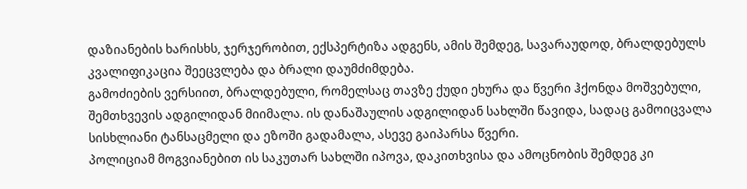დაზიანების ხარისხს, ჯერჯერობით, ექსპერტიზა ადგენს, ამის შემდეგ, სავარაუდოდ, ბრალდებულს კვალიფიკაცია შეეცვლება და ბრალი დაუმძიმდება.
გამოძიების ვერსიით, ბრალდებული, რომელსაც თავზე ქუდი ეხურა და წვერი ჰქონდა მოშვებული, შემთხვევის ადგილიდან მიიმალა. ის დანაშაულის ადგილიდან სახლში წავიდა, სადაც გამოიცვალა სისხლიანი ტანსაცმელი და ეზოში გადამალა, ასევე გაიპარსა წვერი.
პოლიციამ მოგვიანებით ის საკუთარ სახლში იპოვა, დაკითხვისა და ამოცნობის შემდეგ კი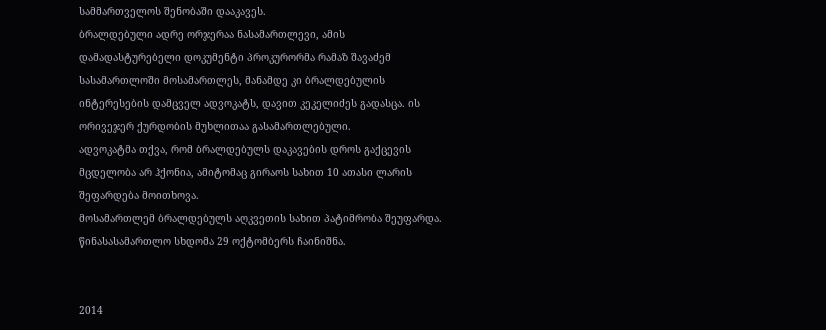სამმართველოს შენობაში დააკავეს.
ბრალდებული ადრე ორჯერაა ნასამართლევი, ამის დამადასტურებელი დოკუმენტი პროკურორმა რამაზ შავაძემ სასამართლოში მოსამართლეს, მანამდე კი ბრალდებულის ინტერესების დამცველ ადვოკატს, დავით კეკელიძეს გადასცა. ის ორივეჯერ ქურდობის მუხლითაა გასამართლებული.
ადვოკატმა თქვა, რომ ბრალდებულს დაკავების დროს გაქცევის მცდელობა არ ჰქონია, ამიტომაც გირაოს სახით 10 ათასი ლარის შეფარდება მოითხოვა.
მოსამართლემ ბრალდებულს აღკვეთის სახით პატიმრობა შეუფარდა. წინასასამართლო სხდომა 29 ოქტომბერს ჩაინიშნა.


2014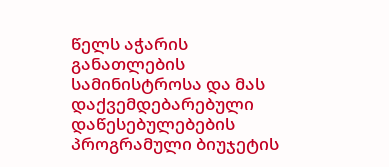წელს აჭარის განათლების სამინისტროსა და მას დაქვემდებარებული დაწესებულებების პროგრამული ბიუჯეტის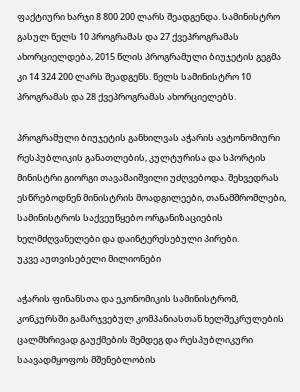ფაქტიური ხარჯი 8 800 200 ლარს შეადგენდა. სამინისტრო გასულ წელს 10 პროგრამას და 27 ქვეპროგრამას ახორციელდება, 2015 წლის პროგრამული ბიუჯეტის გეგმა კი 14 324 200 ლარს შეადგენს. წელს სამინისტრო 10 პროგრამას და 28 ქვეპროგრამას ახორციელებს.

პროგრამული ბიუჯეტის განხილვას აჭარის ავტონომიური რესპუბლიკის განათლების, კულტურისა და სპორტის მინისტრი გიორგი თავამაიშვილი უძღვებოდა. შეხვედრას ესწრებოდნენ მინისტრის მოადგილეები, თანამშრომლები, სამინისტროს საქვეუწყებო ორგანიზაციების ხელმძღვანელები და დაინტერესებული პირები.
უკვე აუთვისებელი მილიონები

აჭარის ფინანსთა და ეკონომიკის სამინისტრომ, კონკურსში გამარჯვებულ კომპანიასთან ხელშეკრულების ცალმხრივად გაუქმების შემდეგ და რესპუბლიკური საავადმყოფოს მშენებლობის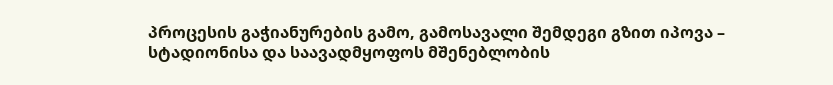პროცესის გაჭიანურების გამო, გამოსავალი შემდეგი გზით იპოვა – სტადიონისა და საავადმყოფოს მშენებლობის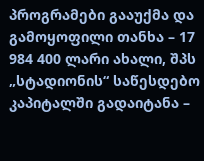პროგრამები გააუქმა და გამოყოფილი თანხა – 17 984 400 ლარი ახალი, შპს „სტადიონის“ საწესდებო კაპიტალში გადაიტანა –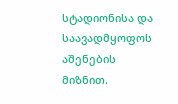სტადიონისა და საავადმყოფოს აშენების მიზნით.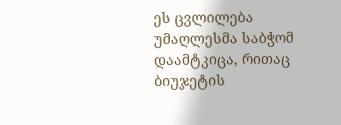ეს ცვლილება უმაღლესმა საბჭომ დაამტკიცა, რითაც ბიუჯეტის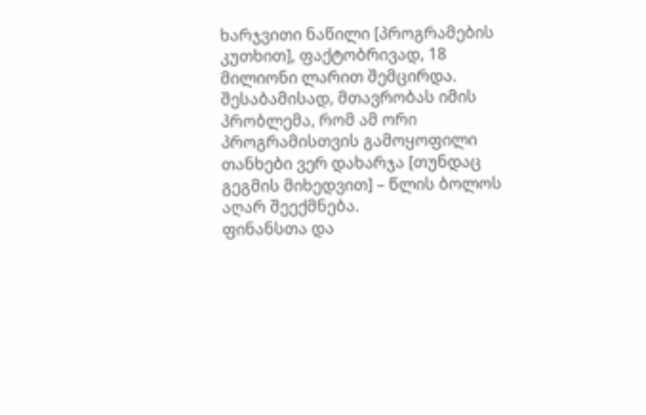ხარჯვითი ნაწილი [პროგრამების კუთხით], ფაქტობრივად, 18 მილიონი ლარით შემცირდა.
შესაბამისად, მთავრობას იმის პრობლემა, რომ ამ ორი პროგრამისთვის გამოყოფილი თანხები ვერ დახარჯა [თუნდაც გეგმის მიხედვით] – წლის ბოლოს აღარ შეექმნება.
ფინანსთა და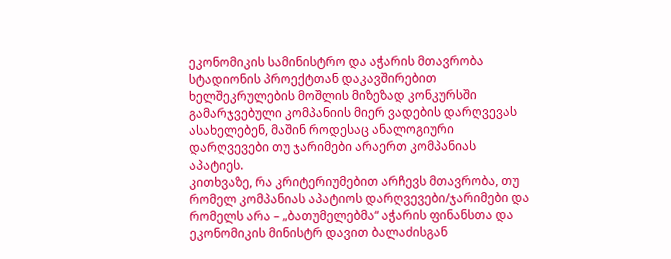ეკონომიკის სამინისტრო და აჭარის მთავრობა სტადიონის პროექტთან დაკავშირებით ხელშეკრულების მოშლის მიზეზად კონკურსში გამარჯვებული კომპანიის მიერ ვადების დარღვევას ასახელებენ, მაშინ როდესაც ანალოგიური დარღვევები თუ ჯარიმები არაერთ კომპანიას აპატიეს.
კითხვაზე, რა კრიტერიუმებით არჩევს მთავრობა, თუ რომელ კომპანიას აპატიოს დარღვევები/ჯარიმები და რომელს არა – „ბათუმელებმა“ აჭარის ფინანსთა და ეკონომიკის მინისტრ დავით ბალაძისგან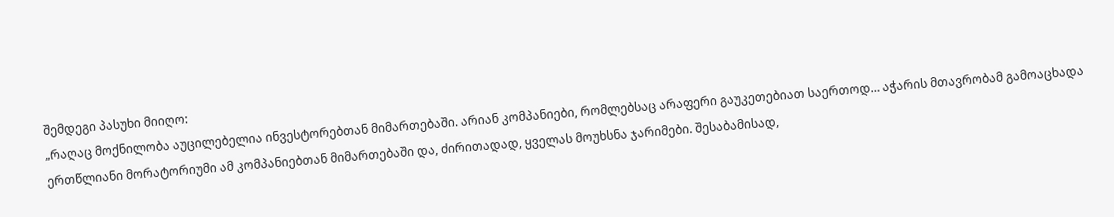შემდეგი პასუხი მიიღო:
„რაღაც მოქნილობა აუცილებელია ინვესტორებთან მიმართებაში. არიან კომპანიები, რომლებსაც არაფერი გაუკეთებიათ საერთოდ… აჭარის მთავრობამ გამოაცხადა ერთწლიანი მორატორიუმი ამ კომპანიებთან მიმართებაში და, ძირითადად, ყველას მოუხსნა ჯარიმები. შესაბამისად,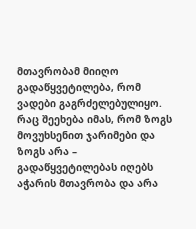მთავრობამ მიიღო გადაწყვეტილება, რომ ვადები გაგრძელებულიყო.
რაც შეეხება იმას, რომ ზოგს მოვუხსენით ჯარიმები და ზოგს არა – გადაწყვეტილებას იღებს აჭარის მთავრობა და არა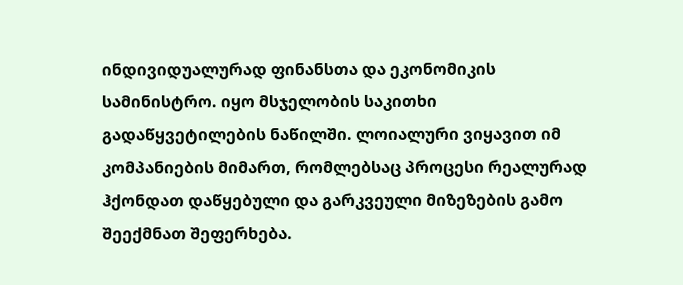ინდივიდუალურად ფინანსთა და ეკონომიკის სამინისტრო. იყო მსჯელობის საკითხი გადაწყვეტილების ნაწილში. ლოიალური ვიყავით იმ კომპანიების მიმართ, რომლებსაც პროცესი რეალურად ჰქონდათ დაწყებული და გარკვეული მიზეზების გამო შეექმნათ შეფერხება.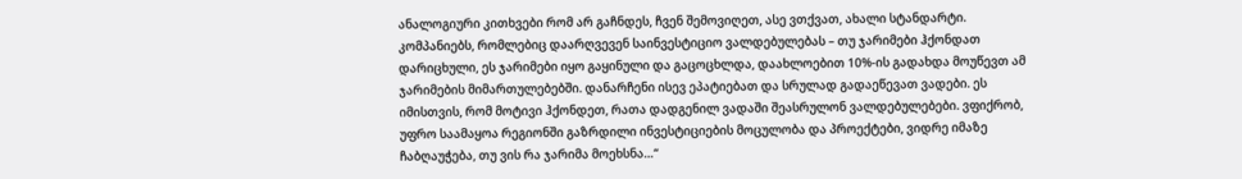ანალოგიური კითხვები რომ არ გაჩნდეს, ჩვენ შემოვიღეთ, ასე ვთქვათ, ახალი სტანდარტი. კომპანიებს, რომლებიც დაარღვევენ საინვესტიციო ვალდებულებას – თუ ჯარიმები ჰქონდათ დარიცხული, ეს ჯარიმები იყო გაყინული და გაცოცხლდა, დაახლოებით 10%-ის გადახდა მოუწევთ ამ ჯარიმების მიმართულებებში. დანარჩენი ისევ ეპატიებათ და სრულად გადაეწევათ ვადები. ეს იმისთვის, რომ მოტივი ჰქონდეთ, რათა დადგენილ ვადაში შეასრულონ ვალდებულებები. ვფიქრობ, უფრო საამაყოა რეგიონში გაზრდილი ინვესტიციების მოცულობა და პროექტები, ვიდრე იმაზე ჩაბღაუჭება, თუ ვის რა ჯარიმა მოეხსნა…“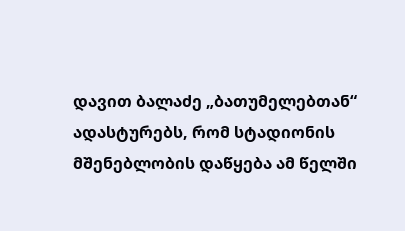დავით ბალაძე „ბათუმელებთან“ ადასტურებს, რომ სტადიონის მშენებლობის დაწყება ამ წელში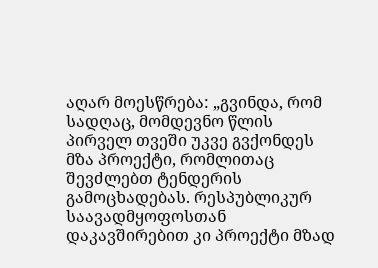აღარ მოესწრება: „გვინდა, რომ სადღაც, მომდევნო წლის პირველ თვეში უკვე გვქონდეს მზა პროექტი, რომლითაც შევძლებთ ტენდერის გამოცხადებას. რესპუბლიკურ საავადმყოფოსთან დაკავშირებით კი პროექტი მზად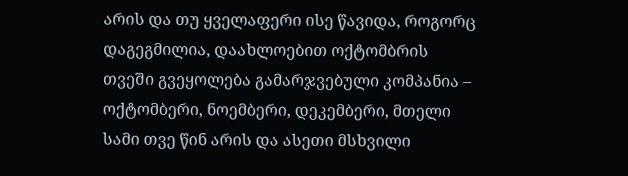არის და თუ ყველაფერი ისე წავიდა, როგორც დაგეგმილია, დაახლოებით ოქტომბრის თვეში გვეყოლება გამარჯვებული კომპანია – ოქტომბერი, ნოემბერი, დეკემბერი, მთელი სამი თვე წინ არის და ასეთი მსხვილი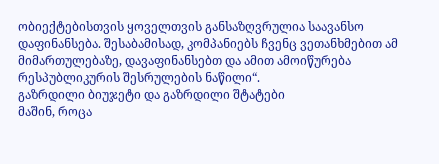ობიექტებისთვის ყოველთვის განსაზღვრულია საავანსო დაფინანსება. შესაბამისად, კომპანიებს ჩვენც ვეთანხმებით ამ მიმართულებაზე, დავაფინანსებთ და ამით ამოიწურება რესპუბლიკურის შესრულების ნაწილი“.
გაზრდილი ბიუჯეტი და გაზრდილი შტატები
მაშინ, როცა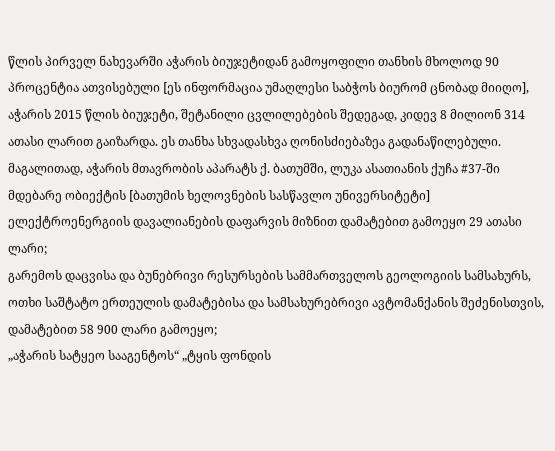წლის პირველ ნახევარში აჭარის ბიუჯეტიდან გამოყოფილი თანხის მხოლოდ 90 პროცენტია ათვისებული [ეს ინფორმაცია უმაღლესი საბჭოს ბიურომ ცნობად მიიღო], აჭარის 2015 წლის ბიუჯეტი, შეტანილი ცვლილებების შედეგად, კიდევ 8 მილიონ 314 ათასი ლარით გაიზარდა. ეს თანხა სხვადასხვა ღონისძიებაზეა გადანაწილებული.
მაგალითად, აჭარის მთავრობის აპარატს ქ. ბათუმში, ლუკა ასათიანის ქუჩა #37-ში მდებარე ობიექტის [ბათუმის ხელოვნების სასწავლო უნივერსიტეტი] ელექტროენერგიის დავალიანების დაფარვის მიზნით დამატებით გამოეყო 29 ათასი ლარი;
გარემოს დაცვისა და ბუნებრივი რესურსების სამმართველოს გეოლოგიის სამსახურს, ოთხი საშტატო ერთეულის დამატებისა და სამსახურებრივი ავტომანქანის შეძენისთვის, დამატებით 58 900 ლარი გამოეყო;
„აჭარის სატყეო სააგენტოს“ „ტყის ფონდის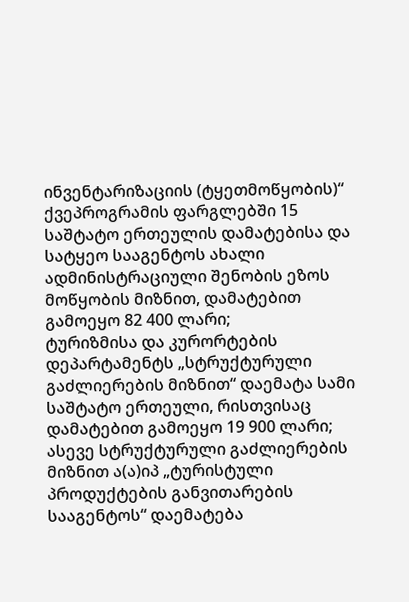ინვენტარიზაციის (ტყეთმოწყობის)“ ქვეპროგრამის ფარგლებში 15 საშტატო ერთეულის დამატებისა და სატყეო სააგენტოს ახალი ადმინისტრაციული შენობის ეზოს მოწყობის მიზნით, დამატებით გამოეყო 82 400 ლარი;
ტურიზმისა და კურორტების დეპარტამენტს „სტრუქტურული გაძლიერების მიზნით“ დაემატა სამი საშტატო ერთეული, რისთვისაც დამატებით გამოეყო 19 900 ლარი; ასევე სტრუქტურული გაძლიერების მიზნით ა(ა)იპ „ტურისტული პროდუქტების განვითარების სააგენტოს“ დაემატება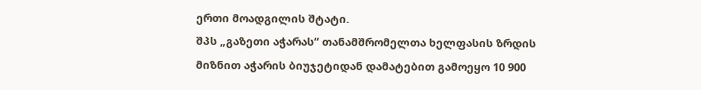ერთი მოადგილის შტატი.
შპს „გაზეთი აჭარას“ თანამშრომელთა ხელფასის ზრდის მიზნით აჭარის ბიუჯეტიდან დამატებით გამოეყო 10 900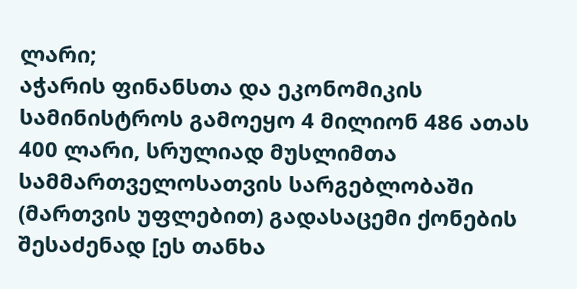ლარი;
აჭარის ფინანსთა და ეკონომიკის სამინისტროს გამოეყო 4 მილიონ 486 ათას 400 ლარი, სრულიად მუსლიმთა სამმართველოსათვის სარგებლობაში (მართვის უფლებით) გადასაცემი ქონების შესაძენად [ეს თანხა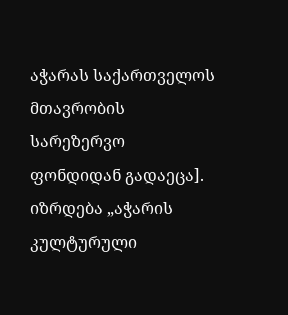აჭარას საქართველოს მთავრობის სარეზერვო ფონდიდან გადაეცა].
იზრდება „აჭარის კულტურული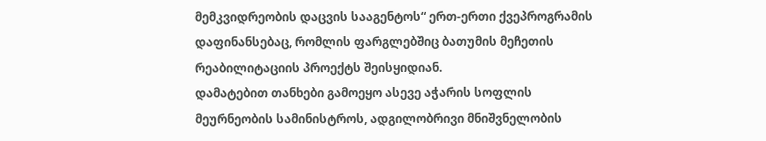მემკვიდრეობის დაცვის სააგენტოს“ ერთ-ერთი ქვეპროგრამის დაფინანსებაც, რომლის ფარგლებშიც ბათუმის მეჩეთის რეაბილიტაციის პროექტს შეისყიდიან.
დამატებით თანხები გამოეყო ასევე აჭარის სოფლის მეურნეობის სამინისტროს, ადგილობრივი მნიშვნელობის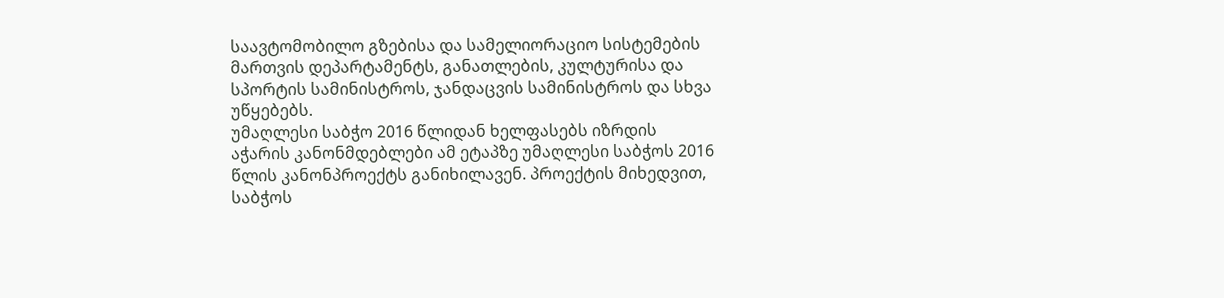საავტომობილო გზებისა და სამელიორაციო სისტემების მართვის დეპარტამენტს, განათლების, კულტურისა და სპორტის სამინისტროს, ჯანდაცვის სამინისტროს და სხვა უწყებებს.
უმაღლესი საბჭო 2016 წლიდან ხელფასებს იზრდის
აჭარის კანონმდებლები ამ ეტაპზე უმაღლესი საბჭოს 2016 წლის კანონპროექტს განიხილავენ. პროექტის მიხედვით, საბჭოს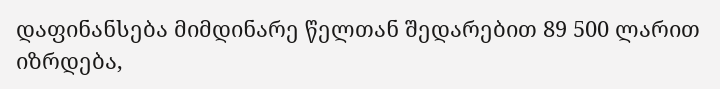დაფინანსება მიმდინარე წელთან შედარებით 89 500 ლარით იზრდება,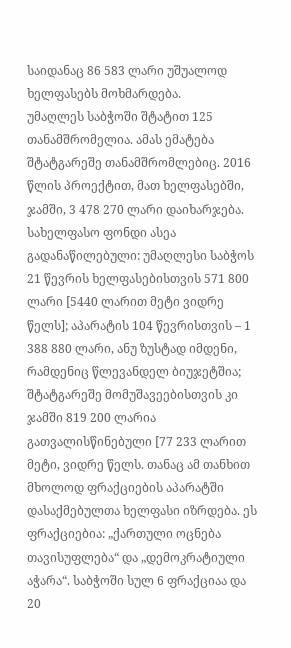საიდანაც 86 583 ლარი უშუალოდ ხელფასებს მოხმარდება.
უმაღლეს საბჭოში შტატით 125 თანამშრომელია. ამას ემატება შტატგარეშე თანამშრომლებიც. 2016 წლის პროექტით, მათ ხელფასებში, ჯამში, 3 478 270 ლარი დაიხარჯება.
სახელფასო ფონდი ასეა გადანაწილებული: უმაღლესი საბჭოს 21 წევრის ხელფასებისთვის 571 800 ლარი [5440 ლარით მეტი ვიდრე წელს]; აპარატის 104 წევრისთვის – 1 388 880 ლარი, ანუ ზუსტად იმდენი, რამდენიც წლევანდელ ბიუჯეტშია; შტატგარეშე მომუშავეებისთვის კი ჯამში 819 200 ლარია გათვალისწინებული [77 233 ლარით მეტი, ვიდრე წელს. თანაც ამ თანხით მხოლოდ ფრაქციების აპარატში დასაქმებულთა ხელფასი იზრდება. ეს ფრაქციებია: „ქართული ოცნება თავისუფლება“ და „დემოკრატიული აჭარა“. საბჭოში სულ 6 ფრაქციაა და 20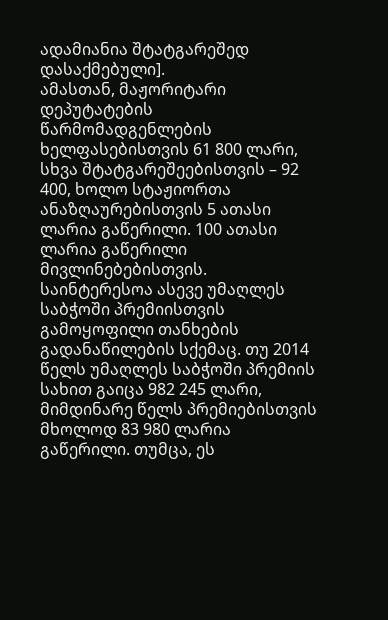ადამიანია შტატგარეშედ დასაქმებული].
ამასთან, მაჟორიტარი დეპუტატების წარმომადგენლების ხელფასებისთვის 61 800 ლარი, სხვა შტატგარეშეებისთვის – 92 400, ხოლო სტაჟიორთა ანაზღაურებისთვის 5 ათასი ლარია გაწერილი. 100 ათასი ლარია გაწერილი მივლინებებისთვის.
საინტერესოა ასევე უმაღლეს საბჭოში პრემიისთვის გამოყოფილი თანხების გადანაწილების სქემაც. თუ 2014 წელს უმაღლეს საბჭოში პრემიის სახით გაიცა 982 245 ლარი, მიმდინარე წელს პრემიებისთვის მხოლოდ 83 980 ლარია გაწერილი. თუმცა, ეს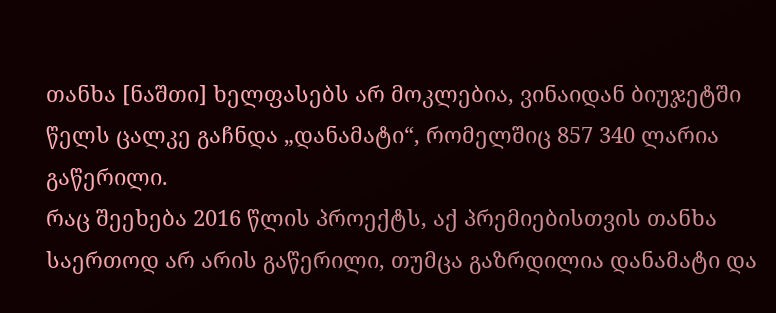თანხა [ნაშთი] ხელფასებს არ მოკლებია, ვინაიდან ბიუჯეტში წელს ცალკე გაჩნდა „დანამატი“, რომელშიც 857 340 ლარია გაწერილი.
რაც შეეხება 2016 წლის პროექტს, აქ პრემიებისთვის თანხა საერთოდ არ არის გაწერილი, თუმცა გაზრდილია დანამატი და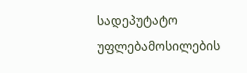სადეპუტატო უფლებამოსილების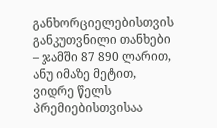განხორციელებისთვის განკუთვნილი თანხები – ჯამში 87 890 ლარით, ანუ იმაზე მეტით, ვიდრე წელს პრემიებისთვისაა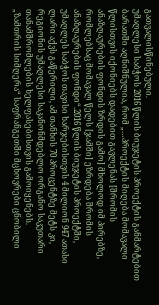გათვალისწინებული.
უმაღლესი საბჭოს 2016 წლის ბიუჯეტის პროექტის განმარტებით ბარათში აღნიშნულია, რომ „…პროექტის მიღება მომავალი წლისთვის იქონიებს დადებით გავლენას [შრომის ანაზღაურების ფონდის ზრდის გამო] მხოლოდ იმ პირებზე, რომლებსაც მომავალ წელს [ჯამში] ეზრდება შრომის ანაზღაურების ფონდი“.2016 წლის ბიუჯეტის პროექტში, უმაღლეს საბჭოს თავისი ხარჯებისთვის 4 მილიონ 947 ათასი ლარი აქვს გაწერილი, ამ თანხის 70 პროცენტზე მეტს კი, რეგიონის უმაღლესი საკანონმდებლო ორგანო საკუთარი თანამშრომლების ხელფასებისთვის გამოიყენებს.
„ზამთრის სიმღერა“ საფრანგეთში მცხოვრები ცნობილი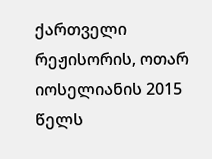ქართველი რეჟისორის, ოთარ იოსელიანის 2015 წელს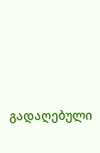გადაღებული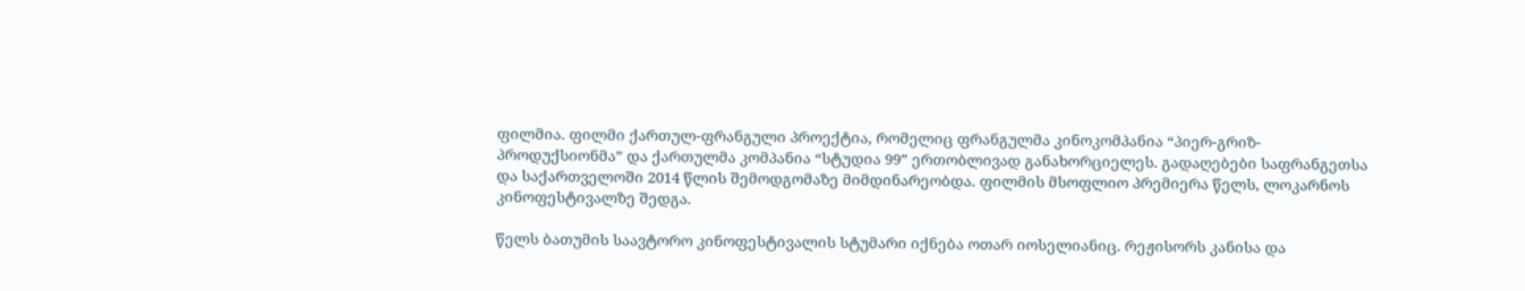ფილმია. ფილმი ქართულ-ფრანგული პროექტია, რომელიც ფრანგულმა კინოკომპანია “პიერ-გრიზ-პროდუქსიონმა” და ქართულმა კომპანია “სტუდია 99” ერთობლივად განახორციელეს. გადაღებები საფრანგეთსა და საქართველოში 2014 წლის შემოდგომაზე მიმდინარეობდა. ფილმის მსოფლიო პრემიერა წელს, ლოკარნოს კინოფესტივალზე შედგა.

წელს ბათუმის საავტორო კინოფესტივალის სტუმარი იქნება ოთარ იოსელიანიც. რეჟისორს კანისა და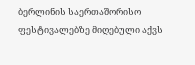ბერლინის საერთაშორისო ფესტივალებზე მიღებული აქვს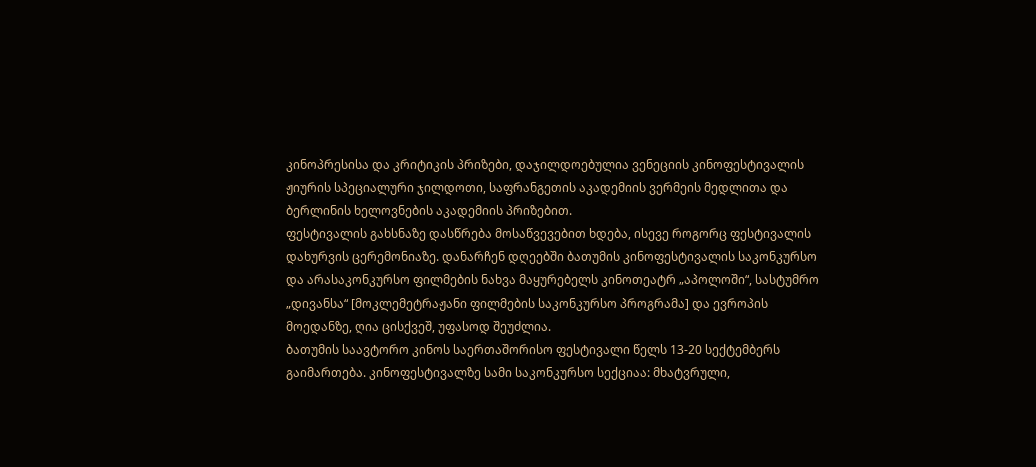კინოპრესისა და კრიტიკის პრიზები, დაჯილდოებულია ვენეციის კინოფესტივალის ჟიურის სპეციალური ჯილდოთი, საფრანგეთის აკადემიის ვერმეის მედლითა და ბერლინის ხელოვნების აკადემიის პრიზებით.
ფესტივალის გახსნაზე დასწრება მოსაწვევებით ხდება, ისევე როგორც ფესტივალის დახურვის ცერემონიაზე. დანარჩენ დღეებში ბათუმის კინოფესტივალის საკონკურსო და არასაკონკურსო ფილმების ნახვა მაყურებელს კინოთეატრ „აპოლოში“, სასტუმრო „დივანსა“ [მოკლემეტრაჟანი ფილმების საკონკურსო პროგრამა] და ევროპის მოედანზე, ღია ცისქვეშ, უფასოდ შეუძლია.
ბათუმის საავტორო კინოს საერთაშორისო ფესტივალი წელს 13-20 სექტემბერს გაიმართება. კინოფესტივალზე სამი საკონკურსო სექციაა: მხატვრული,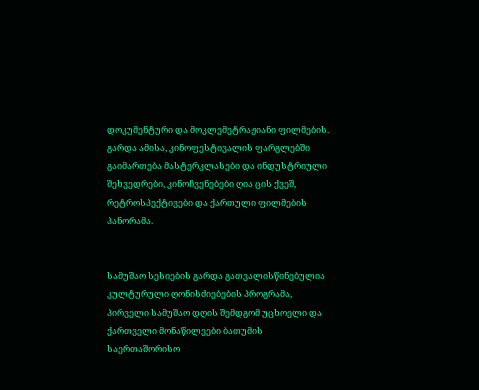დოკუმენტური და მოკლემეტრაჟიანი ფილმების. გარდა ამისა, კინოფესტივალის ფარგლებში გაიმართება მასტერკლასები და ინდუსტრიული შეხვედრები, კინოჩვენებები ღია ცის ქვეშ, რეტროსპექტივები და ქართული ფილმების პანორამა.


სამუშაო სესიების გარდა გათვალისწინებულია კულტურული ღონისძიებების პროგრამა, პირველი სამუშაო დღის შემდგომ უცხოელი და ქართველი მონაწილეები ბათუმის საერთაშორისო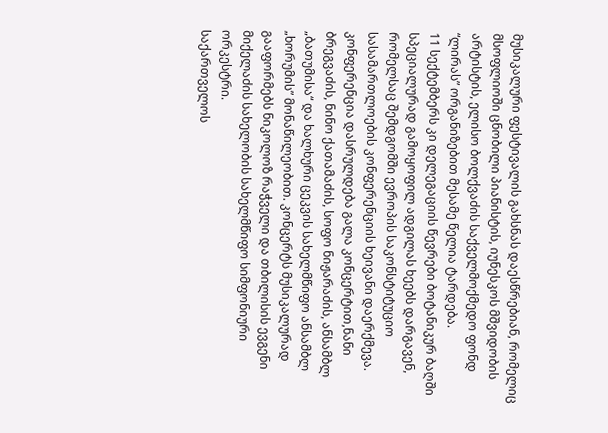მუსიკალური ფესტივალის გახსნას დაესწრებიან, რომელიც მსოფლიოში ცნობილი პიანისტის, იუნესკოს მშვიდობის არტისტის, ელისო ბოლქვაძის საქველმოქმედო ფონდ “ლირას” ორგანიზებით მესამე წელია ტარდება.
11 სექტემბერს კი დელეგაციის წევრები ბოტანიკურ ბაღში სპეციალურად გამოყოფილ ადგილას ხეებს დარგავენ, რომელსაც შემდგომში ევროპის საკონსტიტუციო სასამართლოების კონფერენციის ხეივანი დაერქმევა. კონფერენცია დასრულდება გალა კონცერტით,ნანი ბრეგვაძის, ნინო ქათამაძის, სოფო ნიჟარაძის, ანსამბლ „ბათუმისა“ და ხალხური ცეკვის სახელმწიფო ანსამბლ „ხორუმის” მონაწილეობით. კონცერტს მუსიკალურად გააფორმებს ნიკოლოზ რაჭველი და თბილისის ევგენი მიქელაძის სახელობის სახელმწიფო სიმფონიური ორკესტრი.
საქართველოს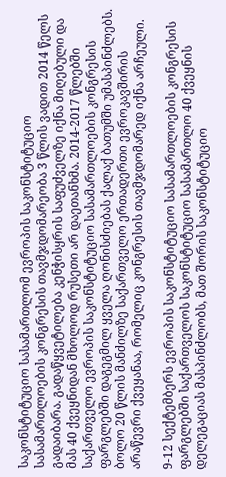საკონსტიტუციო სასამართლომ ევროპის საკონსტიტუციო სასამართლოების კონგრესის თავმჯდომარეობა 3 წლის ვადით 2014 წელს გადაიბარა. გადაწყვეტილება კენჭისყრის საფუძველზე იქნა მიღებული და მას 40 ქვეყნიდან მხოლოდ რუსეთი არ დაეთანხმა. 2014-2017 წლებში საქართველო ევროპის საკონსტიტუციო სასამართლოების კონგრესის ფარგლებში დაგეგმილ ყველა ღონისძიებას ქალაქ ბათუმში უმასპინძლებს. ბოლო 20 წლის მანძილზე საქართველო ერთადერთი ევროკავშირის არაწევრი ქვეყანაა, რომელიც კონგრესის თავმჯდომარედ იქნა არჩეული.

9-12 სექტემბერს ევროპის საკონსტიტუციო სასამართლოების კონგრესის ფარგლებში საქართველოს საკონსტიტუციო სასამართლო 40 ქვეყნის დელეგაციას მასპინძლობს, მათ შორის საკონსტიტუციო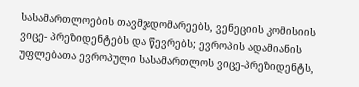სასამართლოების თავმჯდომარეებს, ვენეციის კომისიის ვიცე- პრეზიდენტებს და წევრებს; ევროპის ადამიანის უფლებათა ევროპული სასამართლოს ვიცე-პრეზიდენტს,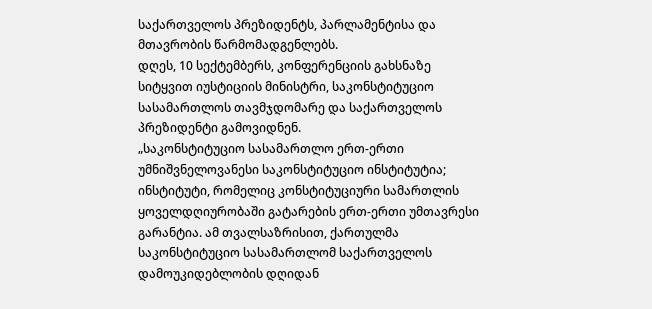საქართველოს პრეზიდენტს, პარლამენტისა და მთავრობის წარმომადგენლებს.
დღეს, 10 სექტემბერს, კონფერენციის გახსნაზე სიტყვით იუსტიციის მინისტრი, საკონსტიტუციო სასამართლოს თავმჯდომარე და საქართველოს პრეზიდენტი გამოვიდნენ.
„საკონსტიტუციო სასამართლო ერთ-ერთი უმნიშვნელოვანესი საკონსტიტუციო ინსტიტუტია; ინსტიტუტი, რომელიც კონსტიტუციური სამართლის ყოველდღიურობაში გატარების ერთ-ერთი უმთავრესი გარანტია. ამ თვალსაზრისით, ქართულმა საკონსტიტუციო სასამართლომ საქართველოს დამოუკიდებლობის დღიდან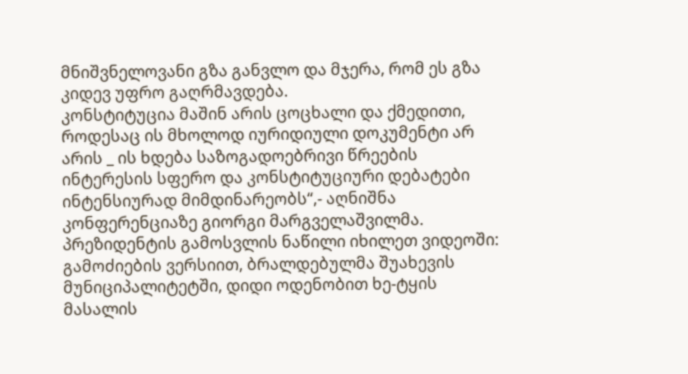მნიშვნელოვანი გზა განვლო და მჯერა, რომ ეს გზა კიდევ უფრო გაღრმავდება.
კონსტიტუცია მაშინ არის ცოცხალი და ქმედითი, როდესაც ის მხოლოდ იურიდიული დოკუმენტი არ არის _ ის ხდება საზოგადოებრივი წრეების ინტერესის სფერო და კონსტიტუციური დებატები ინტენსიურად მიმდინარეობს“,- აღნიშნა კონფერენციაზე გიორგი მარგველაშვილმა.
პრეზიდენტის გამოსვლის ნაწილი იხილეთ ვიდეოში:
გამოძიების ვერსიით, ბრალდებულმა შუახევის მუნიციპალიტეტში, დიდი ოდენობით ხე-ტყის მასალის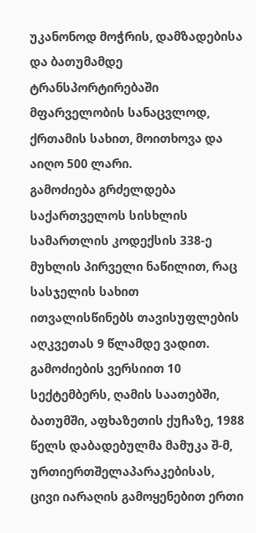უკანონოდ მოჭრის, დამზადებისა და ბათუმამდე ტრანსპორტირებაში მფარველობის სანაცვლოდ, ქრთამის სახით, მოითხოვა და აიღო 500 ლარი.
გამოძიება გრძელდება საქართველოს სისხლის სამართლის კოდექსის 338-ე მუხლის პირველი ნაწილით, რაც სასჯელის სახით ითვალისწინებს თავისუფლების აღკვეთას 9 წლამდე ვადით.
გამოძიების ვერსიით 10 სექტემბერს, ღამის საათებში, ბათუმში, აფხაზეთის ქუჩაზე, 1988 წელს დაბადებულმა მამუკა შ-მ, ურთიერთშელაპარაკებისას, ცივი იარაღის გამოყენებით ერთი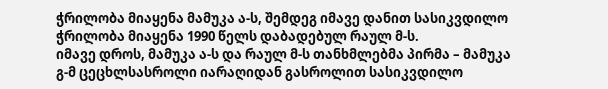ჭრილობა მიაყენა მამუკა ა-ს, შემდეგ იმავე დანით სასიკვდილო ჭრილობა მიაყენა 1990 წელს დაბადებულ რაულ მ-ს.
იმავე დროს, მამუკა ა-ს და რაულ მ-ს თანხმლებმა პირმა – მამუკა გ-მ ცეცხლსასროლი იარაღიდან გასროლით სასიკვდილო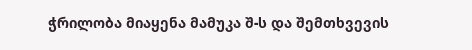ჭრილობა მიაყენა მამუკა შ-ს და შემთხვევის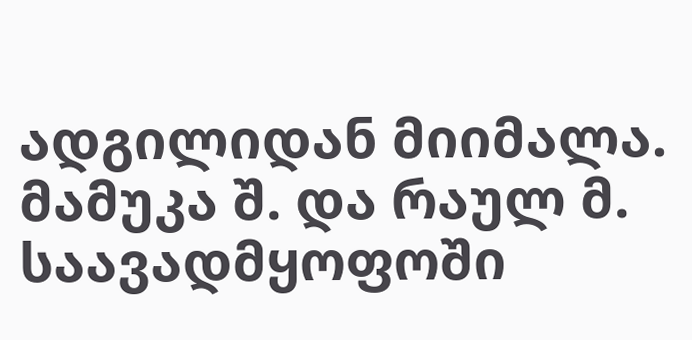ადგილიდან მიიმალა. მამუკა შ. და რაულ მ. საავადმყოფოში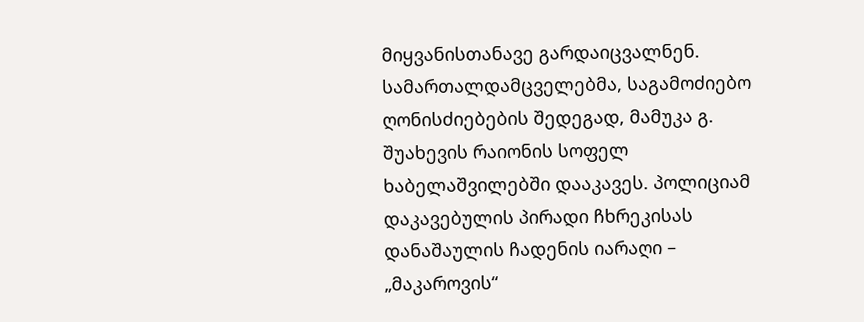მიყვანისთანავე გარდაიცვალნენ.
სამართალდამცველებმა, საგამოძიებო ღონისძიებების შედეგად, მამუკა გ. შუახევის რაიონის სოფელ ხაბელაშვილებში დააკავეს. პოლიციამ დაკავებულის პირადი ჩხრეკისას დანაშაულის ჩადენის იარაღი – „მაკაროვის“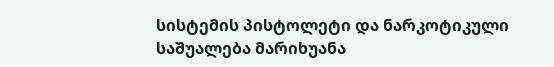სისტემის პისტოლეტი და ნარკოტიკული საშუალება მარიხუანა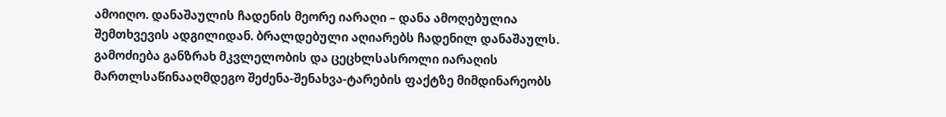ამოიღო. დანაშაულის ჩადენის მეორე იარაღი – დანა ამოღებულია შემთხვევის ადგილიდან. ბრალდებული აღიარებს ჩადენილ დანაშაულს.
გამოძიება განზრახ მკვლელობის და ცეცხლსასროლი იარაღის მართლსაწინააღმდეგო შეძენა-შენახვა-ტარების ფაქტზე მიმდინარეობს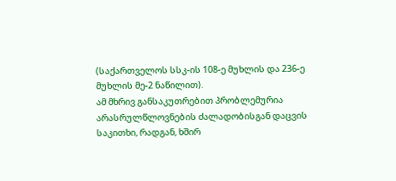(საქართველოს სსკ-ის 108-ე მუხლის და 236-ე მუხლის მე-2 ნაწილით).
ამ მხრივ განსაკუთრებით პრობლემურია არასრულწლოვნების ძალადობისგან დაცვის საკითხი, რადგან, ხშირ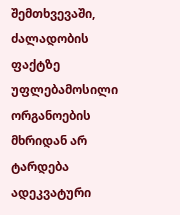შემთხვევაში, ძალადობის ფაქტზე უფლებამოსილი ორგანოების მხრიდან არ ტარდება ადეკვატური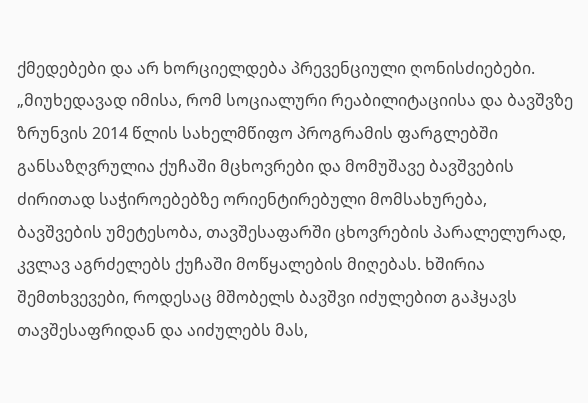ქმედებები და არ ხორციელდება პრევენციული ღონისძიებები.
„მიუხედავად იმისა, რომ სოციალური რეაბილიტაციისა და ბავშვზე ზრუნვის 2014 წლის სახელმწიფო პროგრამის ფარგლებში განსაზღვრულია ქუჩაში მცხოვრები და მომუშავე ბავშვების ძირითად საჭიროებებზე ორიენტირებული მომსახურება, ბავშვების უმეტესობა, თავშესაფარში ცხოვრების პარალელურად, კვლავ აგრძელებს ქუჩაში მოწყალების მიღებას. ხშირია შემთხვევები, როდესაც მშობელს ბავშვი იძულებით გაჰყავს თავშესაფრიდან და აიძულებს მას,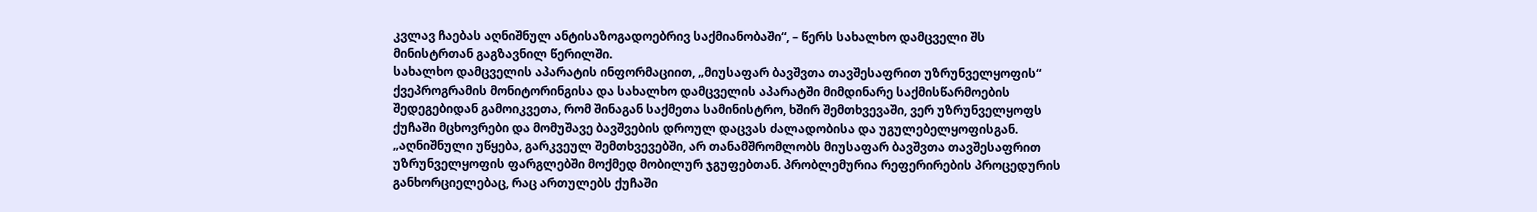კვლავ ჩაებას აღნიშნულ ანტისაზოგადოებრივ საქმიანობაში“, – წერს სახალხო დამცველი შს მინისტრთან გაგზავნილ წერილში.
სახალხო დამცველის აპარატის ინფორმაციით, „მიუსაფარ ბავშვთა თავშესაფრით უზრუნველყოფის“ ქვეპროგრამის მონიტორინგისა და სახალხო დამცველის აპარატში მიმდინარე საქმისწარმოების შედეგებიდან გამოიკვეთა, რომ შინაგან საქმეთა სამინისტრო, ხშირ შემთხვევაში, ვერ უზრუნველყოფს ქუჩაში მცხოვრები და მომუშავე ბავშვების დროულ დაცვას ძალადობისა და უგულებელყოფისგან.
„აღნიშნული უწყება, გარკვეულ შემთხვევებში, არ თანამშრომლობს მიუსაფარ ბავშვთა თავშესაფრით უზრუნველყოფის ფარგლებში მოქმედ მობილურ ჯგუფებთან. პრობლემურია რეფერირების პროცედურის განხორციელებაც, რაც ართულებს ქუჩაში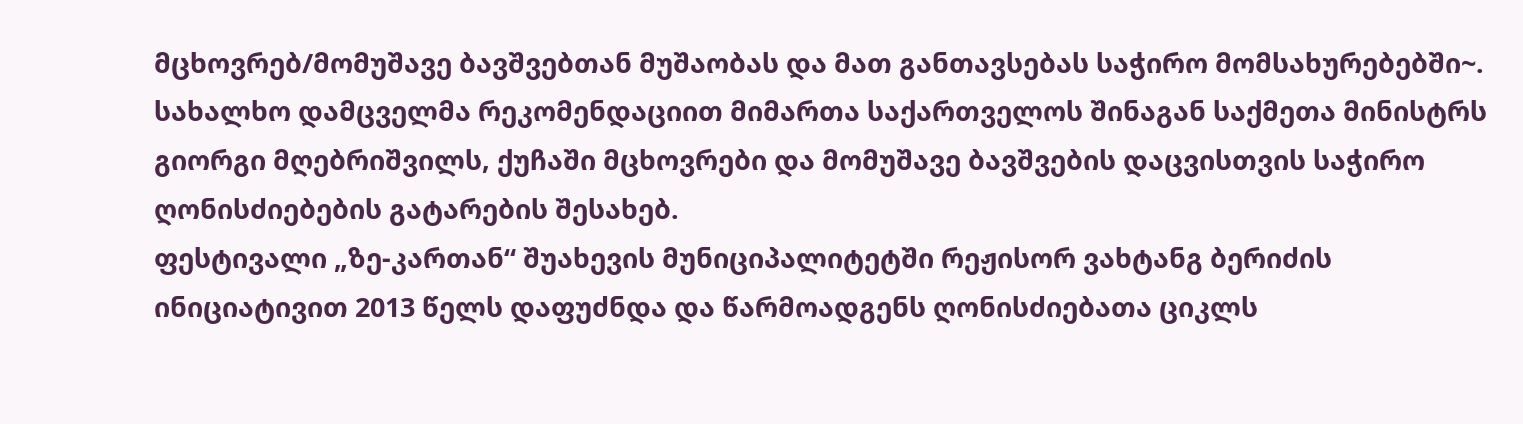მცხოვრებ/მომუშავე ბავშვებთან მუშაობას და მათ განთავსებას საჭირო მომსახურებებში~.
სახალხო დამცველმა რეკომენდაციით მიმართა საქართველოს შინაგან საქმეთა მინისტრს გიორგი მღებრიშვილს, ქუჩაში მცხოვრები და მომუშავე ბავშვების დაცვისთვის საჭირო ღონისძიებების გატარების შესახებ.
ფესტივალი „ზე-კართან“ შუახევის მუნიციპალიტეტში რეჟისორ ვახტანგ ბერიძის ინიციატივით 2013 წელს დაფუძნდა და წარმოადგენს ღონისძიებათა ციკლს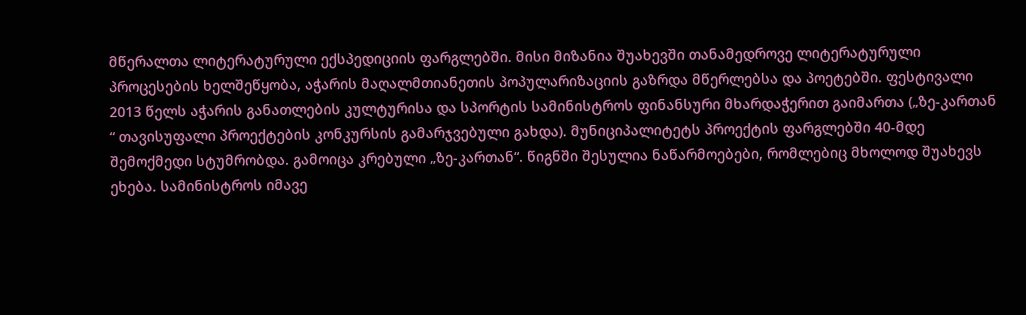მწერალთა ლიტერატურული ექსპედიციის ფარგლებში. მისი მიზანია შუახევში თანამედროვე ლიტერატურული პროცესების ხელშეწყობა, აჭარის მაღალმთიანეთის პოპულარიზაციის გაზრდა მწერლებსა და პოეტებში. ფესტივალი 2013 წელს აჭარის განათლების კულტურისა და სპორტის სამინისტროს ფინანსური მხარდაჭერით გაიმართა („ზე-კართან “ თავისუფალი პროექტების კონკურსის გამარჯვებული გახდა). მუნიციპალიტეტს პროექტის ფარგლებში 40-მდე შემოქმედი სტუმრობდა. გამოიცა კრებული „ზე-კართან“. წიგნში შესულია ნაწარმოებები, რომლებიც მხოლოდ შუახევს ეხება. სამინისტროს იმავე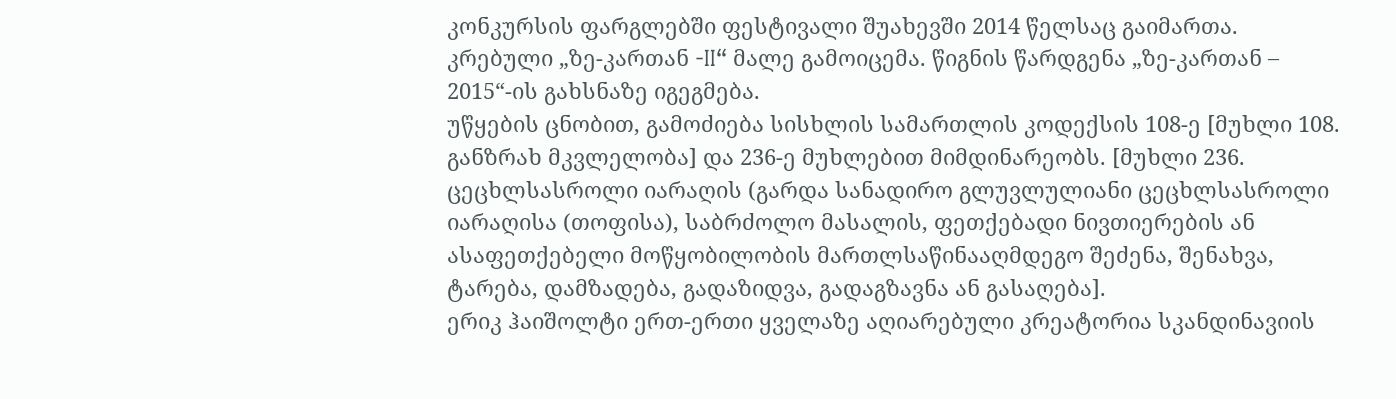კონკურსის ფარგლებში ფესტივალი შუახევში 2014 წელსაც გაიმართა. კრებული „ზე-კართან -II“ მალე გამოიცემა. წიგნის წარდგენა „ზე-კართან – 2015“-ის გახსნაზე იგეგმება.
უწყების ცნობით, გამოძიება სისხლის სამართლის კოდექსის 108-ე [მუხლი 108. განზრახ მკვლელობა] და 236-ე მუხლებით მიმდინარეობს. [მუხლი 236. ცეცხლსასროლი იარაღის (გარდა სანადირო გლუვლულიანი ცეცხლსასროლი იარაღისა (თოფისა), საბრძოლო მასალის, ფეთქებადი ნივთიერების ან ასაფეთქებელი მოწყობილობის მართლსაწინააღმდეგო შეძენა, შენახვა, ტარება, დამზადება, გადაზიდვა, გადაგზავნა ან გასაღება].
ერიკ ჰაიშოლტი ერთ-ერთი ყველაზე აღიარებული კრეატორია სკანდინავიის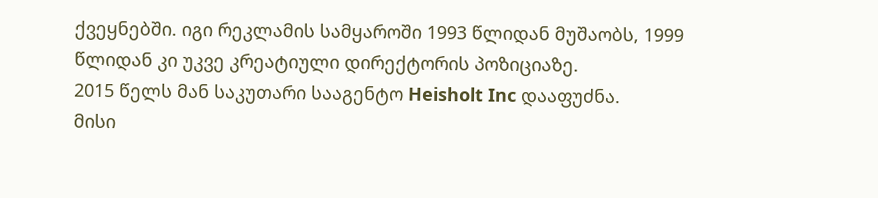ქვეყნებში. იგი რეკლამის სამყაროში 1993 წლიდან მუშაობს, 1999 წლიდან კი უკვე კრეატიული დირექტორის პოზიციაზე.
2015 წელს მან საკუთარი სააგენტო Heisholt Inc დააფუძნა.
მისი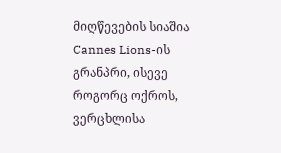მიღწევების სიაშია Cannes Lions-ის გრანპრი, ისევე როგორც ოქროს, ვერცხლისა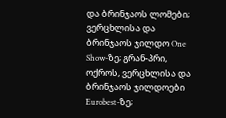და ბრინჯაოს ლომები; ვერცხლისა და ბრინჯაოს ჯილდო One Show-ზე; გრან-პრი, ოქროს, ვერცხლისა და ბრინჯაოს ჯილდოები Eurobest-ზე;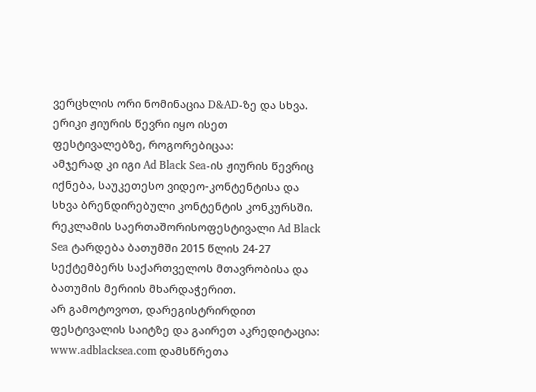ვერცხლის ორი ნომინაცია D&AD-ზე და სხვა.
ერიკი ჟიურის წევრი იყო ისეთ ფესტივალებზე, როგორებიცაა:
ამჯერად კი იგი Ad Black Sea-ის ჟიურის წევრიც იქნება, საუკეთესო ვიდეო-კონტენტისა და სხვა ბრენდირებული კონტენტის კონკურსში.
რეკლამის საერთაშორისოფესტივალი Ad Black Sea ტარდება ბათუმში 2015 წლის 24-27 სექტემბერს საქართველოს მთავრობისა და ბათუმის მერიის მხარდაჭერით.
არ გამოტოვოთ, დარეგისტრირდით ფესტივალის საიტზე და გაირეთ აკრედიტაცია: www.adblacksea.com დამსწრეთა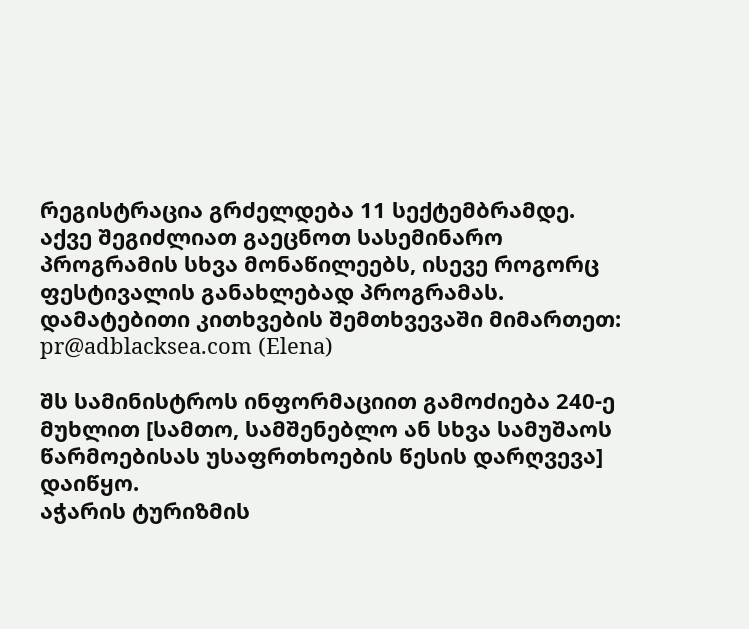რეგისტრაცია გრძელდება 11 სექტემბრამდე.
აქვე შეგიძლიათ გაეცნოთ სასემინარო პროგრამის სხვა მონაწილეებს, ისევე როგორც ფესტივალის განახლებად პროგრამას.
დამატებითი კითხვების შემთხვევაში მიმართეთ: pr@adblacksea.com (Elena)

შს სამინისტროს ინფორმაციით გამოძიება 240-ე მუხლით [სამთო, სამშენებლო ან სხვა სამუშაოს წარმოებისას უსაფრთხოების წესის დარღვევა] დაიწყო.
აჭარის ტურიზმის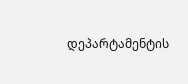დეპარტამენტის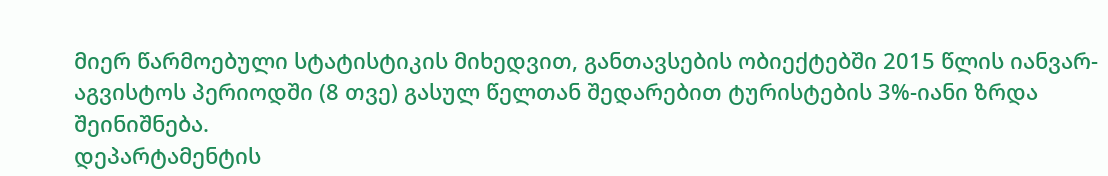მიერ წარმოებული სტატისტიკის მიხედვით, განთავსების ობიექტებში 2015 წლის იანვარ-აგვისტოს პერიოდში (8 თვე) გასულ წელთან შედარებით ტურისტების 3%-იანი ზრდა შეინიშნება.
დეპარტამენტის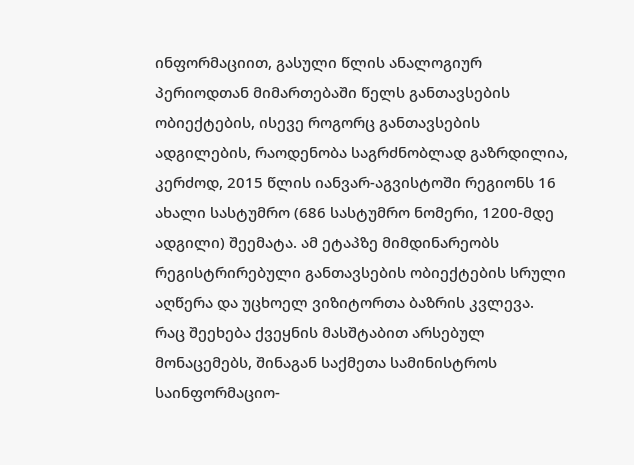ინფორმაციით, გასული წლის ანალოგიურ პერიოდთან მიმართებაში წელს განთავსების ობიექტების, ისევე როგორც განთავსების ადგილების, რაოდენობა საგრძნობლად გაზრდილია, კერძოდ, 2015 წლის იანვარ-აგვისტოში რეგიონს 16 ახალი სასტუმრო (686 სასტუმრო ნომერი, 1200-მდე ადგილი) შეემატა. ამ ეტაპზე მიმდინარეობს რეგისტრირებული განთავსების ობიექტების სრული აღწერა და უცხოელ ვიზიტორთა ბაზრის კვლევა.
რაც შეეხება ქვეყნის მასშტაბით არსებულ მონაცემებს, შინაგან საქმეთა სამინისტროს საინფორმაციო-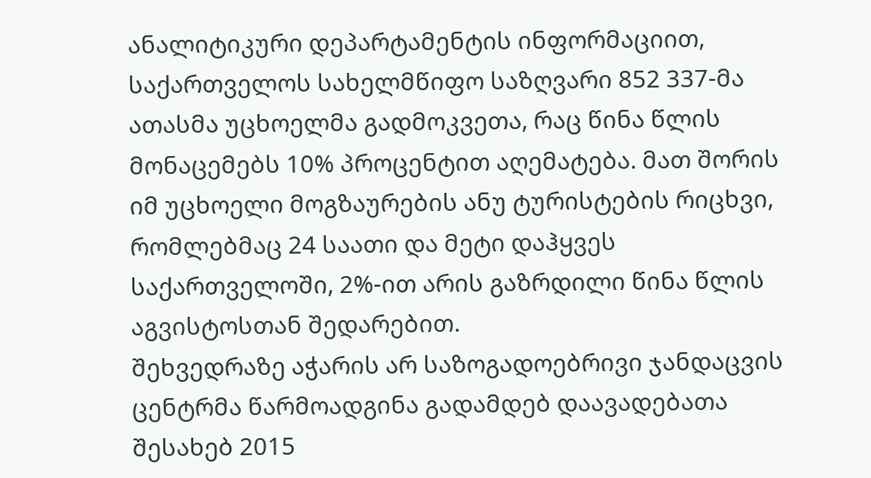ანალიტიკური დეპარტამენტის ინფორმაციით, საქართველოს სახელმწიფო საზღვარი 852 337-მა ათასმა უცხოელმა გადმოკვეთა, რაც წინა წლის მონაცემებს 10% პროცენტით აღემატება. მათ შორის იმ უცხოელი მოგზაურების ანუ ტურისტების რიცხვი, რომლებმაც 24 საათი და მეტი დაჰყვეს საქართველოში, 2%-ით არის გაზრდილი წინა წლის აგვისტოსთან შედარებით.
შეხვედრაზე აჭარის არ საზოგადოებრივი ჯანდაცვის ცენტრმა წარმოადგინა გადამდებ დაავადებათა შესახებ 2015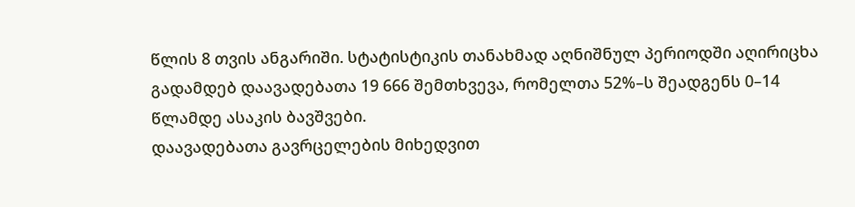წლის 8 თვის ანგარიში. სტატისტიკის თანახმად აღნიშნულ პერიოდში აღირიცხა გადამდებ დაავადებათა 19 666 შემთხვევა, რომელთა 52%–ს შეადგენს 0–14 წლამდე ასაკის ბავშვები.
დაავადებათა გავრცელების მიხედვით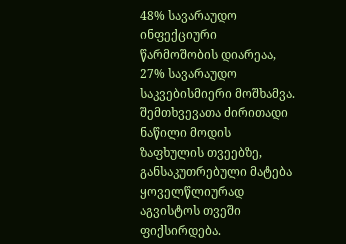48% სავარაუდო ინფექციური წარმოშობის დიარეაა, 27% სავარაუდო საკვებისმიერი მოშხამვა. შემთხვევათა ძირითადი ნაწილი მოდის ზაფხულის თვეებზე, განსაკუთრებული მატება ყოველწლიურად აგვისტოს თვეში ფიქსირდება.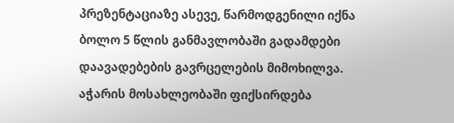პრეზენტაციაზე ასევე, წარმოდგენილი იქნა ბოლო 5 წლის განმავლობაში გადამდები დაავადებების გავრცელების მიმოხილვა. აჭარის მოსახლეობაში ფიქსირდება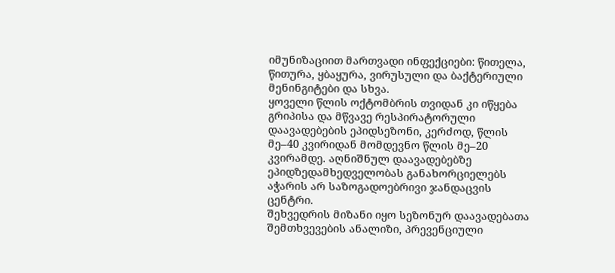იმუნიზაციით მართვადი ინფექციები: წითელა, წითურა, ყბაყურა, ვირუსული და ბაქტერიული მენინგიტები და სხვა.
ყოველი წლის ოქტომბრის თვიდან კი იწყება გრიპისა და მწვავე რესპირატორული დაავადებების ეპიდსეზონი, კერძოდ, წლის მე–40 კვირიდან მომდევნო წლის მე–20 კვირამდე. აღნიშნულ დაავადებებზე ეპიდზედამხედველობას განახორციელებს აჭარის არ საზოგადოებრივი ჯანდაცვის ცენტრი.
შეხვედრის მიზანი იყო სეზონურ დაავადებათა შემთხვევების ანალიზი, პრევენციული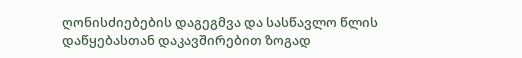ღონისძიებების დაგეგმვა და სასწავლო წლის დაწყებასთან დაკავშირებით ზოგად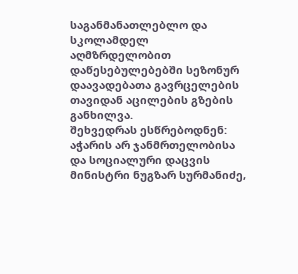საგანმანათლებლო და სკოლამდელ აღმზრდელობით დაწესებულებებში სეზონურ დაავადებათა გავრცელების თავიდან აცილების გზების განხილვა.
შეხვედრას ესწრებოდნენ: აჭარის არ ჯანმრთელობისა და სოციალური დაცვის მინისტრი ნუგზარ სურმანიძე,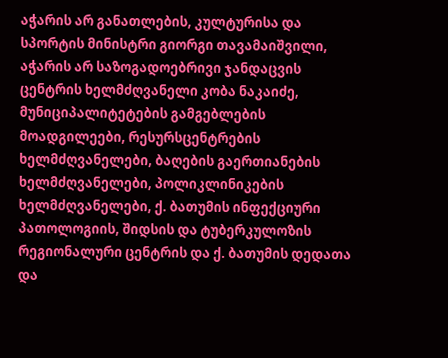აჭარის არ განათლების, კულტურისა და სპორტის მინისტრი გიორგი თავამაიშვილი, აჭარის არ საზოგადოებრივი ჯანდაცვის ცენტრის ხელმძღვანელი კობა ნაკაიძე, მუნიციპალიტეტების გამგებლების მოადგილეები, რესურსცენტრების ხელმძღვანელები, ბაღების გაერთიანების ხელმძღვანელები, პოლიკლინიკების ხელმძღვანელები, ქ. ბათუმის ინფექციური პათოლოგიის, შიდსის და ტუბერკულოზის რეგიონალური ცენტრის და ქ. ბათუმის დედათა და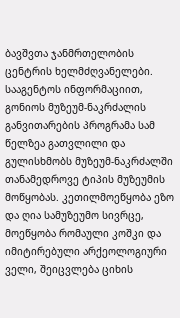ბავშვთა ჯანმრთელობის ცენტრის ხელმძღვანელები.
სააგენტოს ინფორმაციით, გონიოს მუზეუმ-ნაკრძალის განვითარების პროგრამა სამ წელზეა გათვლილი და გულისხმობს მუზეუმ-ნაკრძალში თანამედროვე ტიპის მუზეუმის მოწყობას. კეთილმოეწყობა ეზო და ღია სამუზეუმო სივრცე, მოეწყობა რომაული კოშკი და იმიტირებული არქეოლოგიური ველი, შეიცვლება ციხის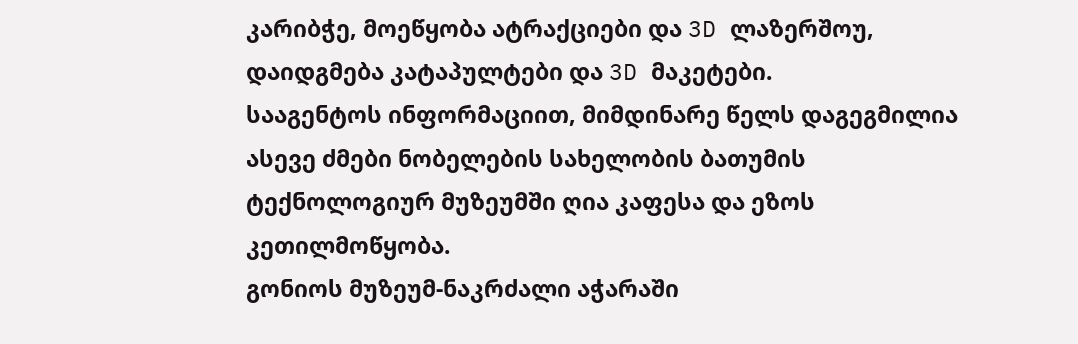კარიბჭე, მოეწყობა ატრაქციები და 3D ლაზერშოუ, დაიდგმება კატაპულტები და 3D მაკეტები.
სააგენტოს ინფორმაციით, მიმდინარე წელს დაგეგმილია ასევე ძმები ნობელების სახელობის ბათუმის ტექნოლოგიურ მუზეუმში ღია კაფესა და ეზოს კეთილმოწყობა.
გონიოს მუზეუმ-ნაკრძალი აჭარაში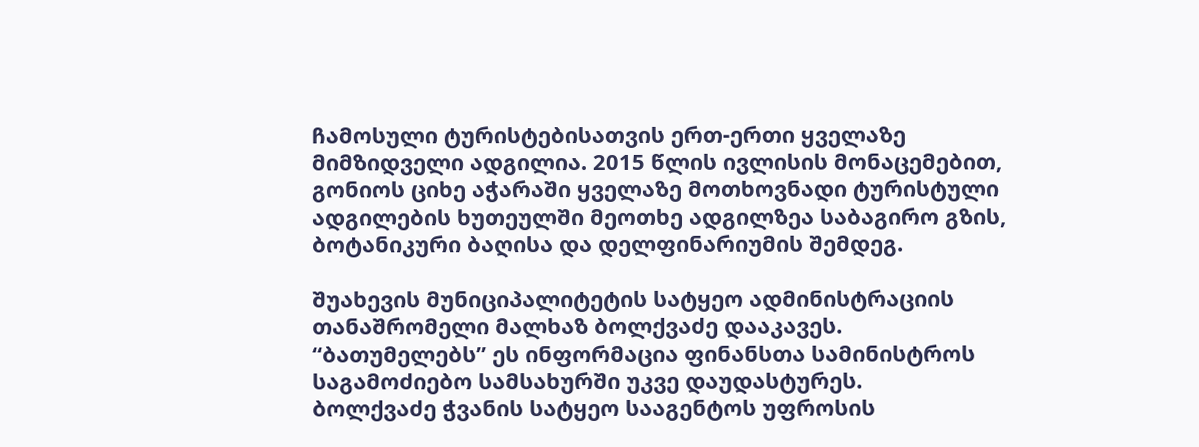ჩამოსული ტურისტებისათვის ერთ-ერთი ყველაზე მიმზიდველი ადგილია. 2015 წლის ივლისის მონაცემებით, გონიოს ციხე აჭარაში ყველაზე მოთხოვნადი ტურისტული ადგილების ხუთეულში მეოთხე ადგილზეა საბაგირო გზის, ბოტანიკური ბაღისა და დელფინარიუმის შემდეგ.

შუახევის მუნიციპალიტეტის სატყეო ადმინისტრაციის თანაშრომელი მალხაზ ბოლქვაძე დააკავეს.
“ბათუმელებს” ეს ინფორმაცია ფინანსთა სამინისტროს საგამოძიებო სამსახურში უკვე დაუდასტურეს.
ბოლქვაძე ჭვანის სატყეო სააგენტოს უფროსის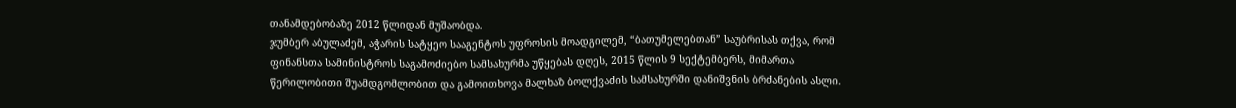თანამდებობაზე 2012 წლიდან მუშაობდა.
ჯუმბერ აბულაძემ, აჭარის სატყეო სააგენტოს უფროსის მოადგილემ, “ბათუმელებთან” საუბრისას თქვა, რომ ფინანსთა სამინისტროს საგამოძიებო სამსახურმა უწყებას დღეს, 2015 წლის 9 სექტემბერს, მიმართა წერილობითი შუამდგომლობით და გამოითხოვა მალხაზ ბოლქვაძის სამსახურში დანიშვნის ბრძანების ასლი.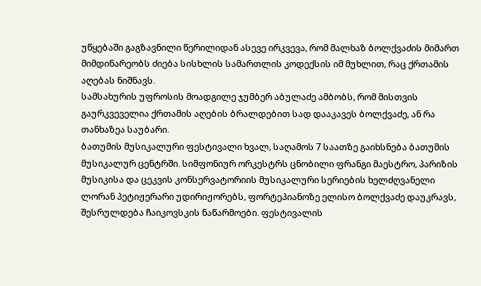უწყებაში გაგზავნილი წერილიდან ასევე ირკვევა, რომ მალხაზ ბოლქვაძის მიმართ მიმდინარეობს ძიება სისხლის სამართლის კოდექსის იმ მუხლით, რაც ქრთამის აღებას ნიშნავს.
სამსახურის უფროსის მოადგილე ჯუმბერ აბულაძე ამბობს, რომ მისთვის გაურკვეველია ქრთამის აღების ბრალდებით სად დააკავეს ბოლქვაძე, ან რა თანხაზეა საუბარი.
ბათუმის მუსიკალური ფესტივალი ხვალ, საღამოს 7 საათზე გაიხსნება ბათუმის მუსიკალურ ცენტრში. სიმფონიურ ორკესტრს ცნობილი ფრანგი მაესტრო, პარიზის მუსიკისა და ცეკვის კონსერვატორიის მუსიკალური სერიების ხელძღვანელი ლორან პეტიჟერარი უდირიჟორებს, ფორტეპიანოზე ელისო ბოლქვაძე დაუკრავს, შესრულდება ჩაიკოვსკის ნაწარმოები. ფესტივალის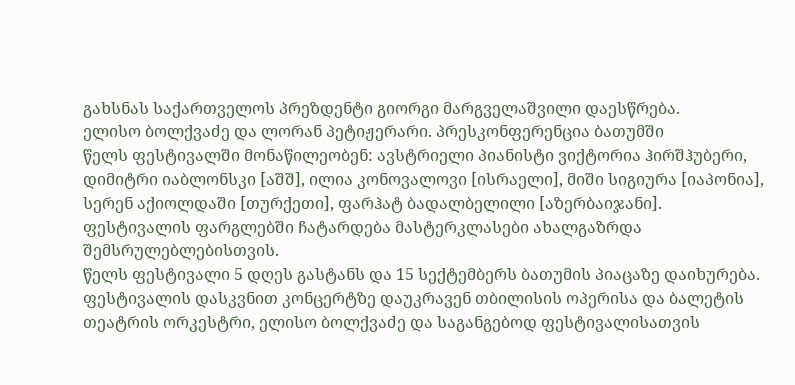გახსნას საქართველოს პრეზდენტი გიორგი მარგველაშვილი დაესწრება.
ელისო ბოლქვაძე და ლორან პეტიჟერარი. პრესკონფერენცია ბათუმში
წელს ფესტივალში მონაწილეობენ: ავსტრიელი პიანისტი ვიქტორია ჰირშჰუბერი, დიმიტრი იაბლონსკი [აშშ], ილია კონოვალოვი [ისრაელი], მიში სიგიურა [იაპონია], სერენ აქიოლდაში [თურქეთი], ფარჰატ ბადალბელილი [აზერბაიჯანი].
ფესტივალის ფარგლებში ჩატარდება მასტერკლასები ახალგაზრდა შემსრულებლებისთვის.
წელს ფესტივალი 5 დღეს გასტანს და 15 სექტემბერს ბათუმის პიაცაზე დაიხურება. ფესტივალის დასკვნით კონცერტზე დაუკრავენ თბილისის ოპერისა და ბალეტის თეატრის ორკესტრი, ელისო ბოლქვაძე და საგანგებოდ ფესტივალისათვის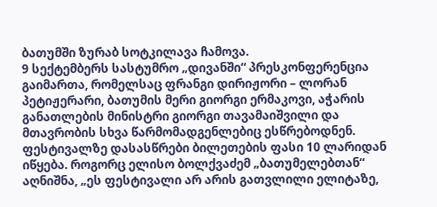ბათუმში ზურაბ სოტკილავა ჩამოვა.
9 სექტემბერს სასტუმრო „დივანში“ პრესკონფერენცია გაიმართა, რომელსაც ფრანგი დირიჟორი – ლორან პეტიჟერარი, ბათუმის მერი გიორგი ერმაკოვი, აჭარის განათლების მინისტრი გიორგი თავამაიშვილი და მთავრობის სხვა წარმომადგენლებიც ესწრებოდნენ.
ფესტივალზე დასასწრები ბილეთების ფასი 10 ლარიდან იწყება. როგორც ელისო ბოლქვაძემ „ბათუმელებთან“ აღნიშნა, „ეს ფესტივალი არ არის გათვლილი ელიტაზე,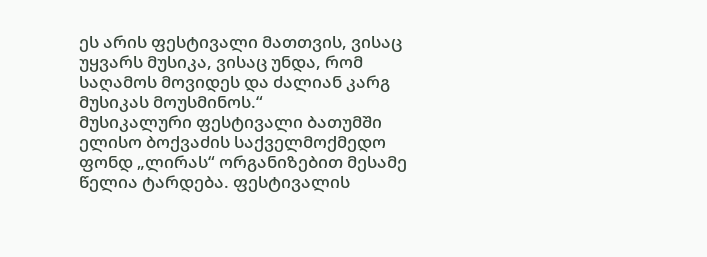ეს არის ფესტივალი მათთვის, ვისაც უყვარს მუსიკა, ვისაც უნდა, რომ საღამოს მოვიდეს და ძალიან კარგ მუსიკას მოუსმინოს.“
მუსიკალური ფესტივალი ბათუმში ელისო ბოქვაძის საქველმოქმედო ფონდ „ლირას“ ორგანიზებით მესამე წელია ტარდება. ფესტივალის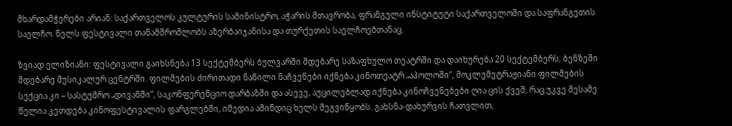მხარდამჭერები არიან: საქართველოს კულტურის სამინისტრო, აჭარის მთავრობა, ფრანგული ინსტიტუტი საქართველოში და საფრანგეთის საელჩო. წელს ფესტივალი თანამშრომლობს აზერბაიჯანისა და თურქეთის საელჩოებთანაც.

ზვიად ელიზიანი: ფესტივალი გაიხსნება 13 სექტემბერს ბულვარში მდებარე საზაფხულო თეატრში და დაიხურება 20 სექტემბერს, ბენზეში მდებარე მუსიკალურ ცენტრში. ფილმების ძირითადი ნაწილი ნაჩვენები იქნება კინოთეატრ „აპოლოში“, მოკლემეტრაჟიანი ფილმების სექცია კი – სასტუმრო „დივანში“, საკონფერენციო დარბაზში და ასევე, აუცილებლად იქნება კინოჩვენებები ღია ცის ქვეშ, რაც უკვე მესამე წელია კეთდება კინოფესტივალის ფარგლებში, იმედია ამინდიც ხელს შეგვიწყობს. გახსნა-დახურვის ჩათვლით,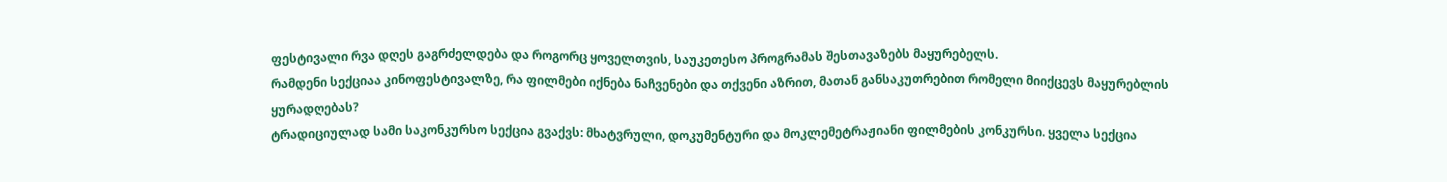ფესტივალი რვა დღეს გაგრძელდება და როგორც ყოველთვის, საუკეთესო პროგრამას შესთავაზებს მაყურებელს.
რამდენი სექციაა კინოფესტივალზე, რა ფილმები იქნება ნაჩვენები და თქვენი აზრით, მათან განსაკუთრებით რომელი მიიქცევს მაყურებლის ყურადღებას?
ტრადიციულად სამი საკონკურსო სექცია გვაქვს: მხატვრული, დოკუმენტური და მოკლემეტრაჟიანი ფილმების კონკურსი. ყველა სექცია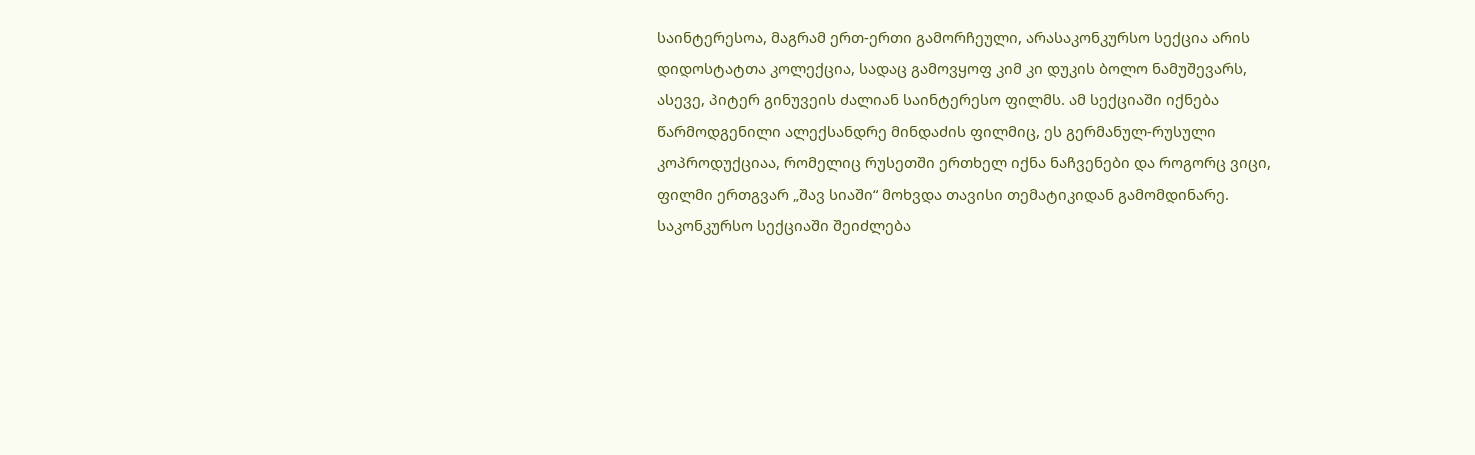საინტერესოა, მაგრამ ერთ-ერთი გამორჩეული, არასაკონკურსო სექცია არის დიდოსტატთა კოლექცია, სადაც გამოვყოფ კიმ კი დუკის ბოლო ნამუშევარს, ასევე, პიტერ გინუვეის ძალიან საინტერესო ფილმს. ამ სექციაში იქნება წარმოდგენილი ალექსანდრე მინდაძის ფილმიც, ეს გერმანულ-რუსული კოპროდუქციაა, რომელიც რუსეთში ერთხელ იქნა ნაჩვენები და როგორც ვიცი, ფილმი ერთგვარ „შავ სიაში“ მოხვდა თავისი თემატიკიდან გამომდინარე. საკონკურსო სექციაში შეიძლება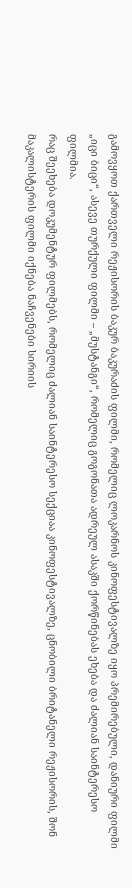გამოვყოთ ქართველი რეჟისორის ბაკურ ბაკურაძის ფილმი, რომელიც ლოკარნოს კინოფესტივალზე იყო პრემირებული, დანიური ფილმი „იცი ბიცი“, ასევე თურქული ფილმი – „მუსტანგი“, რომელიც გოგონათა ადრეულ ასაკში ქორწინებას ეხება და ძალიან საინტერესო ფილმია.
რაც შეეხება დოკუმენტურ ფილმებს, რომელიც ძალიან საინტერესო სექციაა კინოფესტივალზე, ცნობილი ბრიტანელი რეჟისორის, შონ მაკალისტერის ფილმი იქნება ნაჩვენები სირიის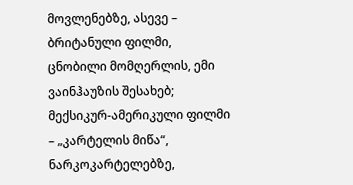მოვლენებზე, ასევე – ბრიტანული ფილმი, ცნობილი მომღერლის, ემი ვაინჰაუზის შესახებ; მექსიკურ-ამერიკული ფილმი – „კარტელის მიწა“, ნარკოკარტელებზე,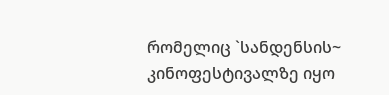რომელიც `სანდენსის~ კინოფესტივალზე იყო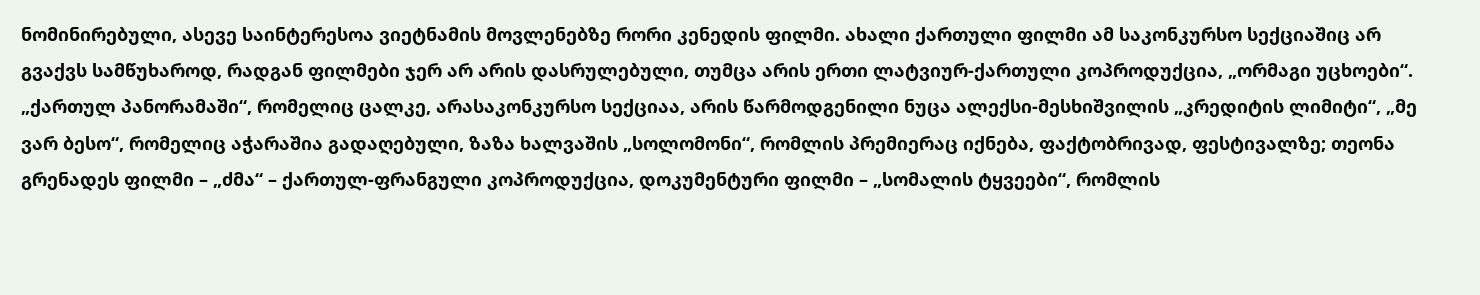ნომინირებული, ასევე საინტერესოა ვიეტნამის მოვლენებზე რორი კენედის ფილმი. ახალი ქართული ფილმი ამ საკონკურსო სექციაშიც არ გვაქვს სამწუხაროდ, რადგან ფილმები ჯერ არ არის დასრულებული, თუმცა არის ერთი ლატვიურ-ქართული კოპროდუქცია, „ორმაგი უცხოები“.
„ქართულ პანორამაში“, რომელიც ცალკე, არასაკონკურსო სექციაა, არის წარმოდგენილი ნუცა ალექსი-მესხიშვილის „კრედიტის ლიმიტი“, „მე ვარ ბესო“, რომელიც აჭარაშია გადაღებული, ზაზა ხალვაშის „სოლომონი“, რომლის პრემიერაც იქნება, ფაქტობრივად, ფესტივალზე; თეონა გრენადეს ფილმი – „ძმა“ – ქართულ-ფრანგული კოპროდუქცია, დოკუმენტური ფილმი – „სომალის ტყვეები“, რომლის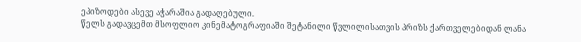ეპიზოდები ასევე აჭარაშია გადაღებული.
წელს გადავცემთ მსოფლიო კინემატოგრაფიაში შეტანილი წვლილისათვის პრიზს ქართველებიდან ლანა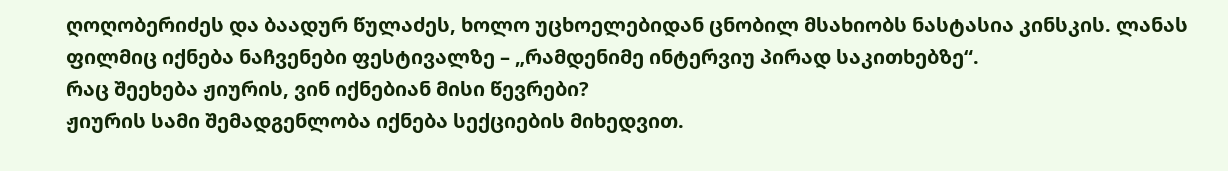ღოღობერიძეს და ბაადურ წულაძეს, ხოლო უცხოელებიდან ცნობილ მსახიობს ნასტასია კინსკის. ლანას ფილმიც იქნება ნაჩვენები ფესტივალზე – „რამდენიმე ინტერვიუ პირად საკითხებზე“.
რაც შეეხება ჟიურის, ვინ იქნებიან მისი წევრები?
ჟიურის სამი შემადგენლობა იქნება სექციების მიხედვით.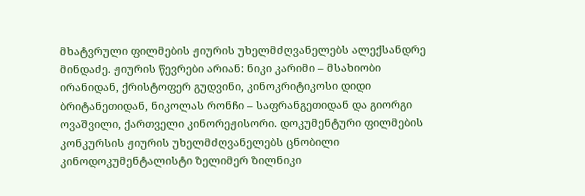მხატვრული ფილმების ჟიურის უხელმძღვანელებს ალექსანდრე მინდაძე. ჟიურის წევრები არიან: ნიკი კარიმი – მსახიობი ირანიდან, ქრისტოფერ გუდვინი, კინოკრიტიკოსი დიდი ბრიტანეთიდან, ნიკოლას რონჩი – საფრანგეთიდან და გიორგი ოვაშვილი, ქართველი კინორეჟისორი. დოკუმენტური ფილმების კონკურსის ჟიურის უხელმძღვანელებს ცნობილი კინოდოკუმენტალისტი ზელიმერ ზილნიკი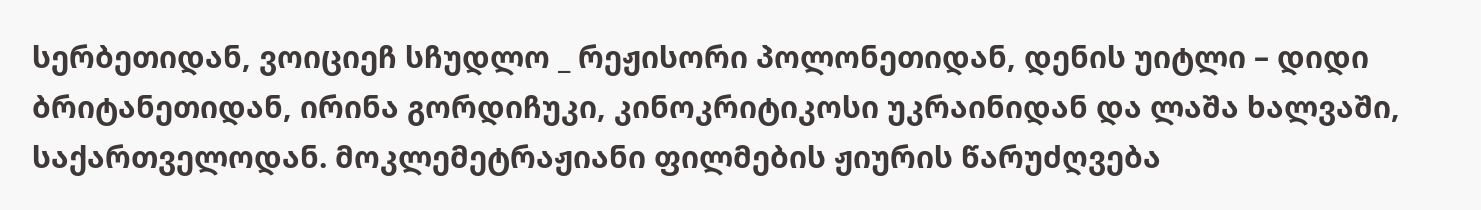სერბეთიდან, ვოიციეჩ სჩუდლო _ რეჟისორი პოლონეთიდან, დენის უიტლი – დიდი ბრიტანეთიდან, ირინა გორდიჩუკი, კინოკრიტიკოსი უკრაინიდან და ლაშა ხალვაში, საქართველოდან. მოკლემეტრაჟიანი ფილმების ჟიურის წარუძღვება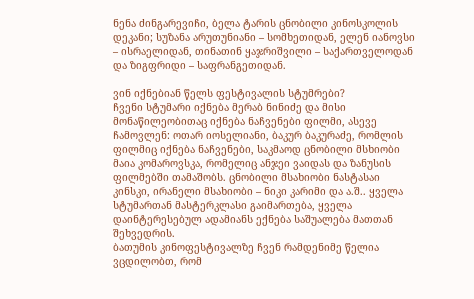ნენა ძინგარევიჩი, ბელა ტარის ცნობილი კინოსკოლის დეკანი; სუზანა არუთუნიანი – სომხეთიდან, ელენ იანოვსი – ისრაელიდან, თინათინ ყაჯრიშვილი – საქართველოდან და ზიგფრიდი – საფრანგეთიდან.

ვინ იქნებიან წელს ფესტივალის სტუმრები?
ჩვენი სტუმარი იქნება მერაბ ნინიძე და მისი მონაწილეობითაც იქნება ნაჩვენები ფილმი, ასევე ჩამოვლენ: ოთარ იოსელიანი, ბაკურ ბაკურაძე, რომლის ფილმიც იქნება ნაჩვენები, საკმაოდ ცნობილი მსხიობი მაია კომაროვსკა, რომელიც ანჯეი ვაიდას და ზანუსის ფილმებში თამაშობს. ცნობილი მსახიობი ნასტასაი კინსკი, ირანელი მსახიობი – ნიკი კარიმი და ა.შ.. ყველა სტუმართან მასტერკლასი გაიმართება, ყველა დაინტერესებულ ადამიანს ექნება საშუალება მათთან შეხვედრის.
ბათუმის კინოფესტივალზე ჩვენ რამდენიმე წელია ვცდილობთ, რომ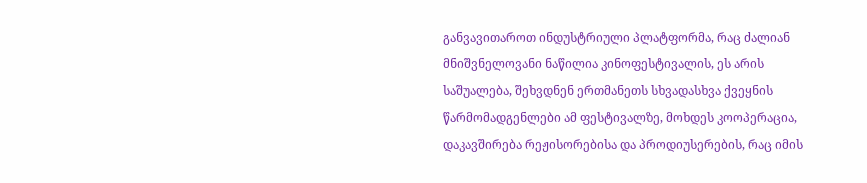განვავითაროთ ინდუსტრიული პლატფორმა, რაც ძალიან მნიშვნელოვანი ნაწილია კინოფესტივალის, ეს არის საშუალება, შეხვდნენ ერთმანეთს სხვადასხვა ქვეყნის წარმომადგენლები ამ ფესტივალზე, მოხდეს კოოპერაცია, დაკავშირება რეჟისორებისა და პროდიუსერების, რაც იმის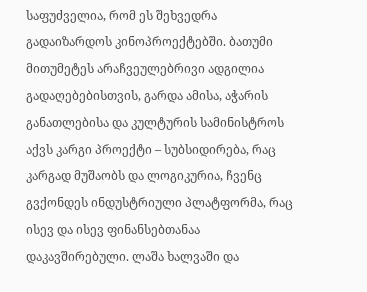საფუძველია, რომ ეს შეხვედრა გადაიზარდოს კინოპროექტებში. ბათუმი მითუმეტეს არაჩვეულებრივი ადგილია გადაღებებისთვის, გარდა ამისა, აჭარის განათლებისა და კულტურის სამინისტროს აქვს კარგი პროექტი – სუბსიდირება, რაც კარგად მუშაობს და ლოგიკურია, ჩვენც გვქონდეს ინდუსტრიული პლატფორმა, რაც ისევ და ისევ ფინანსებთანაა დაკავშირებული. ლაშა ხალვაში და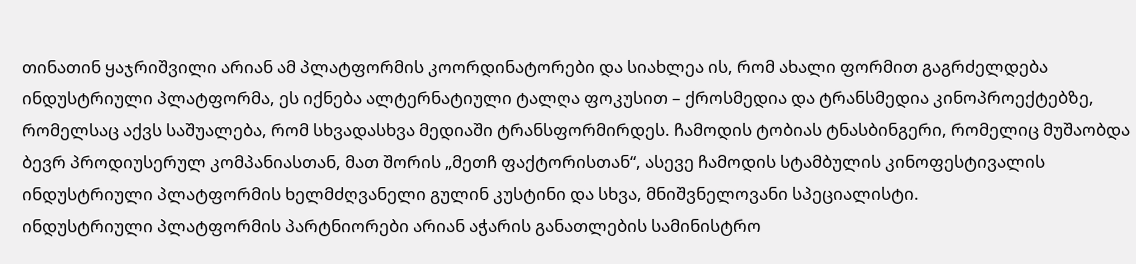თინათინ ყაჯრიშვილი არიან ამ პლატფორმის კოორდინატორები და სიახლეა ის, რომ ახალი ფორმით გაგრძელდება ინდუსტრიული პლატფორმა, ეს იქნება ალტერნატიული ტალღა ფოკუსით – ქროსმედია და ტრანსმედია კინოპროექტებზე, რომელსაც აქვს საშუალება, რომ სხვადასხვა მედიაში ტრანსფორმირდეს. ჩამოდის ტობიას ტნასბინგერი, რომელიც მუშაობდა ბევრ პროდიუსერულ კომპანიასთან, მათ შორის „მეთჩ ფაქტორისთან“, ასევე ჩამოდის სტამბულის კინოფესტივალის ინდუსტრიული პლატფორმის ხელმძღვანელი გულინ კუსტინი და სხვა, მნიშვნელოვანი სპეციალისტი.
ინდუსტრიული პლატფორმის პარტნიორები არიან აჭარის განათლების სამინისტრო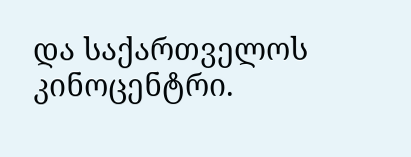და საქართველოს კინოცენტრი.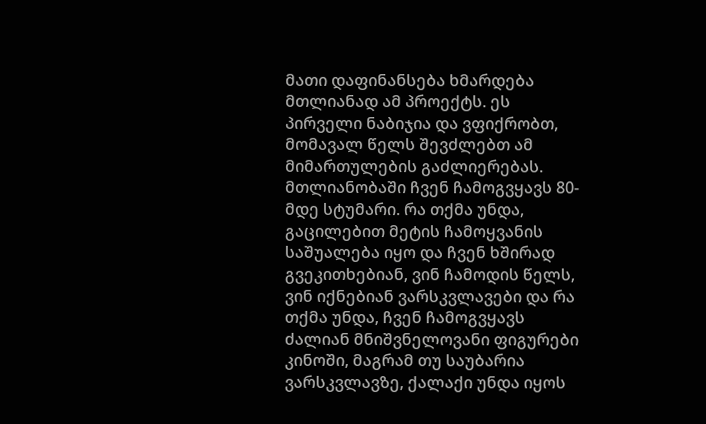მათი დაფინანსება ხმარდება მთლიანად ამ პროექტს. ეს პირველი ნაბიჯია და ვფიქრობთ, მომავალ წელს შევძლებთ ამ მიმართულების გაძლიერებას.
მთლიანობაში ჩვენ ჩამოგვყავს 80-მდე სტუმარი. რა თქმა უნდა, გაცილებით მეტის ჩამოყვანის საშუალება იყო და ჩვენ ხშირად გვეკითხებიან, ვინ ჩამოდის წელს, ვინ იქნებიან ვარსკვლავები და რა თქმა უნდა, ჩვენ ჩამოგვყავს ძალიან მნიშვნელოვანი ფიგურები კინოში, მაგრამ თუ საუბარია ვარსკვლავზე, ქალაქი უნდა იყოს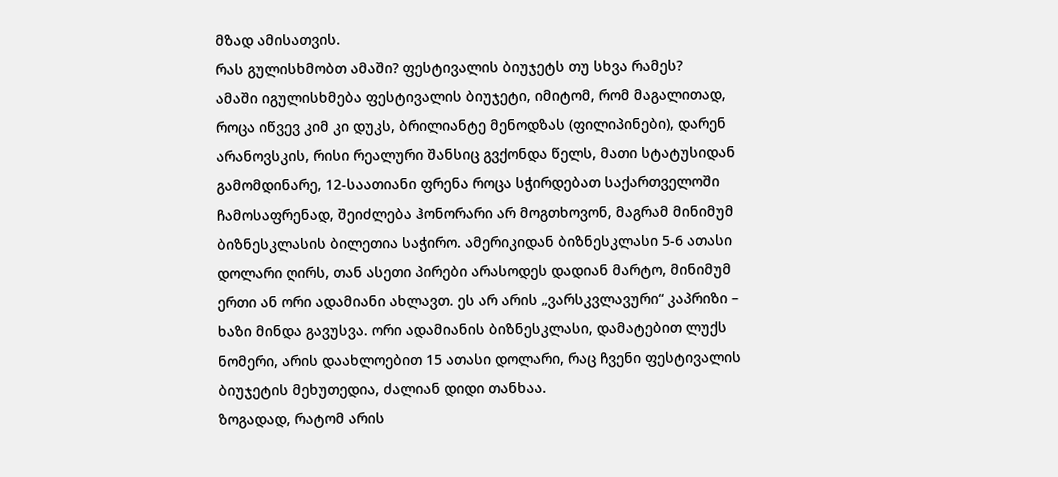მზად ამისათვის.
რას გულისხმობთ ამაში? ფესტივალის ბიუჯეტს თუ სხვა რამეს?
ამაში იგულისხმება ფესტივალის ბიუჯეტი, იმიტომ, რომ მაგალითად, როცა იწვევ კიმ კი დუკს, ბრილიანტე მენოდზას (ფილიპინები), დარენ არანოვსკის, რისი რეალური შანსიც გვქონდა წელს, მათი სტატუსიდან გამომდინარე, 12-საათიანი ფრენა როცა სჭირდებათ საქართველოში ჩამოსაფრენად, შეიძლება ჰონორარი არ მოგთხოვონ, მაგრამ მინიმუმ ბიზნესკლასის ბილეთია საჭირო. ამერიკიდან ბიზნესკლასი 5-6 ათასი დოლარი ღირს, თან ასეთი პირები არასოდეს დადიან მარტო, მინიმუმ ერთი ან ორი ადამიანი ახლავთ. ეს არ არის „ვარსკვლავური“ კაპრიზი – ხაზი მინდა გავუსვა. ორი ადამიანის ბიზნესკლასი, დამატებით ლუქს ნომერი, არის დაახლოებით 15 ათასი დოლარი, რაც ჩვენი ფესტივალის ბიუჯეტის მეხუთედია, ძალიან დიდი თანხაა.
ზოგადად, რატომ არის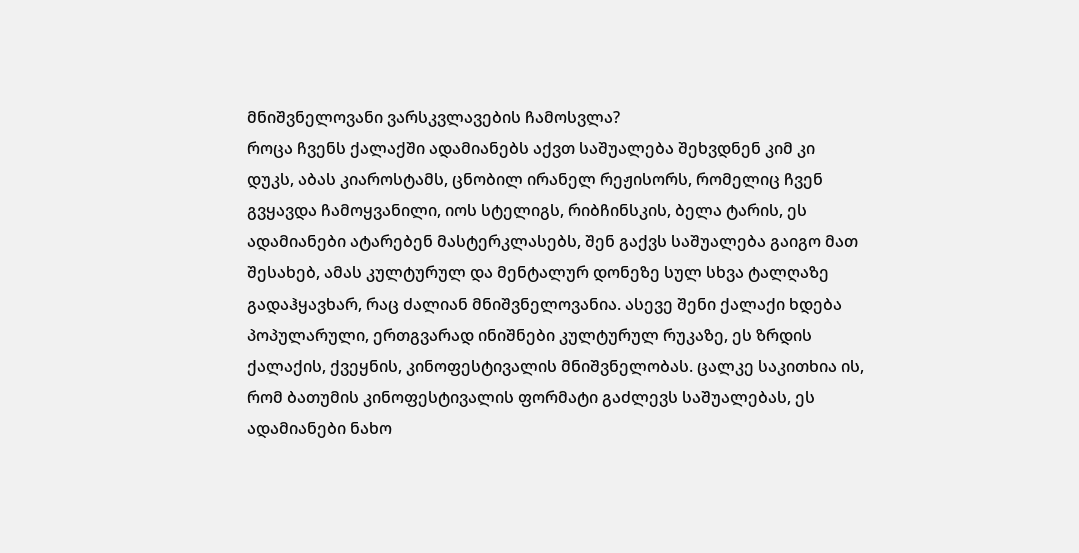მნიშვნელოვანი ვარსკვლავების ჩამოსვლა?
როცა ჩვენს ქალაქში ადამიანებს აქვთ საშუალება შეხვდნენ კიმ კი დუკს, აბას კიაროსტამს, ცნობილ ირანელ რეჟისორს, რომელიც ჩვენ გვყავდა ჩამოყვანილი, იოს სტელიგს, რიბჩინსკის, ბელა ტარის, ეს ადამიანები ატარებენ მასტერკლასებს, შენ გაქვს საშუალება გაიგო მათ შესახებ, ამას კულტურულ და მენტალურ დონეზე სულ სხვა ტალღაზე გადაჰყავხარ, რაც ძალიან მნიშვნელოვანია. ასევე შენი ქალაქი ხდება პოპულარული, ერთგვარად ინიშნები კულტურულ რუკაზე, ეს ზრდის ქალაქის, ქვეყნის, კინოფესტივალის მნიშვნელობას. ცალკე საკითხია ის, რომ ბათუმის კინოფესტივალის ფორმატი გაძლევს საშუალებას, ეს ადამიანები ნახო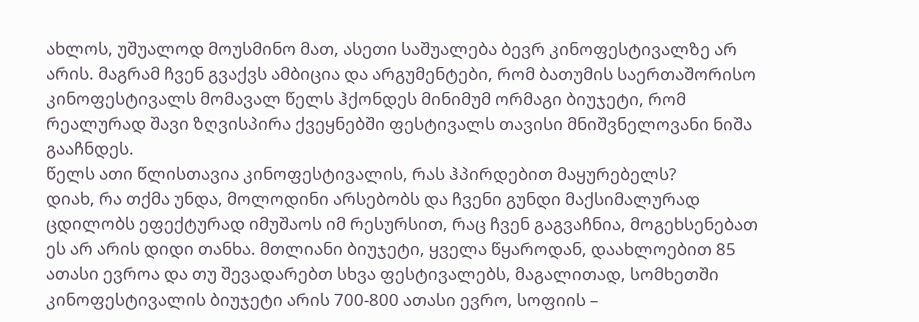ახლოს, უშუალოდ მოუსმინო მათ, ასეთი საშუალება ბევრ კინოფესტივალზე არ არის. მაგრამ ჩვენ გვაქვს ამბიცია და არგუმენტები, რომ ბათუმის საერთაშორისო კინოფესტივალს მომავალ წელს ჰქონდეს მინიმუმ ორმაგი ბიუჯეტი, რომ რეალურად შავი ზღვისპირა ქვეყნებში ფესტივალს თავისი მნიშვნელოვანი ნიშა გააჩნდეს.
წელს ათი წლისთავია კინოფესტივალის, რას ჰპირდებით მაყურებელს?
დიახ, რა თქმა უნდა, მოლოდინი არსებობს და ჩვენი გუნდი მაქსიმალურად ცდილობს ეფექტურად იმუშაოს იმ რესურსით, რაც ჩვენ გაგვაჩნია, მოგეხსენებათ ეს არ არის დიდი თანხა. მთლიანი ბიუჯეტი, ყველა წყაროდან, დაახლოებით 85 ათასი ევროა და თუ შევადარებთ სხვა ფესტივალებს, მაგალითად, სომხეთში კინოფესტივალის ბიუჯეტი არის 700-800 ათასი ევრო, სოფიის –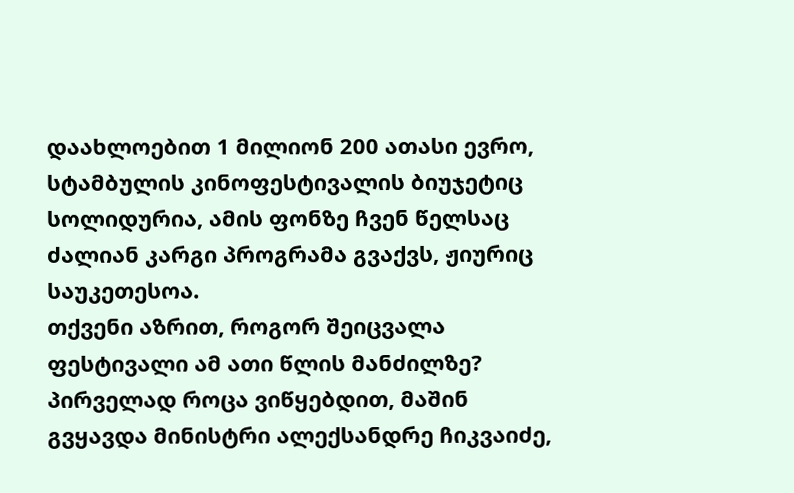დაახლოებით 1 მილიონ 200 ათასი ევრო, სტამბულის კინოფესტივალის ბიუჯეტიც სოლიდურია, ამის ფონზე ჩვენ წელსაც ძალიან კარგი პროგრამა გვაქვს, ჟიურიც საუკეთესოა.
თქვენი აზრით, როგორ შეიცვალა ფესტივალი ამ ათი წლის მანძილზე?
პირველად როცა ვიწყებდით, მაშინ გვყავდა მინისტრი ალექსანდრე ჩიკვაიძე,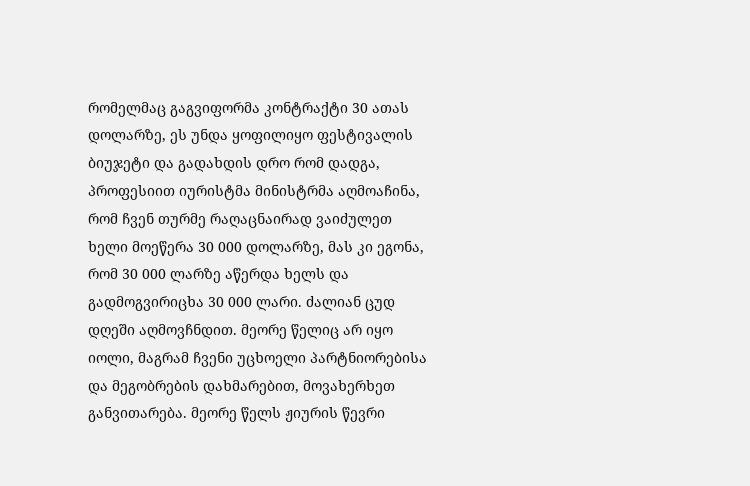რომელმაც გაგვიფორმა კონტრაქტი 30 ათას დოლარზე, ეს უნდა ყოფილიყო ფესტივალის ბიუჯეტი და გადახდის დრო რომ დადგა, პროფესიით იურისტმა მინისტრმა აღმოაჩინა, რომ ჩვენ თურმე რაღაცნაირად ვაიძულეთ ხელი მოეწერა 30 000 დოლარზე, მას კი ეგონა, რომ 30 000 ლარზე აწერდა ხელს და გადმოგვირიცხა 30 000 ლარი. ძალიან ცუდ დღეში აღმოვჩნდით. მეორე წელიც არ იყო იოლი, მაგრამ ჩვენი უცხოელი პარტნიორებისა და მეგობრების დახმარებით, მოვახერხეთ განვითარება. მეორე წელს ჟიურის წევრი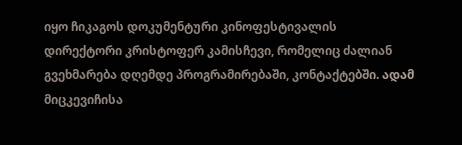იყო ჩიკაგოს დოკუმენტური კინოფესტივალის დირექტორი კრისტოფერ კამისჩევი, რომელიც ძალიან გვეხმარება დღემდე პროგრამირებაში, კონტაქტებში. ადამ მიცკევიჩისა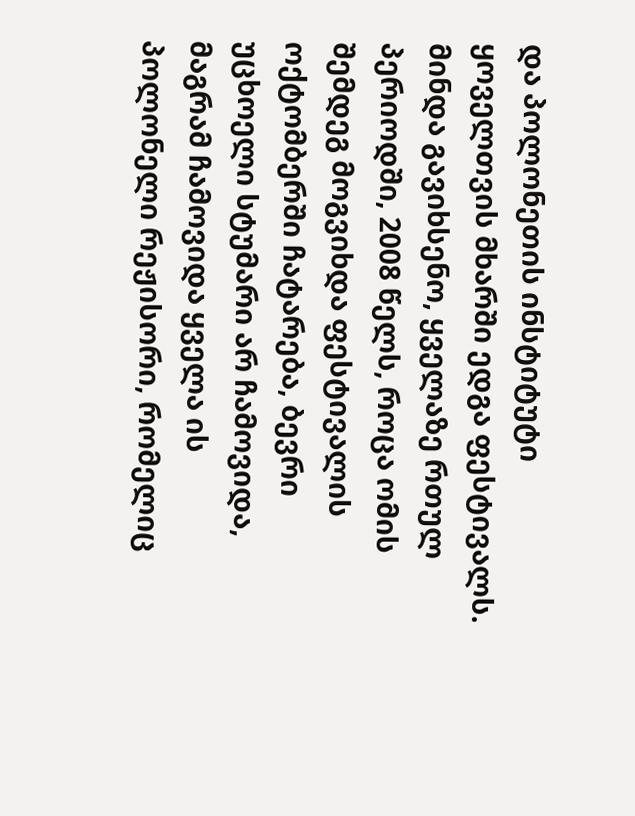და პოლონეთის ინსტიტუტი ყოველთვის მხარში ედგა ფესტივალს. მინდა გავიხსენო, ყველაზე რთულ პერიოდში, 2008 წელს, როცა ომის შემდეგ მოგვიხდა ფესტივალის ოქტომბერში ჩატარება, ბევრი უცხოელი სტუმარი არ ჩამოვიდა, მაგრამ ჩამოვიდა ყველა ის პოლონელი რეჟისორი, რომელიც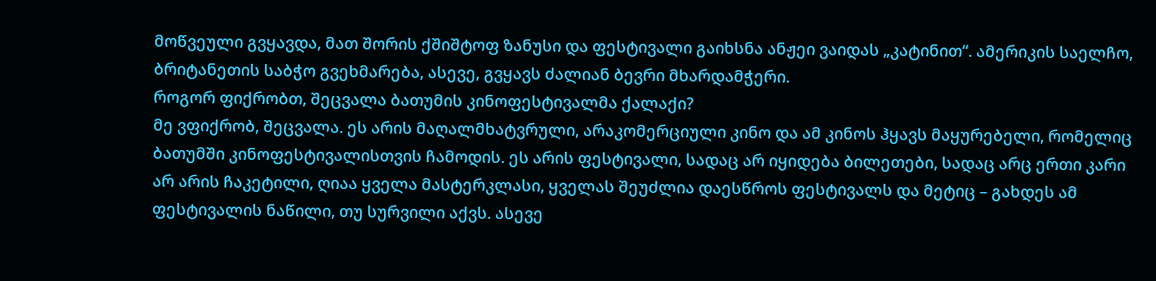მოწვეული გვყავდა, მათ შორის ქშიშტოფ ზანუსი და ფესტივალი გაიხსნა ანჟეი ვაიდას „კატინით“. ამერიკის საელჩო, ბრიტანეთის საბჭო გვეხმარება, ასევე, გვყავს ძალიან ბევრი მხარდამჭერი.
როგორ ფიქრობთ, შეცვალა ბათუმის კინოფესტივალმა ქალაქი?
მე ვფიქრობ, შეცვალა. ეს არის მაღალმხატვრული, არაკომერციული კინო და ამ კინოს ჰყავს მაყურებელი, რომელიც ბათუმში კინოფესტივალისთვის ჩამოდის. ეს არის ფესტივალი, სადაც არ იყიდება ბილეთები, სადაც არც ერთი კარი არ არის ჩაკეტილი, ღიაა ყველა მასტერკლასი, ყველას შეუძლია დაესწროს ფესტივალს და მეტიც – გახდეს ამ ფესტივალის ნაწილი, თუ სურვილი აქვს. ასევე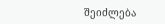შეიძლება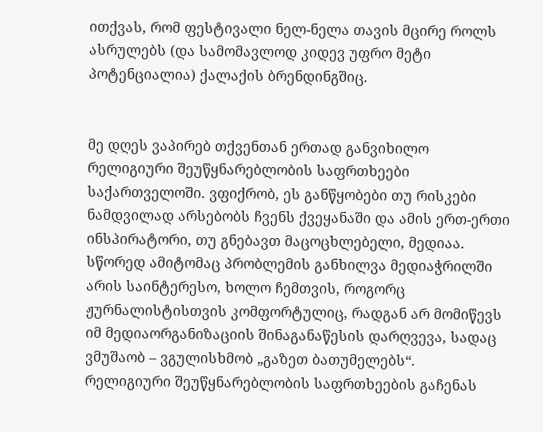ითქვას, რომ ფესტივალი ნელ-ნელა თავის მცირე როლს ასრულებს (და სამომავლოდ კიდევ უფრო მეტი პოტენციალია) ქალაქის ბრენდინგშიც.


მე დღეს ვაპირებ თქვენთან ერთად განვიხილო რელიგიური შეუწყნარებლობის საფრთხეები საქართველოში. ვფიქრობ, ეს განწყობები თუ რისკები ნამდვილად არსებობს ჩვენს ქვეყანაში და ამის ერთ-ერთი ინსპირატორი, თუ გნებავთ მაცოცხლებელი, მედიაა. სწორედ ამიტომაც პრობლემის განხილვა მედიაჭრილში არის საინტერესო, ხოლო ჩემთვის, როგორც ჟურნალისტისთვის კომფორტულიც, რადგან არ მომიწევს იმ მედიაორგანიზაციის შინაგანაწესის დარღვევა, სადაც ვმუშაობ – ვგულისხმობ „გაზეთ ბათუმელებს“.
რელიგიური შეუწყნარებლობის საფრთხეების გაჩენას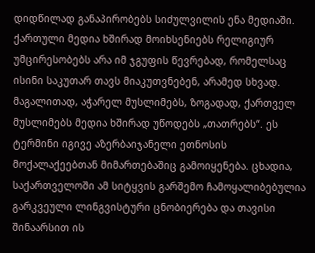დიდწილად განაპირობებს სიძულვილის ენა მედიაში. ქართული მედია ხშირად მოიხსენიებს რელიგიურ უმცირესობებს არა იმ ჯგუფის წევრებად, რომელსაც ისინი საკუთარ თავს მიაკუთვნებენ, არამედ სხვად. მაგალითად, აჭარელ მუსლიმებს, ზოგადად, ქართველ მუსლიმებს მედია ხშირად უწოდებს „თათრებს“. ეს ტერმინი იგივე აზერბაიჯანელი ეთნოსის მოქალაქეებთან მიმართებაშიც გამოიყენება. ცხადია, საქართველოში ამ სიტყვის გარშემო ჩამოყალიბებულია გარკვეული ლინგვისტური ცნობიერება და თავისი შინაარსით ის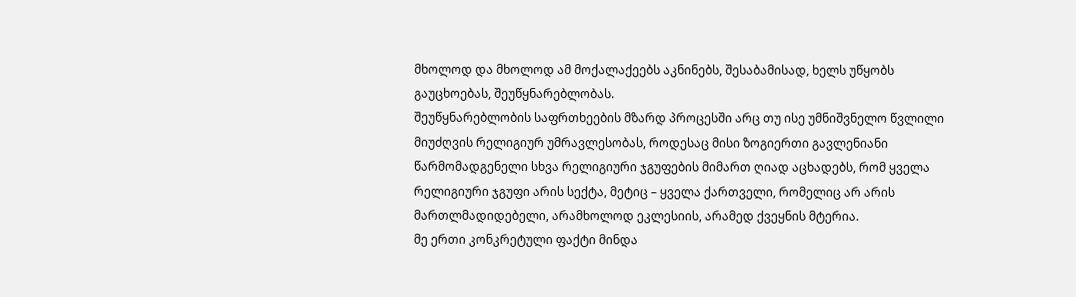მხოლოდ და მხოლოდ ამ მოქალაქეებს აკნინებს, შესაბამისად, ხელს უწყობს გაუცხოებას, შეუწყნარებლობას.
შეუწყნარებლობის საფრთხეების მზარდ პროცესში არც თუ ისე უმნიშვნელო წვლილი მიუძღვის რელიგიურ უმრავლესობას, როდესაც მისი ზოგიერთი გავლენიანი წარმომადგენელი სხვა რელიგიური ჯგუფების მიმართ ღიად აცხადებს, რომ ყველა რელიგიური ჯგუფი არის სექტა, მეტიც – ყველა ქართველი, რომელიც არ არის მართლმადიდებელი, არამხოლოდ ეკლესიის, არამედ ქვეყნის მტერია.
მე ერთი კონკრეტული ფაქტი მინდა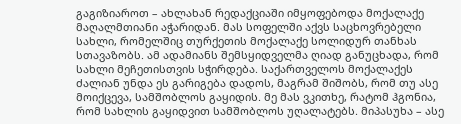გაგიზიაროთ – ახლახან რედაქციაში იმყოფებოდა მოქალაქე მაღალმთიანი აჭარიდან. მას სოფელში აქვს საცხოვრებელი სახლი, რომელშიც თურქეთის მოქალაქე სოლიდურ თანხას სთავაზობს. ამ ადამიანს შემსყიდველმა ღიად განუცხადა, რომ სახლი მეჩეთისთვის სჭირდება. საქართველოს მოქალაქეს ძალიან უნდა ეს გარიგება დადოს, მაგრამ შიშობს, რომ თუ ასე მოიქცევა, სამშობლოს გაყიდის. მე მას ვკითხე, რატომ ჰგონია, რომ სახლის გაყიდვით სამშობლოს უღალატებს. მიპასუხა – ასე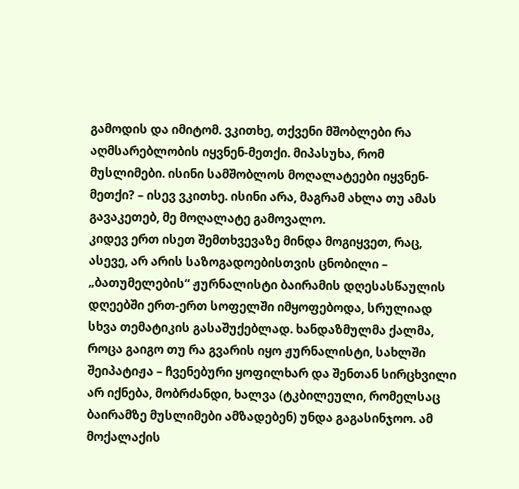გამოდის და იმიტომ. ვკითხე, თქვენი მშობლები რა აღმსარებლობის იყვნენ-მეთქი. მიპასუხა, რომ მუსლიმები. ისინი სამშობლოს მოღალატეები იყვნენ-მეთქი? – ისევ ვკითხე. ისინი არა, მაგრამ ახლა თუ ამას გავაკეთებ, მე მოღალატე გამოვალო.
კიდევ ერთ ისეთ შემთხვევაზე მინდა მოგიყვეთ, რაც, ასევე, არ არის საზოგადოებისთვის ცნობილი – „ბათუმელების“ ჟურნალისტი ბაირამის დღესასწაულის დღეებში ერთ-ერთ სოფელში იმყოფებოდა, სრულიად სხვა თემატიკის გასაშუქებლად. ხანდაზმულმა ქალმა, როცა გაიგო თუ რა გვარის იყო ჟურნალისტი, სახლში შეიპატიჟა – ჩვენებური ყოფილხარ და შენთან სირცხვილი არ იქნება, მობრძანდი, ხალვა (ტკბილეული, რომელსაც ბაირამზე მუსლიმები ამზადებენ) უნდა გაგასინჯოო. ამ მოქალაქის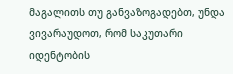მაგალითს თუ განვაზოგადებთ, უნდა ვივარაუდოთ, რომ საკუთარი იდენტობის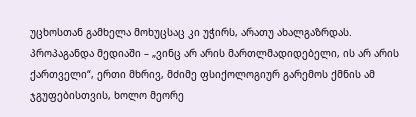უცხოსთან გამხელა მოხუცსაც კი უჭირს, არათუ ახალგაზრდას.
პროპაგანდა მედიაში – „ვინც არ არის მართლმადიდებელი, ის არ არის ქართველი“, ერთი მხრივ, მძიმე ფსიქოლოგიურ გარემოს ქმნის ამ ჯგუფებისთვის, ხოლო მეორე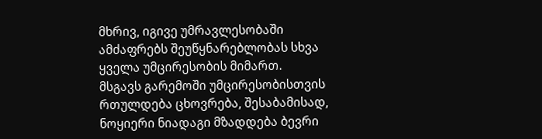მხრივ, იგივე უმრავლესობაში ამძაფრებს შეუწყნარებლობას სხვა ყველა უმცირესობის მიმართ.
მსგავს გარემოში უმცირესობისთვის რთულდება ცხოვრება, შესაბამისად, ნოყიერი ნიადაგი მზადდება ბევრი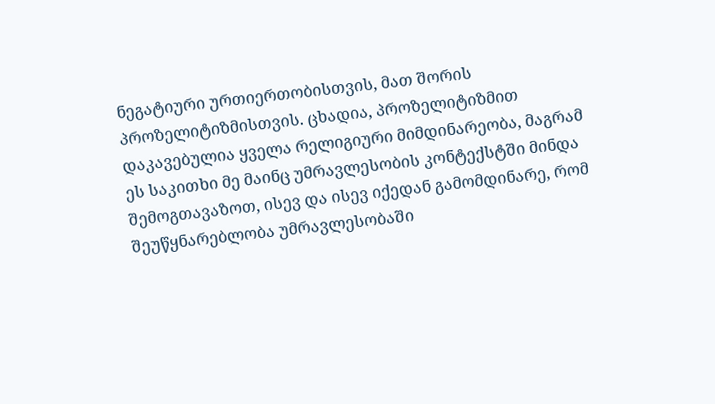ნეგატიური ურთიერთობისთვის, მათ შორის პროზელიტიზმისთვის. ცხადია, პროზელიტიზმით დაკავებულია ყველა რელიგიური მიმდინარეობა, მაგრამ ეს საკითხი მე მაინც უმრავლესობის კონტექსტში მინდა შემოგთავაზოთ, ისევ და ისევ იქედან გამომდინარე, რომ შეუწყნარებლობა უმრავლესობაში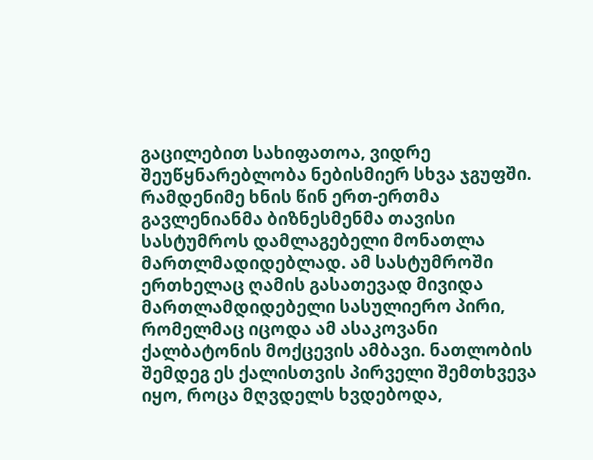გაცილებით სახიფათოა, ვიდრე შეუწყნარებლობა ნებისმიერ სხვა ჯგუფში.
რამდენიმე ხნის წინ ერთ-ერთმა გავლენიანმა ბიზნესმენმა თავისი სასტუმროს დამლაგებელი მონათლა მართლმადიდებლად. ამ სასტუმროში ერთხელაც ღამის გასათევად მივიდა მართლამდიდებელი სასულიერო პირი, რომელმაც იცოდა ამ ასაკოვანი ქალბატონის მოქცევის ამბავი. ნათლობის შემდეგ ეს ქალისთვის პირველი შემთხვევა იყო, როცა მღვდელს ხვდებოდა,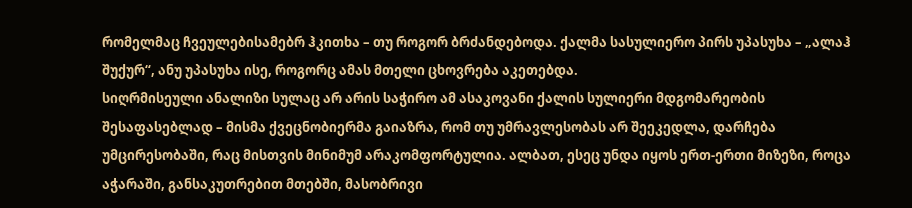რომელმაც ჩვეულებისამებრ ჰკითხა – თუ როგორ ბრძანდებოდა. ქალმა სასულიერო პირს უპასუხა – „ალაჰ შუქურ“, ანუ უპასუხა ისე, როგორც ამას მთელი ცხოვრება აკეთებდა.
სიღრმისეული ანალიზი სულაც არ არის საჭირო ამ ასაკოვანი ქალის სულიერი მდგომარეობის შესაფასებლად – მისმა ქვეცნობიერმა გაიაზრა, რომ თუ უმრავლესობას არ შეეკედლა, დარჩება უმცირესობაში, რაც მისთვის მინიმუმ არაკომფორტულია. ალბათ, ესეც უნდა იყოს ერთ-ერთი მიზეზი, როცა აჭარაში, განსაკუთრებით მთებში, მასობრივი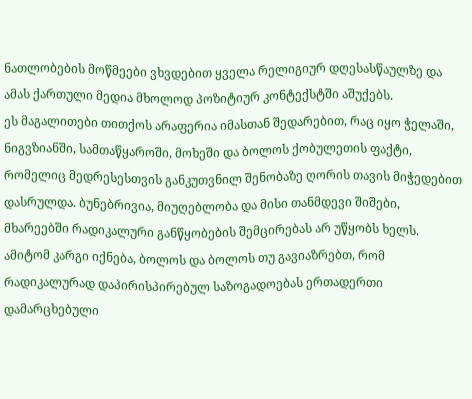ნათლობების მოწმეები ვხვდებით ყველა რელიგიურ დღესასწაულზე და ამას ქართული მედია მხოლოდ პოზიტიურ კონტექსტში აშუქებს.
ეს მაგალითები თითქოს არაფერია იმასთან შედარებით, რაც იყო ჭელაში, ნიგვზიანში, სამთაწყაროში, მოხეში და ბოლოს ქობულეთის ფაქტი, რომელიც მედრესესთვის განკუთვნილ შენობაზე ღორის თავის მიჭედებით დასრულდა. ბუნებრივია, მიუღებლობა და მისი თანმდევი შიშები, მხარეებში რადიკალური განწყობების შემცირებას არ უწყობს ხელს. ამიტომ კარგი იქნება, ბოლოს და ბოლოს თუ გავიაზრებთ, რომ რადიკალურად დაპირისპირებულ საზოგადოებას ერთადერთი დამარცხებული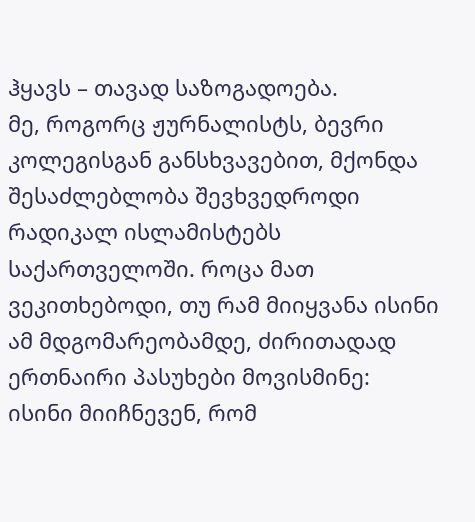ჰყავს – თავად საზოგადოება.
მე, როგორც ჟურნალისტს, ბევრი კოლეგისგან განსხვავებით, მქონდა შესაძლებლობა შევხვედროდი რადიკალ ისლამისტებს საქართველოში. როცა მათ ვეკითხებოდი, თუ რამ მიიყვანა ისინი ამ მდგომარეობამდე, ძირითადად ერთნაირი პასუხები მოვისმინე: ისინი მიიჩნევენ, რომ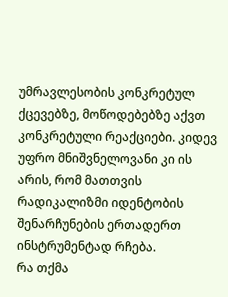უმრავლესობის კონკრეტულ ქცევებზე, მოწოდებებზე აქვთ კონკრეტული რეაქციები. კიდევ უფრო მნიშვნელოვანი კი ის არის, რომ მათთვის რადიკალიზმი იდენტობის შენარჩუნების ერთადერთ ინსტრუმენტად რჩება.
რა თქმა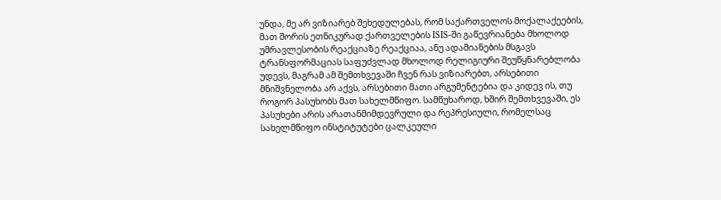უნდა, მე არ ვიზიარებ შეხედულებას, რომ საქართველოს მოქალაქეების, მათ შორის ეთნიკურად ქართველების ISIS-ში გაწევრიანება მხოლოდ უმრავლესობის რეაქციაზე რეაქციაა, ანუ ადამიანების მსგავს ტრანსფორმაციას საფუძვლად მხოლოდ რელიგიური შეუწყნარებლობა უდევს, მაგრამ ამ შემთხვევაში ჩვენ რას ვიზიარებთ, არსებითი მნიშვნელობა არ აქვს, არსებითი მათი არგუმენტებია და კიდევ ის, თუ როგორ პასუხობს მათ სახელმწიფო. სამწუხაროდ, ხშირ შემთხვევაში, ეს პასუხები არის არათანმიმდევრული და რეპრესიული, რომელსაც სახელმწიფო ინსტიტუტები ცალკეული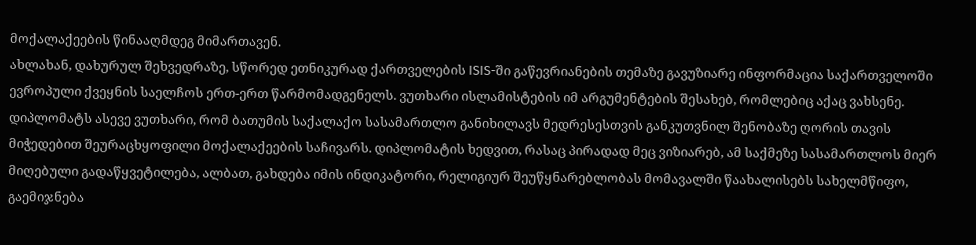მოქალაქეების წინააღმდეგ მიმართავენ.
ახლახან, დახურულ შეხვედრაზე, სწორედ ეთნიკურად ქართველების ISIS-ში გაწევრიანების თემაზე გავუზიარე ინფორმაცია საქართველოში ევროპული ქვეყნის საელჩოს ერთ-ერთ წარმომადგენელს. ვუთხარი ისლამისტების იმ არგუმენტების შესახებ, რომლებიც აქაც ვახსენე. დიპლომატს ასევე ვუთხარი, რომ ბათუმის საქალაქო სასამართლო განიხილავს მედრესესთვის განკუთვნილ შენობაზე ღორის თავის მიჭედებით შეურაცხყოფილი მოქალაქეების საჩივარს. დიპლომატის ხედვით, რასაც პირადად მეც ვიზიარებ, ამ საქმეზე სასამართლოს მიერ მიღებული გადაწყვეტილება, ალბათ, გახდება იმის ინდიკატორი, რელიგიურ შეუწყნარებლობას მომავალში წაახალისებს სახელმწიფო, გაემიჯნება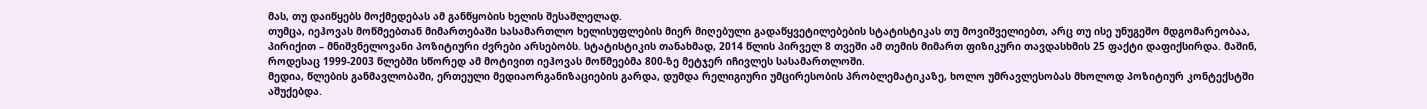მას, თუ დაიწყებს მოქმედებას ამ განწყობის ხელის შესაშლელად.
თუმცა, იეჰოვას მოწმეებთან მიმართებაში სასამართლო ხელისუფლების მიერ მიღებული გადაწყვეტილებების სტატისტიკას თუ მოვიშველიებთ, არც თუ ისე უნუგეშო მდგომარეობაა, პირიქით – მნიშვნელოვანი პოზიტიური ძვრები არსებობს. სტატისტიკის თანახმად, 2014 წლის პირველ 8 თვეში ამ თემის მიმართ ფიზიკური თავდასხმის 25 ფაქტი დაფიქსირდა. მაშინ, როდესაც 1999-2003 წლებში სწორედ ამ მოტივით იეჰოვას მოწმეებმა 800-ზე მეტჯერ იჩივლეს სასამართლოში.
მედია, წლების განმავლობაში, ერთეული მედიაორგანიზაციების გარდა, დუმდა რელიგიური უმცირესობის პრობლემატიკაზე, ხოლო უმრავლესობას მხოლოდ პოზიტიურ კონტექსტში აშუქებდა.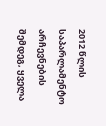2012 წლის საპარლამენტო არჩევნების შემდეგ, ყველა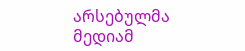არსებულმა მედიამ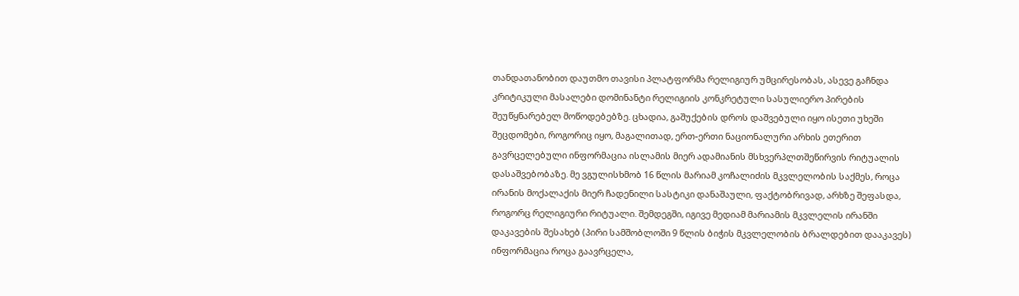თანდათანობით დაუთმო თავისი პლატფორმა რელიგიურ უმცირესობას, ასევე გაჩნდა კრიტიკული მასალები დომინანტი რელიგიის კონკრეტული სასულიერო პირების შეუწყნარებელ მოწოდებებზე. ცხადია, გაშუქების დროს დაშვებული იყო ისეთი უხეში შეცდომები, როგორიც იყო, მაგალითად, ერთ-ერთი ნაციონალური არხის ეთერით გავრცელებული ინფორმაცია ისლამის მიერ ადამიანის მსხვერპლთშეწირვის რიტუალის დასაშვებობაზე. მე ვგულისხმობ 16 წლის მარიამ კოჩალიძის მკვლელობის საქმეს, როცა ირანის მოქალაქის მიერ ჩადენილი სასტიკი დანაშაული, ფაქტობრივად, არხზე შეფასდა, როგორც რელიგიური რიტუალი. შემდეგში, იგივე მედიამ მარიამის მკვლელის ირანში დაკავების შესახებ (პირი სამშობლოში 9 წლის ბიჭის მკვლელობის ბრალდებით დააკავეს) ინფორმაცია როცა გაავრცელა,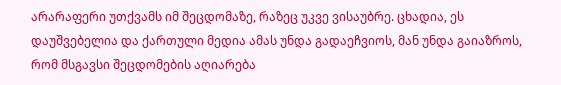არარაფერი უთქვამს იმ შეცდომაზე, რაზეც უკვე ვისაუბრე. ცხადია, ეს დაუშვებელია და ქართული მედია ამას უნდა გადაეჩვიოს, მან უნდა გაიაზროს, რომ მსგავსი შეცდომების აღიარება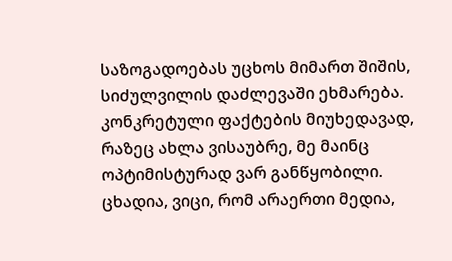საზოგადოებას უცხოს მიმართ შიშის, სიძულვილის დაძლევაში ეხმარება.
კონკრეტული ფაქტების მიუხედავად, რაზეც ახლა ვისაუბრე, მე მაინც ოპტიმისტურად ვარ განწყობილი. ცხადია, ვიცი, რომ არაერთი მედია,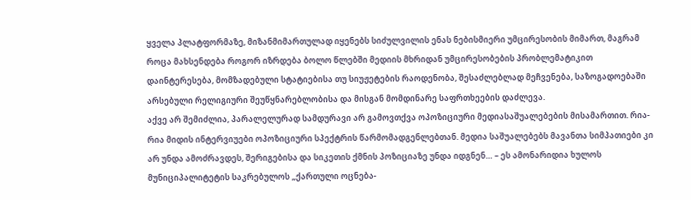ყველა პლატფორმაზე, მიზანმიმართულად იყენებს სიძულვილის ენას ნებისმიერი უმცირესობის მიმართ, მაგრამ როცა მახსენდება როგორ იზრდება ბოლო წლებში მედიის მხრიდან უმცირესობების პრობლემატიკით დაინტერესება, მომზადებული სტატიებისა თუ სიუჟეტების რაოდენობა, შესაძლებლად მეჩვენება, საზოგადოებაში არსებული რელიგიური შეუწყნარებლობისა და მისგან მომდინარე საფრთხეების დაძლევა.
აქვე არ შემიძლია, პარალელურად სამდურავი არ გამოვთქვა ოპოზიციური მედიასაშუალებების მისამართით. რია-რია მიდის ინტერვიუები ოპოზიციური სპექტრის წარმომადგენლებთან. მედია საშუალებებს მავანთა სიმპათიები კი არ უნდა ამოძრავდეს, შერიგებისა და სიკეთის ქმნის პოზიციაზე უნდა იდგნენ… – ეს ამონარიდია ხულოს მუნიციპალიტეტის საკრებულოს „ქართული ოცნება-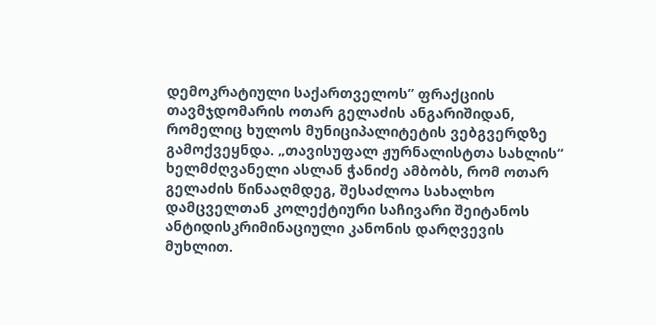დემოკრატიული საქართველოს” ფრაქციის თავმჯდომარის ოთარ გელაძის ანგარიშიდან, რომელიც ხულოს მუნიციპალიტეტის ვებგვერდზე გამოქვეყნდა. „თავისუფალ ჟურნალისტთა სახლის“ ხელმძღვანელი ასლან ჭანიძე ამბობს, რომ ოთარ გელაძის წინააღმდეგ, შესაძლოა სახალხო დამცველთან კოლექტიური საჩივარი შეიტანოს ანტიდისკრიმინაციული კანონის დარღვევის მუხლით.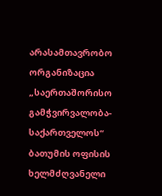არასამთავრობო ორგანიზაცია „საერთაშორისო გამჭვირვალობა-საქართველოს“ ბათუმის ოფისის ხელმძღვანელი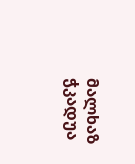მალხაზ ჭკადუა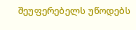შეუფერებელს უწოდებს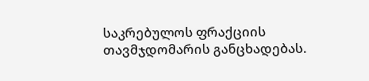საკრებულოს ფრაქციის თავმჯდომარის განცხადებას.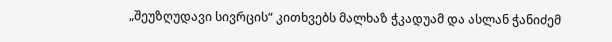„შეუზღუდავი სივრცის“ კითხვებს მალხაზ ჭკადუამ და ასლან ჭანიძემ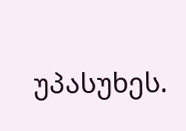უპასუხეს.